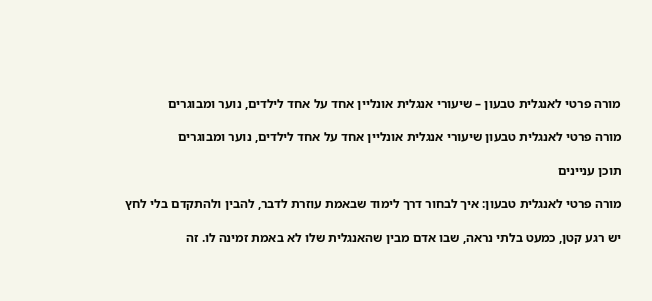מורה פרטי לאנגלית טבעון – שיעורי אנגלית אונליין אחד על אחד לילדים, נוער ומבוגרים

מורה פרטי לאנגלית טבעון שיעורי אנגלית אונליין אחד על אחד לילדים, נוער ומבוגרים

תוכן עניינים

מורה פרטי לאנגלית טבעון: איך לבחור דרך לימוד שבאמת עוזרת לדבר, להבין ולהתקדם בלי לחץ

יש רגע קטן, כמעט בלתי נראה, שבו אדם מבין שהאנגלית שלו לא באמת זמינה לו. זה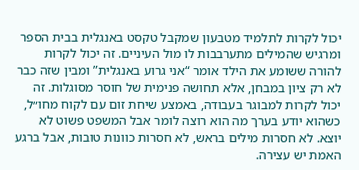יכול לקרות לתלמיד מטבעון שמקבל טקסט באנגלית בבית הספר ומרגיש שהמילים מתערבבות לו מול העיניים. זה יכול לקרות להורה ששומע את הילד אומר “אני גרוע באנגלית” ומבין שזה כבר לא רק ציון במבחן, אלא תחושה פנימית של חוסר מסוגלות. זה יכול לקרות למבוגר בעבודה, באמצע שיחת זום עם לקוח מחו״ל, כשהוא יודע בערך מה הוא רוצה לומר אבל המשפט פשוט לא יוצא. לא חסרות מילים בראש, לא חסרות כוונות טובות, אבל ברגע האמת יש עצירה.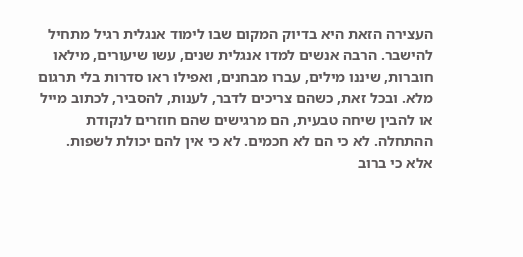העצירה הזאת היא בדיוק המקום שבו לימוד אנגלית רגיל מתחיל להישבר. הרבה אנשים למדו אנגלית שנים, עשו שיעורים, מילאו חוברות, שיננו מילים, עברו מבחנים, ואפילו ראו סדרות בלי תרגום מלא. ובכל זאת, כשהם צריכים לדבר, לענות, להסביר, לכתוב מייל או להבין שיחה טבעית, הם מרגישים שהם חוזרים לנקודת ההתחלה. לא כי הם לא חכמים. לא כי אין להם יכולת לשפות. אלא כי ברוב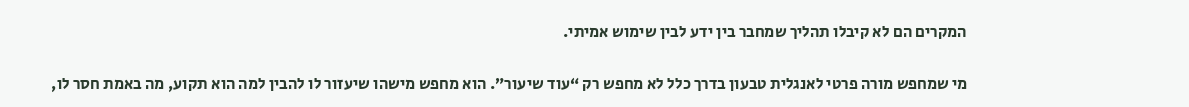המקרים הם לא קיבלו תהליך שמחבר בין ידע לבין שימוש אמיתי.

מי שמחפש מורה פרטי לאנגלית טבעון בדרך כלל לא מחפש רק “עוד שיעור”. הוא מחפש מישהו שיעזור לו להבין למה הוא תקוע, מה באמת חסר לו,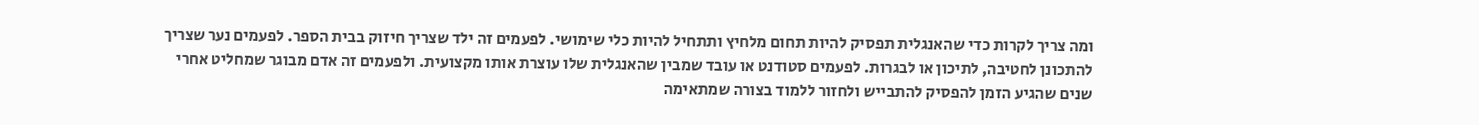ומה צריך לקרות כדי שהאנגלית תפסיק להיות תחום מלחיץ ותתחיל להיות כלי שימושי. לפעמים זה ילד שצריך חיזוק בבית הספר. לפעמים נער שצריך להתכונן לחטיבה, לתיכון או לבגרות. לפעמים סטודנט או עובד שמבין שהאנגלית שלו עוצרת אותו מקצועית. ולפעמים זה אדם מבוגר שמחליט אחרי שנים שהגיע הזמן להפסיק להתבייש ולחזור ללמוד בצורה שמתאימה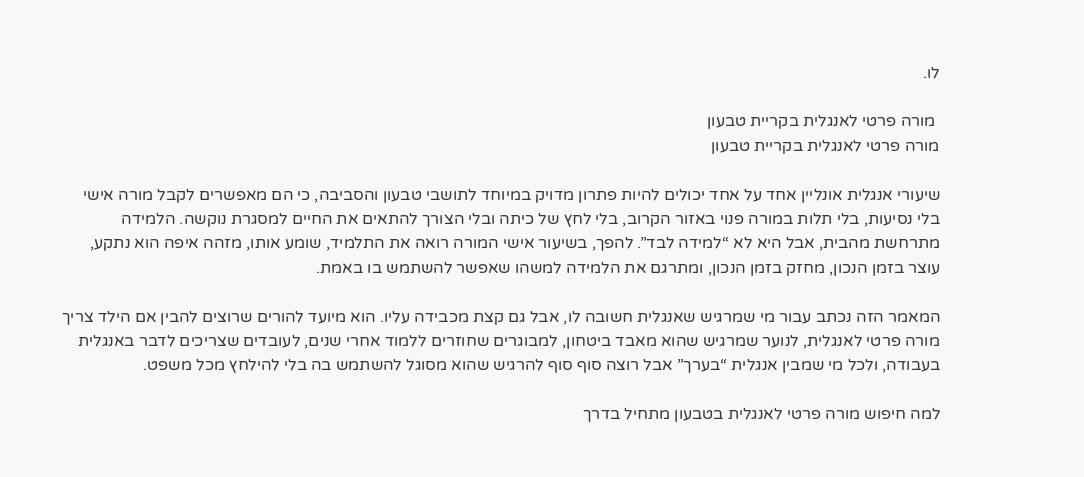לו.

 מורה פרטי לאנגלית בקריית טבעון
מורה פרטי לאנגלית בקריית טבעון

שיעורי אנגלית אונליין אחד על אחד יכולים להיות פתרון מדויק במיוחד לתושבי טבעון והסביבה, כי הם מאפשרים לקבל מורה אישי בלי נסיעות, בלי תלות במורה פנוי באזור הקרוב, בלי לחץ של כיתה ובלי הצורך להתאים את החיים למסגרת נוקשה. הלמידה מתרחשת מהבית, אבל היא לא “למידה לבד”. להפך, בשיעור אישי המורה רואה את התלמיד, שומע אותו, מזהה איפה הוא נתקע, עוצר בזמן הנכון, מחזק בזמן הנכון, ומתרגם את הלמידה למשהו שאפשר להשתמש בו באמת.

המאמר הזה נכתב עבור מי שמרגיש שאנגלית חשובה לו, אבל גם קצת מכבידה עליו. הוא מיועד להורים שרוצים להבין אם הילד צריך מורה פרטי לאנגלית, לנוער שמרגיש שהוא מאבד ביטחון, למבוגרים שחוזרים ללמוד אחרי שנים, לעובדים שצריכים לדבר באנגלית בעבודה, ולכל מי שמבין אנגלית “בערך” אבל רוצה סוף סוף להרגיש שהוא מסוגל להשתמש בה בלי להילחץ מכל משפט.

למה חיפוש מורה פרטי לאנגלית בטבעון מתחיל בדרך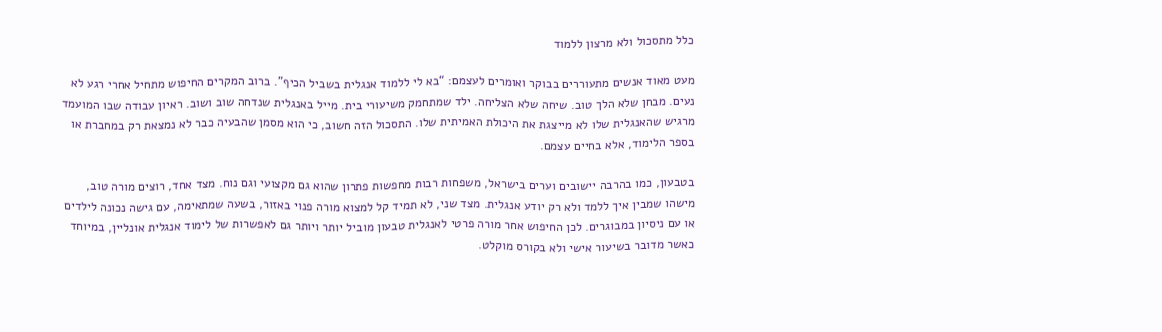כלל מתסכול ולא מרצון ללמוד

מעט מאוד אנשים מתעוררים בבוקר ואומרים לעצמם: “בא לי ללמוד אנגלית בשביל הכיף”. ברוב המקרים החיפוש מתחיל אחרי רגע לא נעים. מבחן שלא הלך טוב. שיחה שלא הצליחה. ילד שמתחמק משיעורי בית. מייל באנגלית שנדחה שוב ושוב. ראיון עבודה שבו המועמד מרגיש שהאנגלית שלו לא מייצגת את היכולת האמיתית שלו. התסכול הזה חשוב, כי הוא מסמן שהבעיה כבר לא נמצאת רק במחברת או בספר הלימוד, אלא בחיים עצמם.

בטבעון, כמו בהרבה יישובים וערים בישראל, משפחות רבות מחפשות פתרון שהוא גם מקצועי וגם נוח. מצד אחד, רוצים מורה טוב, מישהו שמבין איך ללמד ולא רק יודע אנגלית. מצד שני, לא תמיד קל למצוא מורה פנוי באזור, בשעה שמתאימה, עם גישה נכונה לילדים או עם ניסיון במבוגרים. לכן החיפוש אחר מורה פרטי לאנגלית טבעון מוביל יותר ויותר גם לאפשרות של לימוד אנגלית אונליין, במיוחד כאשר מדובר בשיעור אישי ולא בקורס מוקלט.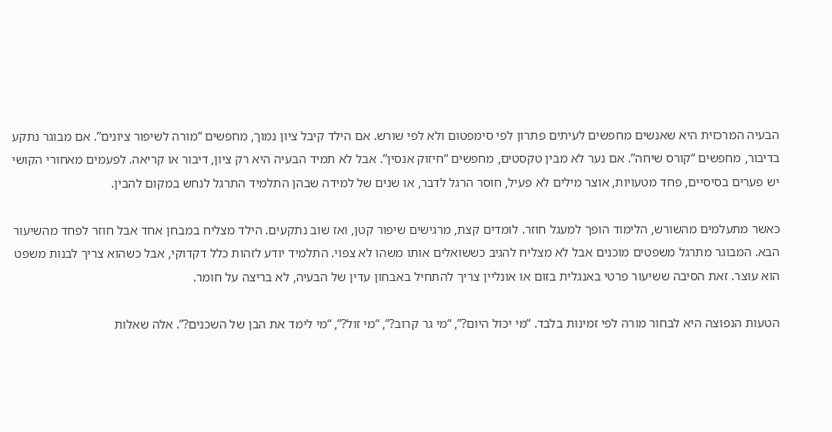הבעיה המרכזית היא שאנשים מחפשים לעיתים פתרון לפי סימפטום ולא לפי שורש. אם הילד קיבל ציון נמוך, מחפשים “מורה לשיפור ציונים”. אם מבוגר נתקע בדיבור, מחפשים “קורס שיחה”. אם נער לא מבין טקסטים, מחפשים “חיזוק אנסין”. אבל לא תמיד הבעיה היא רק ציון, דיבור או קריאה. לפעמים מאחורי הקושי יש פערים בסיסיים, פחד מטעויות, אוצר מילים לא פעיל, חוסר הרגל לדבר, או שנים של למידה שבהן התלמיד התרגל לנחש במקום להבין.

כאשר מתעלמים מהשורש, הלימוד הופך למעגל חוזר. לומדים קצת, מרגישים שיפור קטן, ואז שוב נתקעים. הילד מצליח במבחן אחד אבל חוזר לפחד מהשיעור הבא. המבוגר מתרגל משפטים מוכנים אבל לא מצליח להגיב כששואלים אותו משהו לא צפוי. התלמיד יודע לזהות כלל דקדוקי, אבל כשהוא צריך לבנות משפט הוא עוצר. זאת הסיבה ששיעור פרטי באנגלית בזום או אונליין צריך להתחיל באבחון עדין של הבעיה, לא בריצה על חומר.

הטעות הנפוצה היא לבחור מורה לפי זמינות בלבד. “מי יכול היום?”, “מי גר קרוב?”, “מי זול?”, “מי לימד את הבן של השכנים?”. אלה שאלות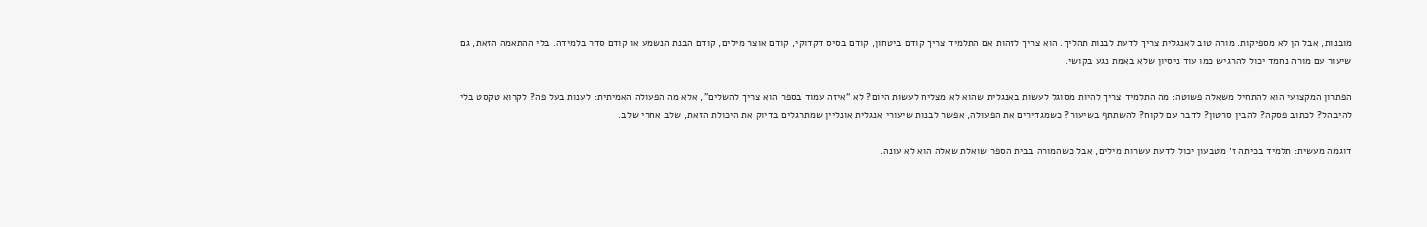מובנות, אבל הן לא מספיקות. מורה טוב לאנגלית צריך לדעת לבנות תהליך. הוא צריך לזהות אם התלמיד צריך קודם ביטחון, קודם בסיס דקדוקי, קודם אוצר מילים, קודם הבנת הנשמע או קודם סדר בלמידה. בלי ההתאמה הזאת, גם שיעור עם מורה נחמד יכול להרגיש כמו עוד ניסיון שלא באמת נגע בקושי.

הפתרון המקצועי הוא להתחיל משאלה פשוטה: מה התלמיד צריך להיות מסוגל לעשות באנגלית שהוא לא מצליח לעשות היום? לא “איזה עמוד בספר הוא צריך להשלים”, אלא מה הפעולה האמיתית: לענות בעל פה? לקרוא טקסט בלי להיבהל? לכתוב פסקה? להבין סרטון? לדבר עם לקוח? להשתתף בשיעור? כשמגדירים את הפעולה, אפשר לבנות שיעורי אנגלית אונליין שמתרגלים בדיוק את היכולת הזאת, שלב אחרי שלב.

דוגמה מעשית: תלמיד בכיתה ז׳ מטבעון יכול לדעת עשרות מילים, אבל כשהמורה בבית הספר שואלת שאלה הוא לא עונה.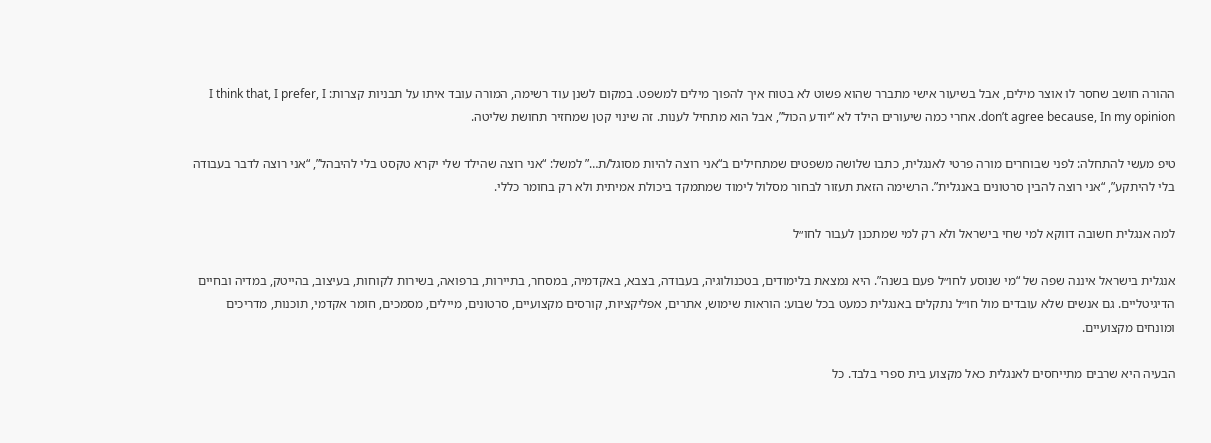ההורה חושב שחסר לו אוצר מילים, אבל בשיעור אישי מתברר שהוא פשוט לא בטוח איך להפוך מילים למשפט. במקום לשנן עוד רשימה, המורה עובד איתו על תבניות קצרות: I think that, I prefer, I don’t agree because, In my opinion. אחרי כמה שיעורים הילד לא “יודע הכול”, אבל הוא מתחיל לענות. זה שינוי קטן שמחזיר תחושת שליטה.

טיפ מעשי להתחלה: לפני שבוחרים מורה פרטי לאנגלית, כתבו שלושה משפטים שמתחילים ב“אני רוצה להיות מסוגל/ת…” למשל: “אני רוצה שהילד שלי יקרא טקסט בלי להיבהל”, “אני רוצה לדבר בעבודה בלי להיתקע”, “אני רוצה להבין סרטונים באנגלית”. הרשימה הזאת תעזור לבחור מסלול לימוד שמתמקד ביכולת אמיתית ולא רק בחומר כללי.

למה אנגלית חשובה דווקא למי שחי בישראל ולא רק למי שמתכנן לעבור לחו״ל

אנגלית בישראל איננה שפה של “מי שנוסע לחו״ל פעם בשנה”. היא נמצאת בלימודים, בטכנולוגיה, בעבודה, בצבא, באקדמיה, במסחר, בתיירות, ברפואה, בשירות לקוחות, בעיצוב, בהייטק, במדיה ובחיים הדיגיטליים. גם אנשים שלא עובדים מול חו״ל נתקלים באנגלית כמעט בכל שבוע: הוראות שימוש, אתרים, אפליקציות, קורסים מקצועיים, סרטונים, מיילים, מסמכים, חומר אקדמי, תוכנות, מדריכים ומונחים מקצועיים.

הבעיה היא שרבים מתייחסים לאנגלית כאל מקצוע בית ספרי בלבד. כל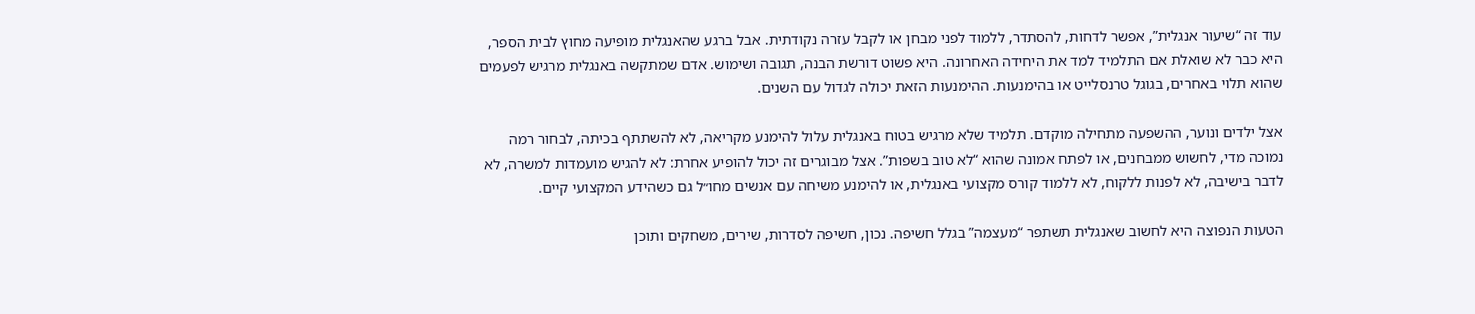עוד זה “שיעור אנגלית”, אפשר לדחות, להסתדר, ללמוד לפני מבחן או לקבל עזרה נקודתית. אבל ברגע שהאנגלית מופיעה מחוץ לבית הספר, היא כבר לא שואלת אם התלמיד למד את היחידה האחרונה. היא פשוט דורשת הבנה, תגובה ושימוש. אדם שמתקשה באנגלית מרגיש לפעמים שהוא תלוי באחרים, בגוגל טרנסלייט או בהימנעות. ההימנעות הזאת יכולה לגדול עם השנים.

אצל ילדים ונוער, ההשפעה מתחילה מוקדם. תלמיד שלא מרגיש בטוח באנגלית עלול להימנע מקריאה, לא להשתתף בכיתה, לבחור רמה נמוכה מדי, לחשוש ממבחנים, או לפתח אמונה שהוא “לא טוב בשפות”. אצל מבוגרים זה יכול להופיע אחרת: לא להגיש מועמדות למשרה, לא לדבר בישיבה, לא לפנות ללקוח, לא ללמוד קורס מקצועי באנגלית, או להימנע משיחה עם אנשים מחו״ל גם כשהידע המקצועי קיים.

הטעות הנפוצה היא לחשוב שאנגלית תשתפר “מעצמה” בגלל חשיפה. נכון, חשיפה לסדרות, שירים, משחקים ותוכן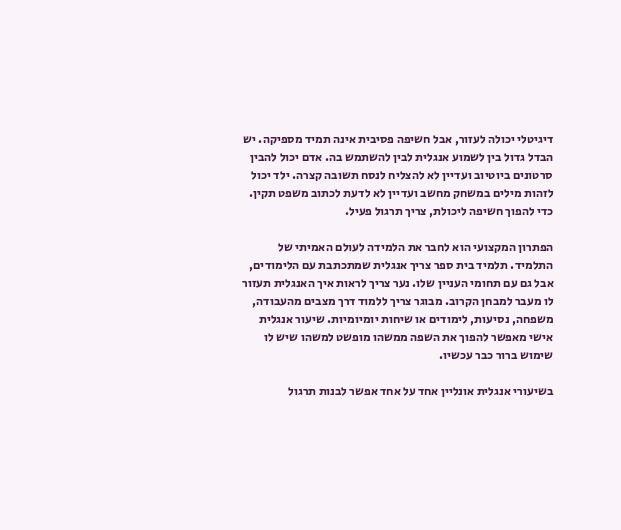דיגיטלי יכולה לעזור, אבל חשיפה פסיבית אינה תמיד מספיקה. יש הבדל גדול בין לשמוע אנגלית לבין להשתמש בה. אדם יכול להבין סרטונים ביוטיוב ועדיין לא להצליח לנסח תשובה קצרה. ילד יכול לזהות מילים במשחק מחשב ועדיין לא לדעת לכתוב משפט תקין. כדי להפוך חשיפה ליכולת, צריך תרגול פעיל.

הפתרון המקצועי הוא לחבר את הלמידה לעולם האמיתי של התלמיד. תלמיד בית ספר צריך אנגלית שמתכתבת עם הלימודים, אבל גם עם תחומי העניין שלו. נער צריך לראות איך האנגלית תעזור לו מעבר למבחן הקרוב. מבוגר צריך ללמוד דרך מצבים מהעבודה, משפחה, נסיעות, לימודים או שיחות יומיומיות. שיעור אנגלית אישי מאפשר להפוך את השפה ממשהו מופשט למשהו שיש לו שימוש ברור כבר עכשיו.

בשיעורי אנגלית אונליין אחד על אחד אפשר לבנות תרגול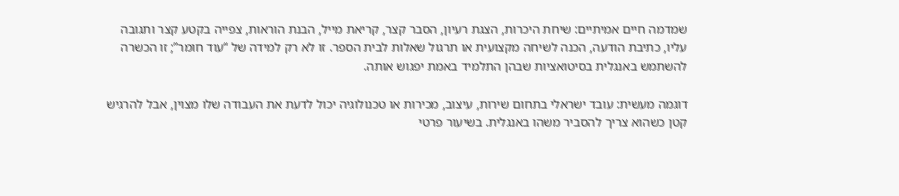שמדמה חיים אמיתיים: שיחת היכרות, הצגת רעיון, הסבר קצר, קריאת מייל, הבנת הוראות, צפייה בקטע קצר ותגובה עליו, כתיבת הודעה, הכנה לשיחה מקצועית או תרגול שאלות לבית הספר. זו לא רק למידה של “עוד חומר”; זו הכשרה להשתמש באנגלית בסיטואציות שבהן התלמיד באמת יפגוש אותה.

דוגמה מעשית: עובד ישראלי בתחום שירות, עיצוב, מכירות או טכנולוגיה יכול לדעת את העבודה שלו מצוין, אבל להרגיש קטן כשהוא צריך להסביר משהו באנגלית. בשיעור פרטי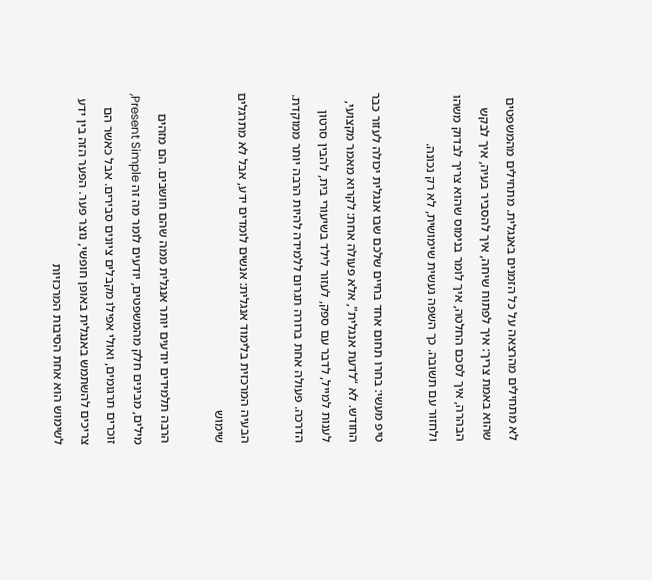לא מתחילים מהרצאה על כל הזמנים באנגלית. מתחילים מהמשפטים שהוא באמת צריך: איך לפתוח שיחה, איך להסביר בעיה, איך לבקש הבהרה, איך לסכם החלטה, איך לומר בנימוס שהוא צריך לבדוק משהו ולחזור עם תשובה. כך השפה נעשית שימושית, לא רק נכונה.

טיפ מעשי: בחרו תחום אחד בחיים שלכם שבו אנגלית יכולה לעזור כבר החודש. לא “לדעת אנגלית”, אלא פעולה אחת: לקרוא מאמר מקצועי, לענות למייל, לדבר עם ספק, לעזור לילד בשיעורי בית, להבין סרטון הדרכה. פעולה אחת ברורה תגרום ללמידה להיות הרבה יותר ממוקדת.

הבעיה המרכזית בלימוד אנגלית: אנשים לומדים ידע, אבל לא מתרגלים שימוש

הרבה תלמידים יודעים יותר אנגלית ממה שהם חושבים. הם מזהים מילים, מבינים חלק מהמשפטים, יודעים לומר מה זה Present Simple, זוכרים תרגומים, ואולי אפילו מקבלים ציונים סבירים. אבל כאשר הם צריכים להשתמש באנגלית באופן חופשי, נוצר פער. הפער הזה בין ידע לשימוש הוא אחת הסיבות המרכזיות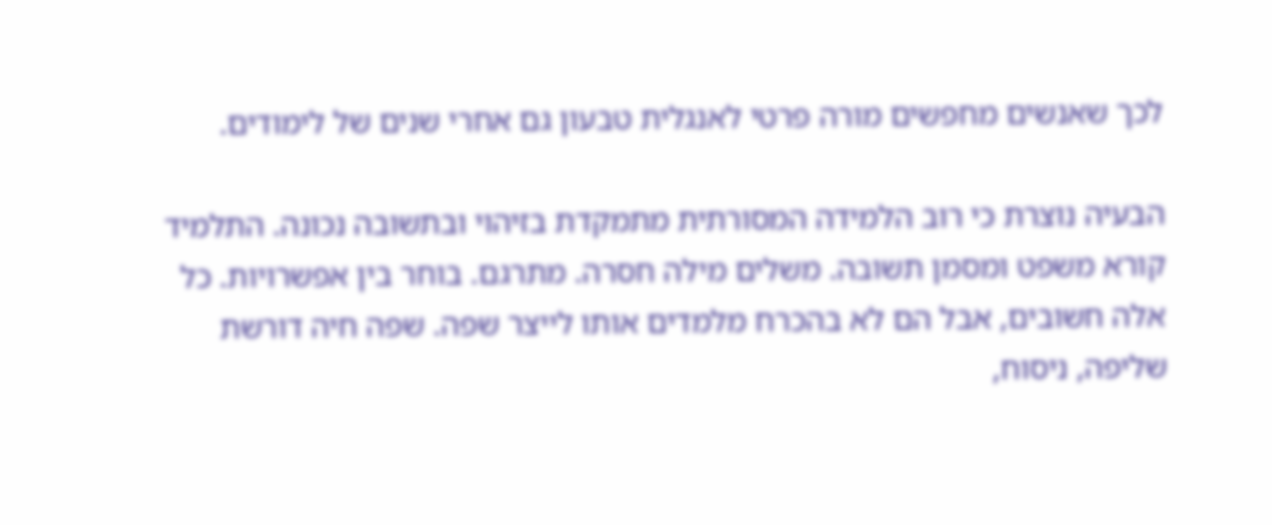לכך שאנשים מחפשים מורה פרטי לאנגלית טבעון גם אחרי שנים של לימודים.

הבעיה נוצרת כי רוב הלמידה המסורתית מתמקדת בזיהוי ובתשובה נכונה. התלמיד קורא משפט ומסמן תשובה. משלים מילה חסרה. מתרגם. בוחר בין אפשרויות. כל אלה חשובים, אבל הם לא בהכרח מלמדים אותו לייצר שפה. שפה חיה דורשת שליפה, ניסוח,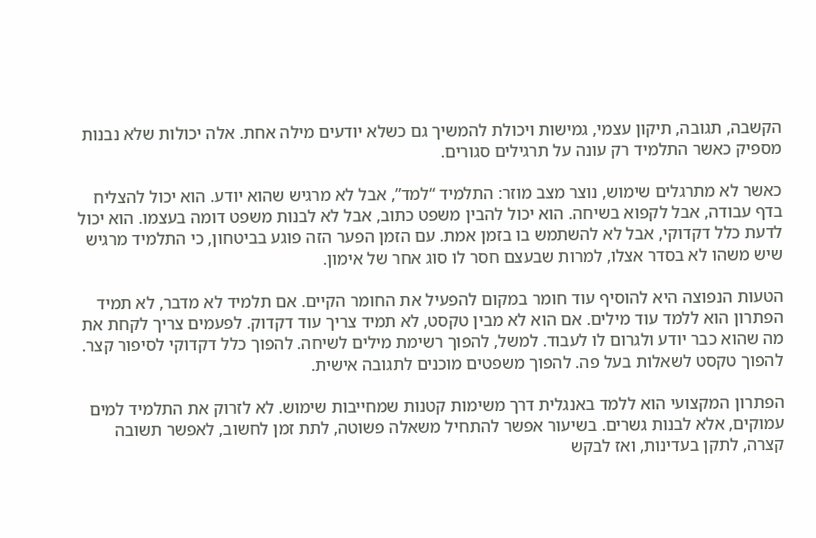הקשבה, תגובה, תיקון עצמי, גמישות ויכולת להמשיך גם כשלא יודעים מילה אחת. אלה יכולות שלא נבנות מספיק כאשר התלמיד רק עונה על תרגילים סגורים.

כאשר לא מתרגלים שימוש, נוצר מצב מוזר: התלמיד “למד”, אבל לא מרגיש שהוא יודע. הוא יכול להצליח בדף עבודה, אבל לקפוא בשיחה. הוא יכול להבין משפט כתוב, אבל לא לבנות משפט דומה בעצמו. הוא יכול לדעת כלל דקדוקי, אבל לא להשתמש בו בזמן אמת. עם הזמן הפער הזה פוגע בביטחון, כי התלמיד מרגיש שיש משהו לא בסדר אצלו, למרות שבעצם חסר לו סוג אחר של אימון.

הטעות הנפוצה היא להוסיף עוד חומר במקום להפעיל את החומר הקיים. אם תלמיד לא מדבר, לא תמיד הפתרון הוא ללמד עוד מילים. אם הוא לא מבין טקסט, לא תמיד צריך עוד דקדוק. לפעמים צריך לקחת את מה שהוא כבר יודע ולגרום לו לעבוד. למשל, להפוך רשימת מילים לשיחה. להפוך כלל דקדוקי לסיפור קצר. להפוך טקסט לשאלות בעל פה. להפוך משפטים מוכנים לתגובה אישית.

הפתרון המקצועי הוא ללמד באנגלית דרך משימות קטנות שמחייבות שימוש. לא לזרוק את התלמיד למים עמוקים, אלא לבנות גשרים. בשיעור אפשר להתחיל משאלה פשוטה, לתת זמן לחשוב, לאפשר תשובה קצרה, לתקן בעדינות, ואז לבקש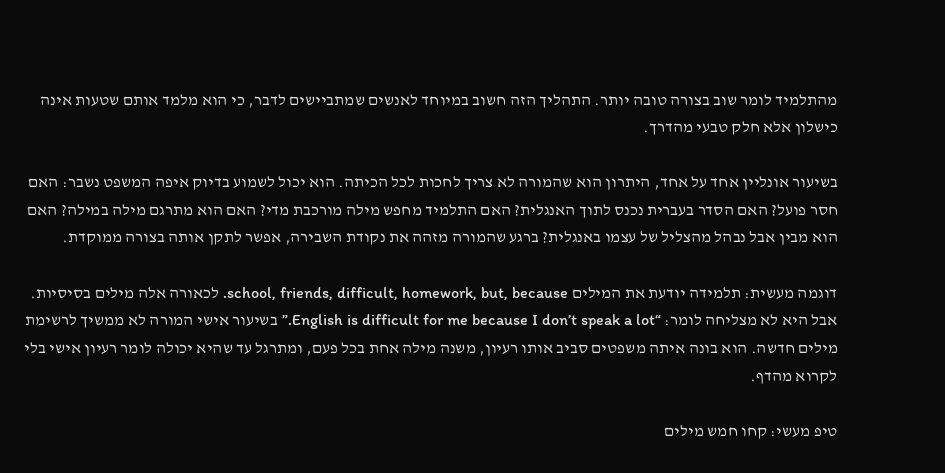מהתלמיד לומר שוב בצורה טובה יותר. התהליך הזה חשוב במיוחד לאנשים שמתביישים לדבר, כי הוא מלמד אותם שטעות אינה כישלון אלא חלק טבעי מהדרך.

בשיעור אונליין אחד על אחד, היתרון הוא שהמורה לא צריך לחכות לכל הכיתה. הוא יכול לשמוע בדיוק איפה המשפט נשבר: האם חסר פועל? האם הסדר בעברית נכנס לתוך האנגלית? האם התלמיד מחפש מילה מורכבת מדי? האם הוא מתרגם מילה במילה? האם הוא מבין אבל נבהל מהצליל של עצמו באנגלית? ברגע שהמורה מזהה את נקודת השבירה, אפשר לתקן אותה בצורה ממוקדת.

דוגמה מעשית: תלמידה יודעת את המילים school, friends, difficult, homework, but, because. לכאורה אלה מילים בסיסיות. אבל היא לא מצליחה לומר: “English is difficult for me because I don’t speak a lot.” בשיעור אישי המורה לא ממשיך לרשימת מילים חדשה. הוא בונה איתה משפטים סביב אותו רעיון, משנה מילה אחת בכל פעם, ומתרגל עד שהיא יכולה לומר רעיון אישי בלי לקרוא מהדף.

טיפ מעשי: קחו חמש מילים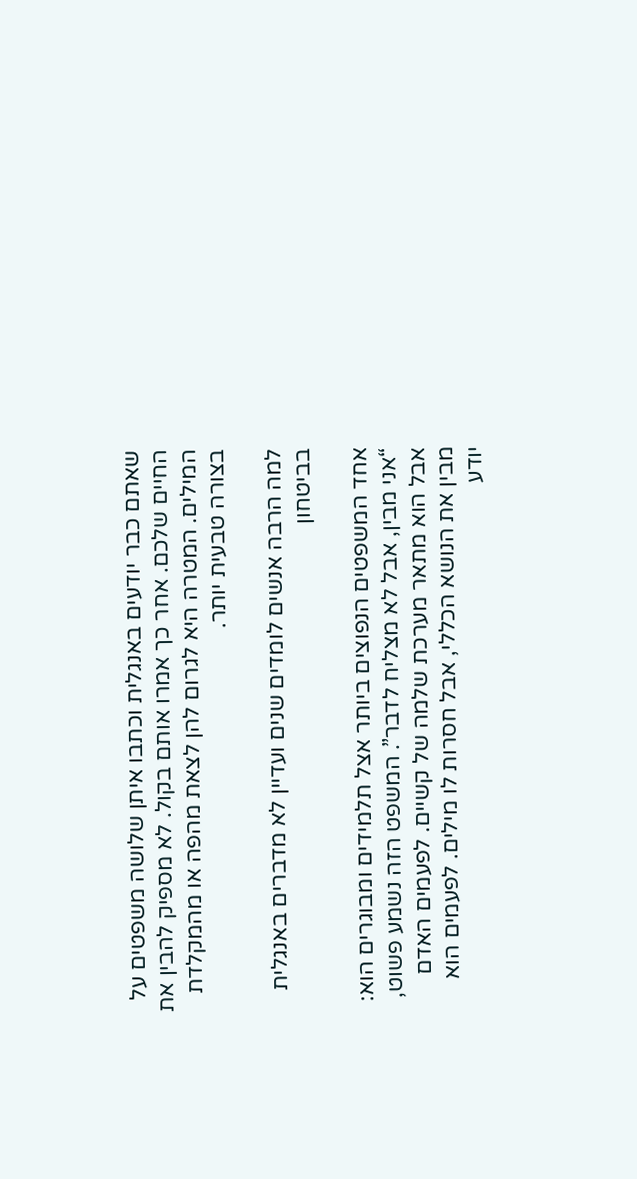שאתם כבר יודעים באנגלית וכתבו איתן שלושה משפטים על החיים שלכם. אחר כך אמרו אותם בקול. לא מספיק להבין את המילים. המטרה היא לגרום להן לצאת מהפה או מהמקלדת בצורה טבעית יותר.

למה הרבה אנשים לומדים שנים ועדיין לא מדברים באנגלית בביטחון

אחד המשפטים הנפוצים ביותר אצל תלמידים ומבוגרים הוא: “אני מבין, אבל לא מצליח לדבר”. המשפט הזה נשמע פשוט, אבל הוא מתאר מערכת שלמה של קשיים. לפעמים האדם מבין את הנושא הכללי, אבל חסרות לו מילים. לפעמים הוא יודע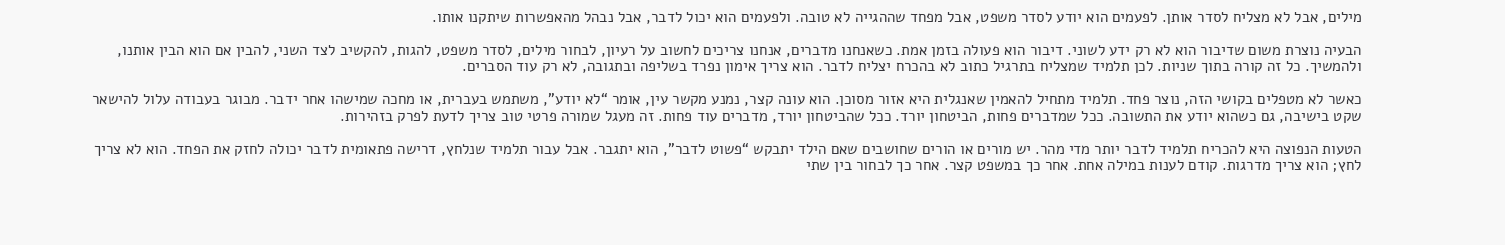מילים, אבל לא מצליח לסדר אותן. לפעמים הוא יודע לסדר משפט, אבל מפחד שההגייה לא טובה. ולפעמים הוא יכול לדבר, אבל נבהל מהאפשרות שיתקנו אותו.

הבעיה נוצרת משום שדיבור הוא לא רק ידע לשוני. דיבור הוא פעולה בזמן אמת. כשאנחנו מדברים, אנחנו צריכים לחשוב על רעיון, לבחור מילים, לסדר משפט, להגות, להקשיב לצד השני, להבין אם הוא הבין אותנו, ולהמשיך. כל זה קורה בתוך שניות. לכן תלמיד שמצליח בתרגיל כתוב לא בהכרח יצליח לדבר. הוא צריך אימון נפרד בשליפה ובתגובה, לא רק עוד הסברים.

כאשר לא מטפלים בקושי הזה, נוצר פחד. תלמיד מתחיל להאמין שאנגלית היא אזור מסוכן. הוא עונה קצר, נמנע מקשר עין, אומר “לא יודע”, משתמש בעברית, או מחכה שמישהו אחר ידבר. מבוגר בעבודה עלול להישאר שקט בישיבה, גם כשהוא יודע את התשובה. ככל שמדברים פחות, הביטחון יורד. ככל שהביטחון יורד, מדברים עוד פחות. זה מעגל שמורה פרטי טוב צריך לדעת לפרק בזהירות.

הטעות הנפוצה היא להכריח תלמיד לדבר יותר מדי מהר. יש מורים או הורים שחושבים שאם הילד יתבקש “פשוט לדבר”, הוא יתגבר. אבל עבור תלמיד שנלחץ, דרישה פתאומית לדבר יכולה לחזק את הפחד. הוא לא צריך לחץ; הוא צריך מדרגות. קודם לענות במילה אחת. אחר כך במשפט קצר. אחר כך לבחור בין שתי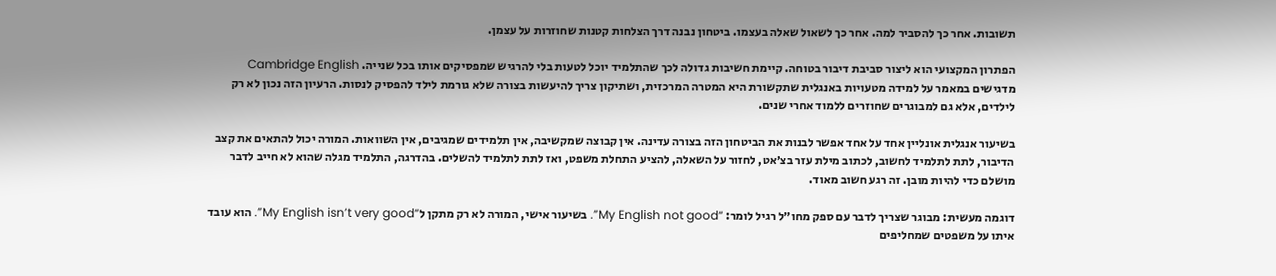תשובות. אחר כך להסביר למה. אחר כך לשאול שאלה בעצמו. ביטחון נבנה דרך הצלחות קטנות שחוזרות על עצמן.

הפתרון המקצועי הוא ליצור סביבת דיבור בטוחה. קיימת חשיבות גדולה לכך שהתלמיד יוכל לטעות בלי להרגיש שמפסיקים אותו בכל שנייה. Cambridge English מדגישים במאמר על למידה מטעויות באנגלית שתקשורת היא המטרה המרכזית, ושתיקון צריך להיעשות בצורה שלא גורמת לילד להפסיק לנסות. הרעיון הזה נכון לא רק לילדים, אלא גם למבוגרים שחוזרים ללמוד אחרי שנים.

בשיעור אנגלית אונליין אחד על אחד אפשר לבנות את הביטחון הזה בצורה עדינה. אין קבוצה שמקשיבה, אין תלמידים שמגיבים, אין השוואות. המורה יכול להתאים את קצב הדיבור, לתת לתלמיד לחשוב, לכתוב מילת עזר בצ׳אט, לחזור על השאלה, להציע התחלת משפט, ואז לתת לתלמיד להשלים. בהדרגה, התלמיד מגלה שהוא לא חייב לדבר מושלם כדי להיות מובן. זה רגע חשוב מאוד.

דוגמה מעשית: מבוגר שצריך לדבר עם ספק מחו״ל רגיל לומר: “My English not good”. בשיעור אישי, המורה לא רק מתקן ל“My English isn’t very good”. הוא עובד איתו על משפטים שמחליפים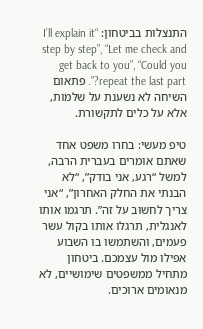התנצלות בביטחון: “I’ll explain it step by step”, “Let me check and get back to you”, “Could you repeat the last part?”. פתאום השיחה לא נשענת על שלמות, אלא על כלים לתקשורת.

טיפ מעשי: בחרו משפט אחד שאתם אומרים בעברית הרבה, למשל “רגע, אני בודק”, “לא הבנתי את החלק האחרון”, “אני צריך לחשוב על זה”. תרגמו אותו לאנגלית, תרגלו אותו בקול עשר פעמים, והשתמשו בו השבוע אפילו מול עצמכם. ביטחון מתחיל ממשפטים שימושיים, לא מנאומים ארוכים.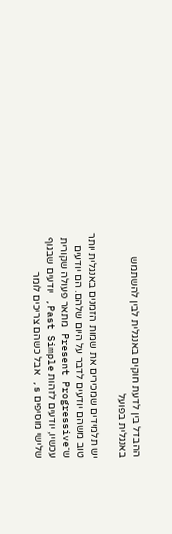ההבדל בין לדעת חוקים באנגלית לבין להשתמש באנגלית בפועל

יש תלמידים שמכירים את שמות הזמנים באנגלית יותר טוב משהם יודעים לדבר על היום שלהם. הם יודעים ש־Present Progressive מתאר פעולה שקורית עכשיו, יודעים לזהות Past Simple, יודעים שבגוף שלישי מוסיפים s, אבל כשהם צריכים לומר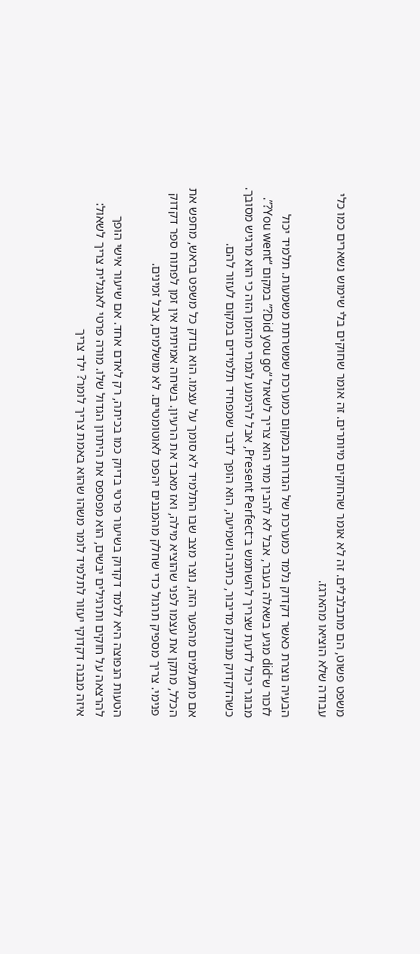משפט פשוט, הם מתבלבלים. זה לא אומר שהחוקים מיותרים. זה אומר שחוקים בלי שימוש נשארים כמו כלי עבודה שלא הוציאו מהארגז.

הבעיה נוצרת כאשר דקדוק נלמד כמערכת של הגדרות במקום כמערכת שמשרתת משמעות. תלמיד יכול לזכור ש־did מגיע בשאלה בעבר, אבל לא להבין מתי הוא צריך לשאול “Did you go?” במקום “You went?”. מבוגר יכול לדעת שצריך להשתמש ב־Present Perfect, אבל להימנע לגמרי מהזמן הזה כי הוא מרגיש מסובך. כשהדקדוק מנותק מדיבור, כתיבה ושמיעה, הוא הופך לדבר שמפחיד תלמידים במקום לעזור להם.

אם מתעלמים מהפער הזה, נוצר מצב שבו התלמיד לא סומך על עצמו. הוא בודק כל משפט בראש, מחפש את הכלל, מתקן את עצמו לפני שהוציא מילה, ואז מאבד את הרעיון. בשיחה אמיתית אין זמן לפתוח ספר דקדוק פנימי. צריך מספיק תרגול כדי שחלק מהמבנים יהפכו לאוטומטיים. לא מושלמים, אבל זמינים.

הטעות הנפוצה היא ללמד דקדוק בשיעור פרטי בדיוק כמו בכיתה, רק לאדם אחד. אם שיעור אישי הופך להרצאה על חוקים ותרגילים יבשים, הוא מפספס את היתרון הגדול שלו. מורה פרטי לאנגלית צריך לשאול: איזה מבנה דקדוקי יעזור לתלמיד לומר משהו שהוא באמת צריך לומר? ילד צריך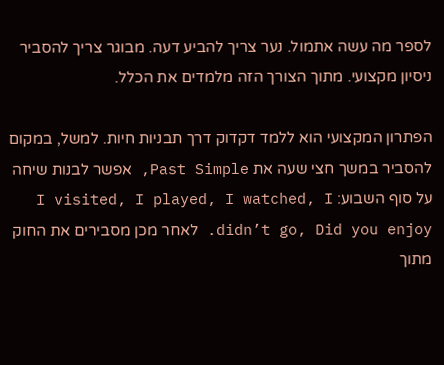לספר מה עשה אתמול. נער צריך להביע דעה. מבוגר צריך להסביר ניסיון מקצועי. מתוך הצורך הזה מלמדים את הכלל.

הפתרון המקצועי הוא ללמד דקדוק דרך תבניות חיות. למשל, במקום להסביר במשך חצי שעה את Past Simple, אפשר לבנות שיחה על סוף השבוע: I visited, I played, I watched, I didn’t go, Did you enjoy. לאחר מכן מסבירים את החוק מתוך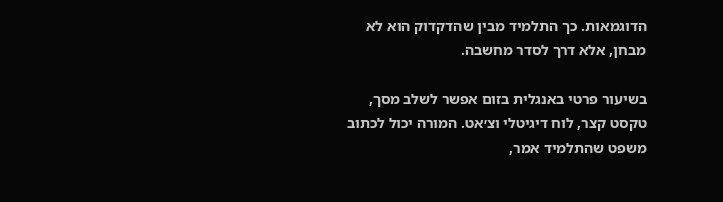הדוגמאות. כך התלמיד מבין שהדקדוק הוא לא מבחן, אלא דרך לסדר מחשבה.

בשיעור פרטי באנגלית בזום אפשר לשלב מסך, טקסט קצר, לוח דיגיטלי וצ׳אט. המורה יכול לכתוב משפט שהתלמיד אמר,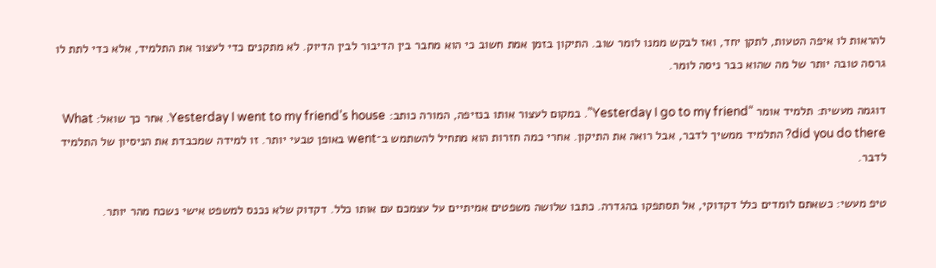להראות לו איפה הטעות, לתקן יחד, ואז לבקש ממנו לומר שוב. התיקון בזמן אמת חשוב כי הוא מחבר בין הדיבור לבין הדיוק. לא מתקנים כדי לעצור את התלמיד, אלא כדי לתת לו גרסה טובה יותר של מה שהוא כבר ניסה לומר.

דוגמה מעשית: תלמיד אומר “Yesterday I go to my friend”. במקום לעצור אותו בנזיפה, המורה כותב: Yesterday I went to my friend’s house. אחר כך שואל: What did you do there? התלמיד ממשיך לדבר, אבל רואה את התיקון. אחרי כמה חזרות הוא מתחיל להשתמש ב־went באופן טבעי יותר. זו למידה שמכבדת את הניסיון של התלמיד לדבר.

טיפ מעשי: כשאתם לומדים כלל דקדוקי, אל תסתפקו בהגדרה. כתבו שלושה משפטים אמיתיים על עצמכם עם אותו כלל. דקדוק שלא נכנס למשפט אישי נשכח מהר יותר.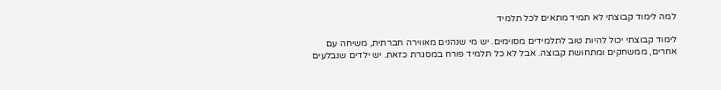למה לימוד קבוצתי לא תמיד מתאים לכל תלמיד

לימוד קבוצתי יכול להיות טוב לתלמידים מסוימים. יש מי שנהנים מאווירה חברתית, משיחה עם אחרים, ממשחקים ומתחושת קבוצה. אבל לא כל תלמיד פורח במסגרת כזאת. יש ילדים שנבלעים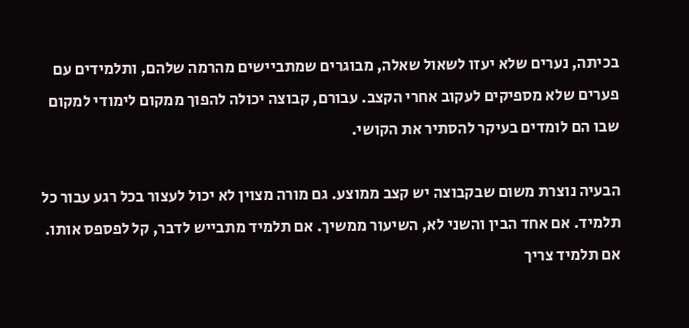בכיתה, נערים שלא יעזו לשאול שאלה, מבוגרים שמתביישים מהרמה שלהם, ותלמידים עם פערים שלא מספיקים לעקוב אחרי הקצב. עבורם, קבוצה יכולה להפוך ממקום לימודי למקום שבו הם לומדים בעיקר להסתיר את הקושי.

הבעיה נוצרת משום שבקבוצה יש קצב ממוצע. גם מורה מצוין לא יכול לעצור בכל רגע עבור כל תלמיד. אם אחד הבין והשני לא, השיעור ממשיך. אם תלמיד מתבייש לדבר, קל לפספס אותו. אם תלמיד צריך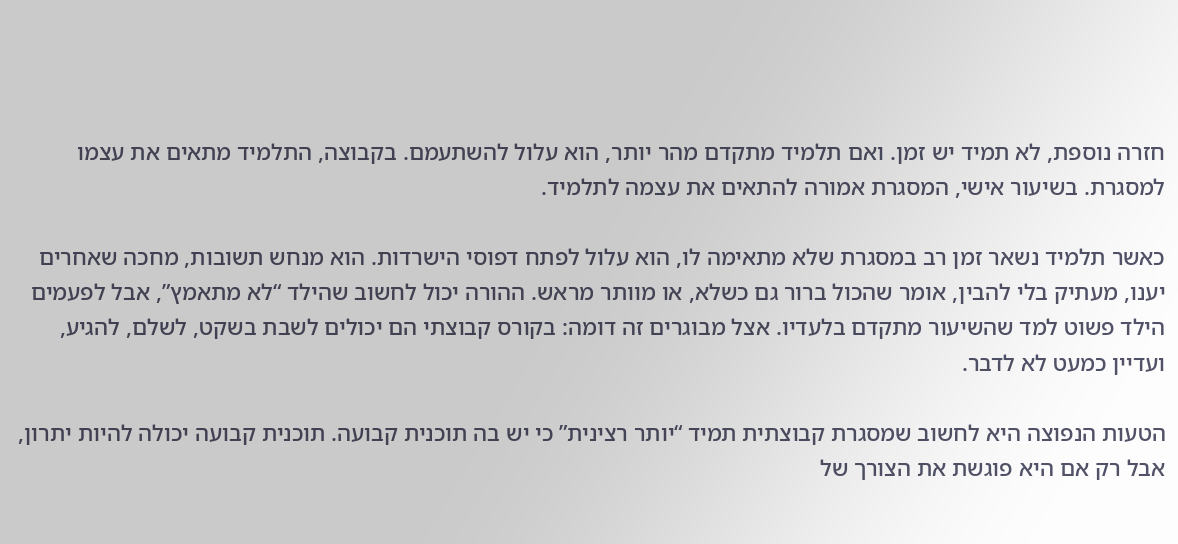חזרה נוספת, לא תמיד יש זמן. ואם תלמיד מתקדם מהר יותר, הוא עלול להשתעמם. בקבוצה, התלמיד מתאים את עצמו למסגרת. בשיעור אישי, המסגרת אמורה להתאים את עצמה לתלמיד.

כאשר תלמיד נשאר זמן רב במסגרת שלא מתאימה לו, הוא עלול לפתח דפוסי הישרדות. הוא מנחש תשובות, מחכה שאחרים יענו, מעתיק בלי להבין, אומר שהכול ברור גם כשלא, או מוותר מראש. ההורה יכול לחשוב שהילד “לא מתאמץ”, אבל לפעמים הילד פשוט למד שהשיעור מתקדם בלעדיו. אצל מבוגרים זה דומה: בקורס קבוצתי הם יכולים לשבת בשקט, לשלם, להגיע, ועדיין כמעט לא לדבר.

הטעות הנפוצה היא לחשוב שמסגרת קבוצתית תמיד “יותר רצינית” כי יש בה תוכנית קבועה. תוכנית קבועה יכולה להיות יתרון, אבל רק אם היא פוגשת את הצורך של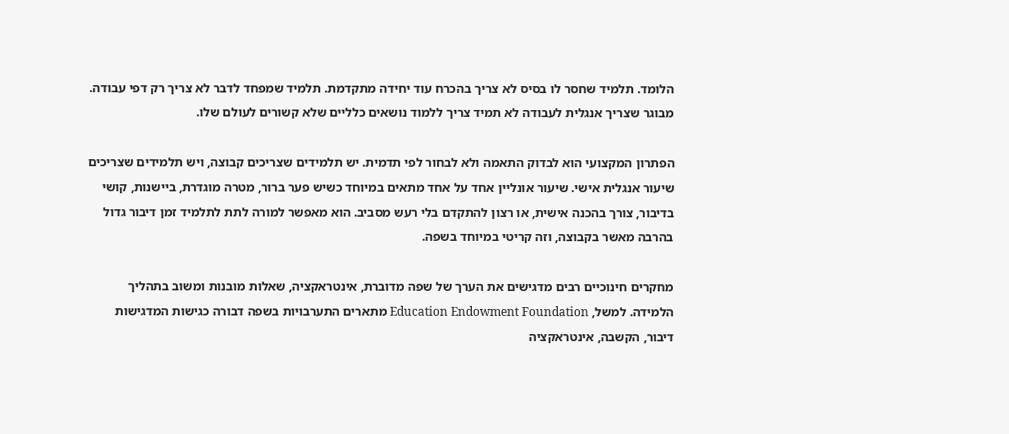הלומד. תלמיד שחסר לו בסיס לא צריך בהכרח עוד יחידה מתקדמת. תלמיד שמפחד לדבר לא צריך רק דפי עבודה. מבוגר שצריך אנגלית לעבודה לא תמיד צריך ללמוד נושאים כלליים שלא קשורים לעולם שלו.

הפתרון המקצועי הוא לבדוק התאמה ולא לבחור לפי תדמית. יש תלמידים שצריכים קבוצה, ויש תלמידים שצריכים שיעור אנגלית אישי. שיעור אונליין אחד על אחד מתאים במיוחד כשיש פער ברור, מטרה מוגדרת, ביישנות, קושי בדיבור, צורך בהכנה אישית, או רצון להתקדם בלי רעש מסביב. הוא מאפשר למורה לתת לתלמיד זמן דיבור גדול בהרבה מאשר בקבוצה, וזה קריטי במיוחד בשפה.

מחקרים חינוכיים רבים מדגישים את הערך של שפה מדוברת, אינטראקציה, שאלות מובנות ומשוב בתהליך הלמידה. למשל, Education Endowment Foundation מתארים התערבויות בשפה דבורה כגישות המדגישות דיבור, הקשבה, אינטראקציה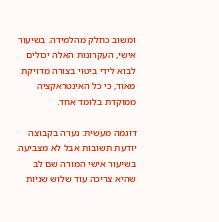ומשוב כחלק מהלמידה. בשיעור אישי, העקרונות האלה יכולים לבוא לידי ביטוי בצורה מדויקת מאוד, כי כל האינטראקציה ממוקדת בלומד אחד.

דוגמה מעשית: נערה בקבוצה יודעת תשובות אבל לא מצביעה. בשיעור אישי המורה שם לב שהיא צריכה עוד שלוש שניות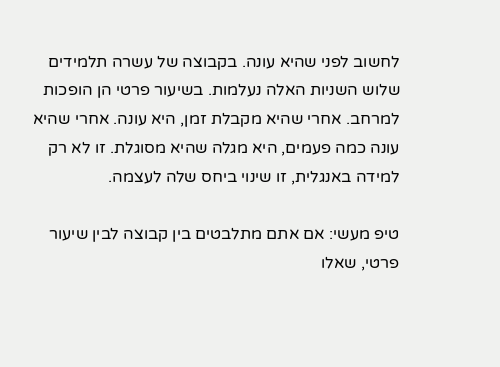לחשוב לפני שהיא עונה. בקבוצה של עשרה תלמידים שלוש השניות האלה נעלמות. בשיעור פרטי הן הופכות למרחב. אחרי שהיא מקבלת זמן, היא עונה. אחרי שהיא עונה כמה פעמים, היא מגלה שהיא מסוגלת. זו לא רק למידה באנגלית, זו שינוי ביחס שלה לעצמה.

טיפ מעשי: אם אתם מתלבטים בין קבוצה לבין שיעור פרטי, שאלו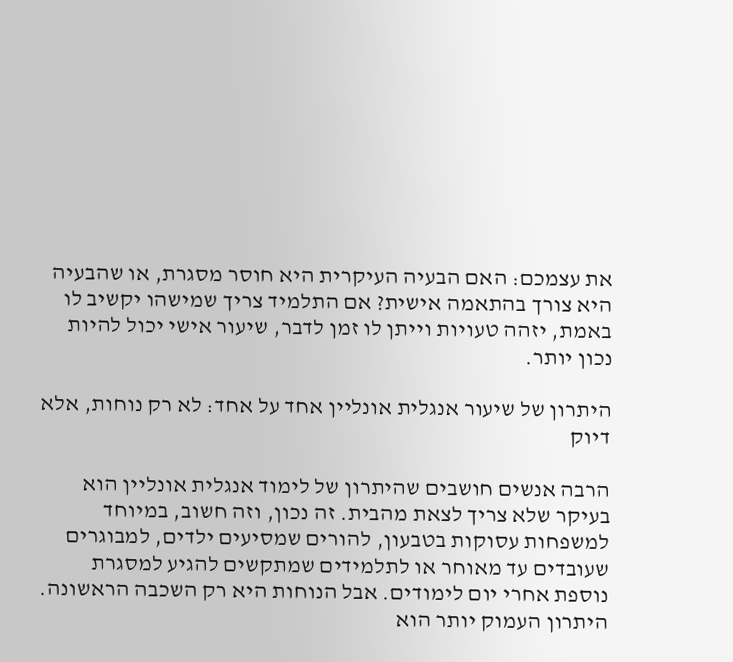את עצמכם: האם הבעיה העיקרית היא חוסר מסגרת, או שהבעיה היא צורך בהתאמה אישית? אם התלמיד צריך שמישהו יקשיב לו באמת, יזהה טעויות וייתן לו זמן לדבר, שיעור אישי יכול להיות נכון יותר.

היתרון של שיעור אנגלית אונליין אחד על אחד: לא רק נוחות, אלא דיוק

הרבה אנשים חושבים שהיתרון של לימוד אנגלית אונליין הוא בעיקר שלא צריך לצאת מהבית. זה נכון, וזה חשוב, במיוחד למשפחות עסוקות בטבעון, להורים שמסיעים ילדים, למבוגרים שעובדים עד מאוחר או לתלמידים שמתקשים להגיע למסגרת נוספת אחרי יום לימודים. אבל הנוחות היא רק השכבה הראשונה. היתרון העמוק יותר הוא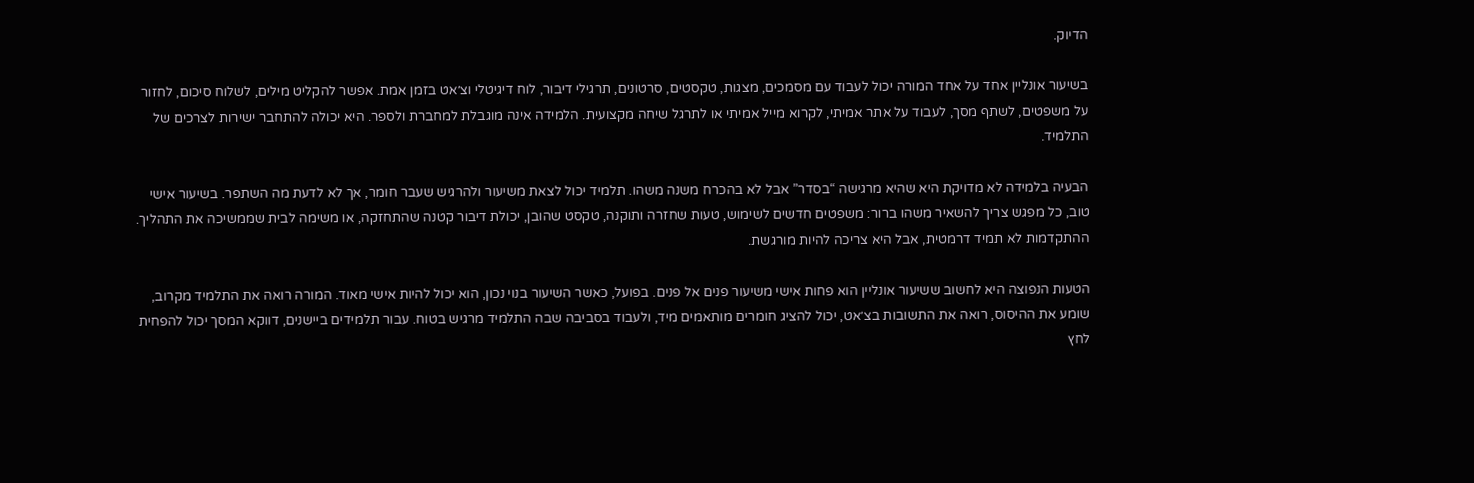הדיוק.

בשיעור אונליין אחד על אחד המורה יכול לעבוד עם מסמכים, מצגות, טקסטים, סרטונים, תרגילי דיבור, לוח דיגיטלי וצ׳אט בזמן אמת. אפשר להקליט מילים, לשלוח סיכום, לחזור על משפטים, לשתף מסך, לעבוד על אתר אמיתי, לקרוא מייל אמיתי או לתרגל שיחה מקצועית. הלמידה אינה מוגבלת למחברת ולספר. היא יכולה להתחבר ישירות לצרכים של התלמיד.

הבעיה בלמידה לא מדויקת היא שהיא מרגישה “בסדר” אבל לא בהכרח משנה משהו. תלמיד יכול לצאת משיעור ולהרגיש שעבר חומר, אך לא לדעת מה השתפר. בשיעור אישי טוב, כל מפגש צריך להשאיר משהו ברור: משפטים חדשים לשימוש, טעות שחזרה ותוקנה, טקסט שהובן, יכולת דיבור קטנה שהתחזקה, או משימה לבית שממשיכה את התהליך. ההתקדמות לא תמיד דרמטית, אבל היא צריכה להיות מורגשת.

הטעות הנפוצה היא לחשוב ששיעור אונליין הוא פחות אישי משיעור פנים אל פנים. בפועל, כאשר השיעור בנוי נכון, הוא יכול להיות אישי מאוד. המורה רואה את התלמיד מקרוב, שומע את ההיסוס, רואה את התשובות בצ׳אט, יכול להציג חומרים מותאמים מיד, ולעבוד בסביבה שבה התלמיד מרגיש בטוח. עבור תלמידים ביישנים, דווקא המסך יכול להפחית לחץ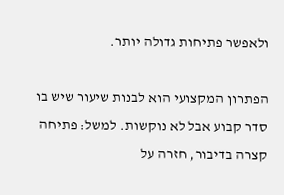ולאפשר פתיחות גדולה יותר.

הפתרון המקצועי הוא לבנות שיעור שיש בו סדר קבוע אבל לא נוקשות. למשל: פתיחה קצרה בדיבור, חזרה על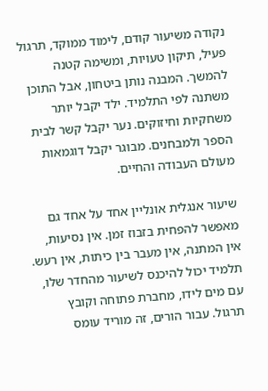נקודה משיעור קודם, לימוד ממוקד, תרגול פעיל, תיקון טעויות, ומשימה קטנה להמשך. המבנה נותן ביטחון, אבל התוכן משתנה לפי התלמיד. ילד יקבל יותר משחקיות וחיזוקים. נער יקבל קשר לבית הספר ולמבחנים. מבוגר יקבל דוגמאות מעולם העבודה והחיים.

שיעור אנגלית אונליין אחד על אחד גם מאפשר להפחית בזבוז זמן. אין נסיעות, אין המתנה, אין מעבר בין כיתות, אין רעש. תלמיד יכול להיכנס לשיעור מהחדר שלו, עם מים לידו, מחברת פתוחה וקובץ תרגול. עבור הורים, זה מוריד עומס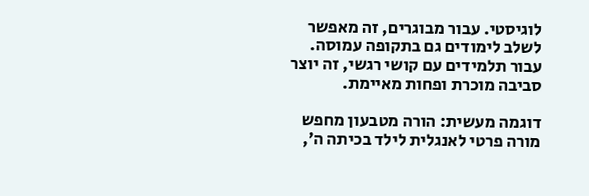לוגיסטי. עבור מבוגרים, זה מאפשר לשלב לימודים גם בתקופה עמוסה. עבור תלמידים עם קושי רגשי, זה יוצר סביבה מוכרת ופחות מאיימת.

דוגמה מעשית: הורה מטבעון מחפש מורה פרטי לאנגלית לילד בכיתה ה׳,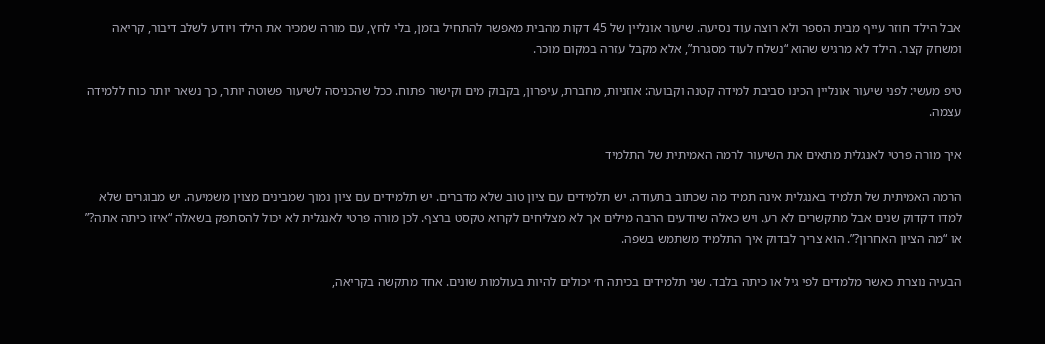אבל הילד חוזר עייף מבית הספר ולא רוצה עוד נסיעה. שיעור אונליין של 45 דקות מהבית מאפשר להתחיל בזמן, בלי לחץ, עם מורה שמכיר את הילד ויודע לשלב דיבור, קריאה ומשחק קצר. הילד לא מרגיש שהוא “נשלח לעוד מסגרת”, אלא מקבל עזרה במקום מוכר.

טיפ מעשי: לפני שיעור אונליין הכינו סביבת למידה קטנה וקבועה: אוזניות, מחברת, עיפרון, בקבוק מים וקישור פתוח. ככל שהכניסה לשיעור פשוטה יותר, כך נשאר יותר כוח ללמידה עצמה.

איך מורה פרטי לאנגלית מתאים את השיעור לרמה האמיתית של התלמיד

הרמה האמיתית של תלמיד באנגלית אינה תמיד מה שכתוב בתעודה. יש תלמידים עם ציון טוב שלא מדברים. יש תלמידים עם ציון נמוך שמבינים מצוין משמיעה. יש מבוגרים שלא למדו דקדוק שנים אבל מתקשרים לא רע. ויש כאלה שיודעים הרבה מילים אך לא מצליחים לקרוא טקסט ברצף. לכן מורה פרטי לאנגלית לא יכול להסתפק בשאלה “איזו כיתה אתה?” או “מה הציון האחרון?”. הוא צריך לבדוק איך התלמיד משתמש בשפה.

הבעיה נוצרת כאשר מלמדים לפי גיל או כיתה בלבד. שני תלמידים בכיתה ח׳ יכולים להיות בעולמות שונים. אחד מתקשה בקריאה,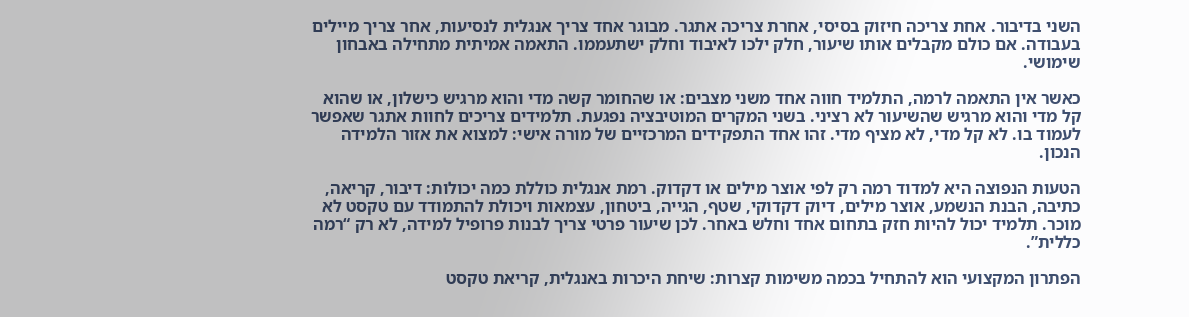השני בדיבור. אחת צריכה חיזוק בסיסי, אחרת צריכה אתגר. מבוגר אחד צריך אנגלית לנסיעות, אחר צריך מיילים בעבודה. אם כולם מקבלים אותו שיעור, חלק ילכו לאיבוד וחלק ישתעממו. התאמה אמיתית מתחילה באבחון שימושי.

כאשר אין התאמה לרמה, התלמיד חווה אחד משני מצבים: או שהחומר קשה מדי והוא מרגיש כישלון, או שהוא קל מדי והוא מרגיש שהשיעור לא רציני. בשני המקרים המוטיבציה נפגעת. תלמידים צריכים לחוות אתגר שאפשר לעמוד בו. לא קל מדי, לא מציף מדי. זהו אחד התפקידים המרכזיים של מורה אישי: למצוא את אזור הלמידה הנכון.

הטעות הנפוצה היא למדוד רמה רק לפי אוצר מילים או דקדוק. רמת אנגלית כוללת כמה יכולות: דיבור, קריאה, כתיבה, הבנת הנשמע, אוצר מילים, דיוק דקדוקי, שטף, הגייה, ביטחון, עצמאות ויכולת להתמודד עם טקסט לא מוכר. תלמיד יכול להיות חזק בתחום אחד וחלש באחר. לכן שיעור פרטי צריך לבנות פרופיל למידה, לא רק “רמה כללית”.

הפתרון המקצועי הוא להתחיל בכמה משימות קצרות: שיחת היכרות באנגלית, קריאת טקסט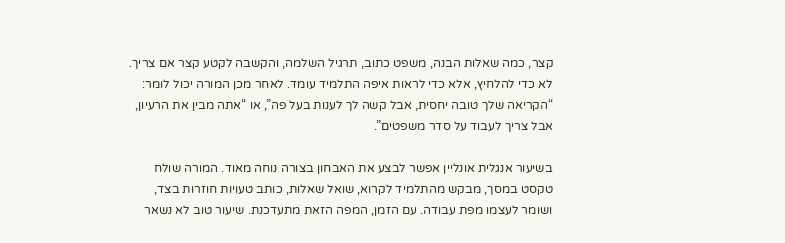קצר, כמה שאלות הבנה, משפט כתוב, תרגיל השלמה, והקשבה לקטע קצר אם צריך. לא כדי להלחיץ, אלא כדי לראות איפה התלמיד עומד. לאחר מכן המורה יכול לומר: “הקריאה שלך טובה יחסית, אבל קשה לך לענות בעל פה”, או “אתה מבין את הרעיון, אבל צריך לעבוד על סדר משפטים”.

בשיעור אנגלית אונליין אפשר לבצע את האבחון בצורה נוחה מאוד. המורה שולח טקסט במסך, מבקש מהתלמיד לקרוא, שואל שאלות, כותב טעויות חוזרות בצד, ושומר לעצמו מפת עבודה. עם הזמן, המפה הזאת מתעדכנת. שיעור טוב לא נשאר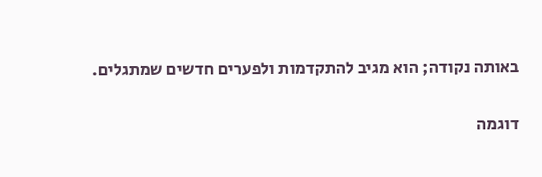באותה נקודה; הוא מגיב להתקדמות ולפערים חדשים שמתגלים.

דוגמה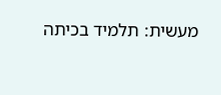מעשית: תלמיד בכיתה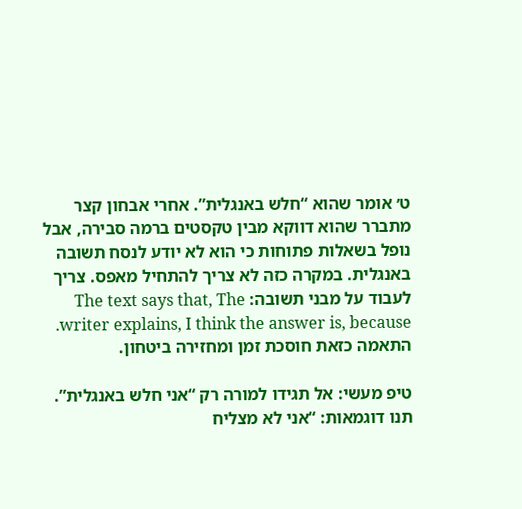ט׳ אומר שהוא “חלש באנגלית”. אחרי אבחון קצר מתברר שהוא דווקא מבין טקסטים ברמה סבירה, אבל נופל בשאלות פתוחות כי הוא לא יודע לנסח תשובה באנגלית. במקרה כזה לא צריך להתחיל מאפס. צריך לעבוד על מבני תשובה: The text says that, The writer explains, I think the answer is, because. התאמה כזאת חוסכת זמן ומחזירה ביטחון.

טיפ מעשי: אל תגידו למורה רק “אני חלש באנגלית”. תנו דוגמאות: “אני לא מצליח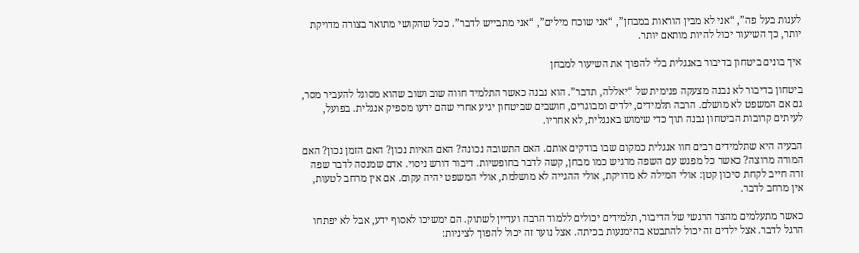לענות בעל פה”, “אני לא מבין הוראות במבחן”, “אני שוכח מילים”, “אני מתבייש לדבר”. ככל שהקושי מתואר בצורה מדויקת יותר, כך השיעור יכול להיות מותאם יותר.

איך בונים ביטחון בדיבור באנגלית בלי להפוך את השיעור למבחן

ביטחון בדיבור לא נבנה מצעקה פנימית של “יאללה, תדבר”. הוא נבנה כאשר התלמיד חווה שוב ושוב שהוא מסוגל להעביר מסר, גם אם המשפט לא מושלם. הרבה תלמידים, ילדים ומבוגרים, חושבים שביטחון יגיע אחרי שהם ידעו מספיק אנגלית. בפועל, לעיתים קרובות הביטחון נבנה תוך כדי שימוש באנגלית, לא אחריו.

הבעיה היא שתלמידים רבים חוו אנגלית כמקום שבו בודקים אותם. האם התשובה נכונה? האם האיות נכון? האם הזמן נכון? האם המורה מרוצה? כאשר כל מפגש עם השפה מרגיש כמו מבחן, קשה לדבר בחופשיות. דיבור דורש ניסוי. אדם שמנסה לדבר שפה זרה חייב לקחת סיכון קטן: אולי המילה לא מדויקת, אולי ההגייה לא מושלמת, אולי המשפט יהיה עקום. אם אין מרחב לטעות, אין מרחב לדבר.

כאשר מתעלמים מהצד הרגשי של הדיבור, תלמידים יכולים ללמוד הרבה ועדיין לשתוק. הם ימשיכו לאסוף ידע, אבל לא יפתחו הרגל לדבר. אצל ילדים זה יכול להתבטא בהימנעות בכיתה. אצל נוער זה יכול להפוך לציניות: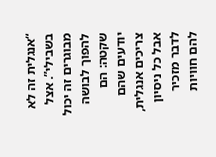“אנגלית זה לא בשבילי”. אצל מבוגרים זה יכול להפוך לבושה שקטה: הם יודעים שהם צריכים אנגלית, אבל כל ניסיון לדבר מזכיר להם חוויות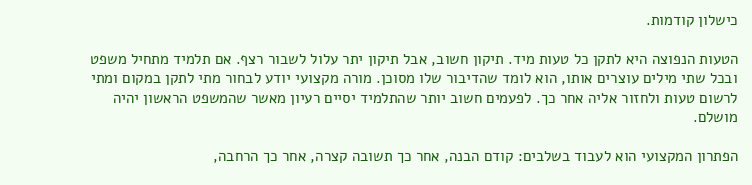כישלון קודמות.

הטעות הנפוצה היא לתקן כל טעות מיד. תיקון חשוב, אבל תיקון יתר עלול לשבור רצף. אם תלמיד מתחיל משפט ובכל שתי מילים עוצרים אותו, הוא לומד שהדיבור שלו מסוכן. מורה מקצועי יודע לבחור מתי לתקן במקום ומתי לרשום טעות ולחזור אליה אחר כך. לפעמים חשוב יותר שהתלמיד יסיים רעיון מאשר שהמשפט הראשון יהיה מושלם.

הפתרון המקצועי הוא לעבוד בשלבים: קודם הבנה, אחר כך תשובה קצרה, אחר כך הרחבה,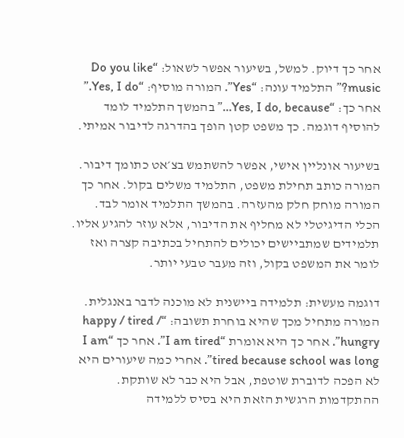אחר כך דיוק. למשל, בשיעור אפשר לשאול: “Do you like music?” התלמיד עונה: “Yes”. המורה מוסיף: “Yes, I do.” אחר כך: “Yes, I do, because…” בהמשך התלמיד לומד להוסיף דוגמה. כך משפט קטן הופך בהדרגה לדיבור אמיתי.

בשיעור אונליין אישי, אפשר להשתמש בצ׳אט כתומך דיבור. המורה כותב תחילת משפט, התלמיד משלים בקול. אחר כך המורה מוחק חלק מהעזרה. בהמשך התלמיד אומר לבד. הכלי הדיגיטלי לא מחליף את הדיבור, אלא עוזר להגיע אליו. תלמידים שמתביישים יכולים להתחיל בכתיבה קצרה ואז לומר את המשפט בקול, וזה מעבר טבעי יותר.

דוגמה מעשית: תלמידה ביישנית לא מוכנה לדבר באנגלית. המורה מתחיל מכך שהיא בוחרת תשובה: “happy / tired / hungry”. אחר כך היא אומרת “I am tired”. אחר כך “I am tired because school was long”. אחרי כמה שיעורים היא לא הפכה לדוברת שוטפת, אבל היא כבר לא שותקת. ההתקדמות הרגשית הזאת היא בסיס ללמידה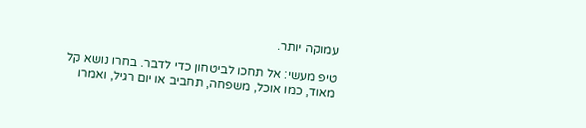עמוקה יותר.

טיפ מעשי: אל תחכו לביטחון כדי לדבר. בחרו נושא קל מאוד, כמו אוכל, משפחה, תחביב או יום רגיל, ואמרו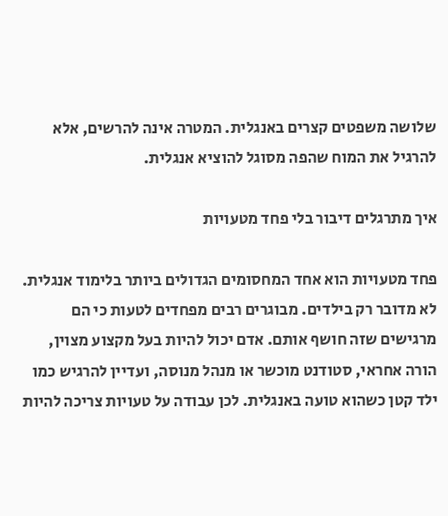שלושה משפטים קצרים באנגלית. המטרה אינה להרשים, אלא להרגיל את המוח שהפה מסוגל להוציא אנגלית.

איך מתרגלים דיבור בלי פחד מטעויות

פחד מטעויות הוא אחד המחסומים הגדולים ביותר בלימוד אנגלית. לא מדובר רק בילדים. מבוגרים רבים מפחדים לטעות כי הם מרגישים שזה חושף אותם. אדם יכול להיות בעל מקצוע מצוין, הורה אחראי, סטודנט מוכשר או מנהל מנוסה, ועדיין להרגיש כמו ילד קטן כשהוא טועה באנגלית. לכן עבודה על טעויות צריכה להיות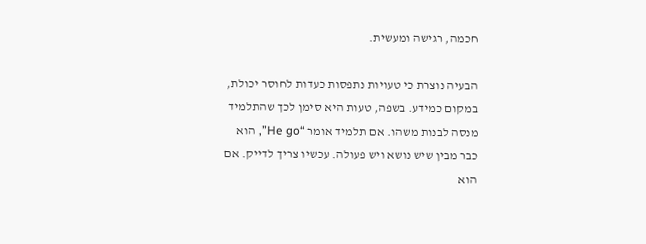חכמה, רגישה ומעשית.

הבעיה נוצרת כי טעויות נתפסות כעדות לחוסר יכולת, במקום כמידע. בשפה, טעות היא סימן לכך שהתלמיד מנסה לבנות משהו. אם תלמיד אומר “He go”, הוא כבר מבין שיש נושא ויש פעולה. עכשיו צריך לדייק. אם הוא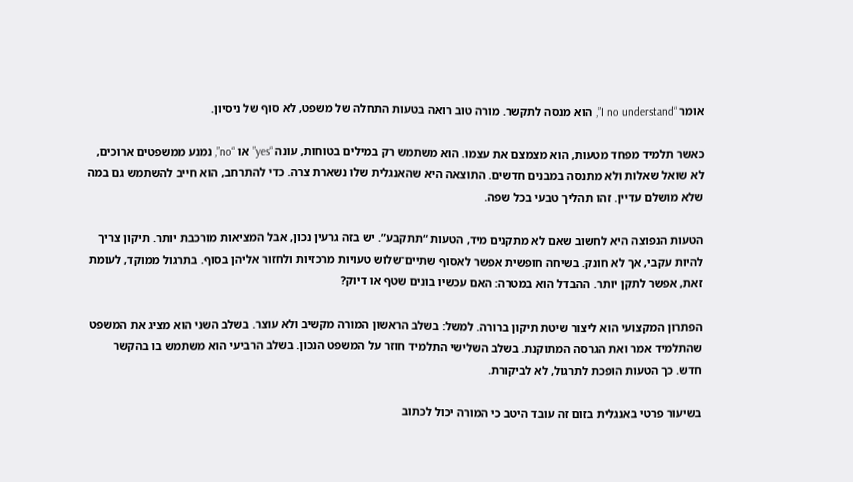אומר “I no understand”, הוא מנסה לתקשר. מורה טוב רואה בטעות התחלה של משפט, לא סוף של ניסיון.

כאשר תלמיד מפחד מטעות, הוא מצמצם את עצמו. הוא משתמש רק במילים בטוחות, עונה “yes” או “no”, נמנע ממשפטים ארוכים, לא שואל שאלות ולא מתנסה במבנים חדשים. התוצאה היא שהאנגלית שלו נשארת צרה. כדי להתרחב, הוא חייב להשתמש גם במה שלא מושלם עדיין. זהו תהליך טבעי בכל שפה.

הטעות הנפוצה היא לחשוב שאם לא מתקנים מיד, הטעות “תתקבע”. יש בזה גרעין נכון, אבל המציאות מורכבת יותר. תיקון צריך להיות עקבי, אך לא חונק. בשיחה חופשית אפשר לאסוף שתיים־שלוש טעויות מרכזיות ולחזור אליהן בסוף. בתרגול ממוקד, לעומת זאת, אפשר לתקן יותר. ההבדל הוא במטרה: האם עכשיו בונים שטף או דיוק?

הפתרון המקצועי הוא ליצור שיטת תיקון ברורה. למשל: בשלב הראשון המורה מקשיב ולא עוצר. בשלב השני הוא מציג את המשפט שהתלמיד אמר ואת הגרסה המתוקנת. בשלב השלישי התלמיד חוזר על המשפט הנכון. בשלב הרביעי הוא משתמש בו בהקשר חדש. כך הטעות הופכת לתרגול, לא לביקורת.

בשיעור פרטי באנגלית בזום זה עובד היטב כי המורה יכול לכתוב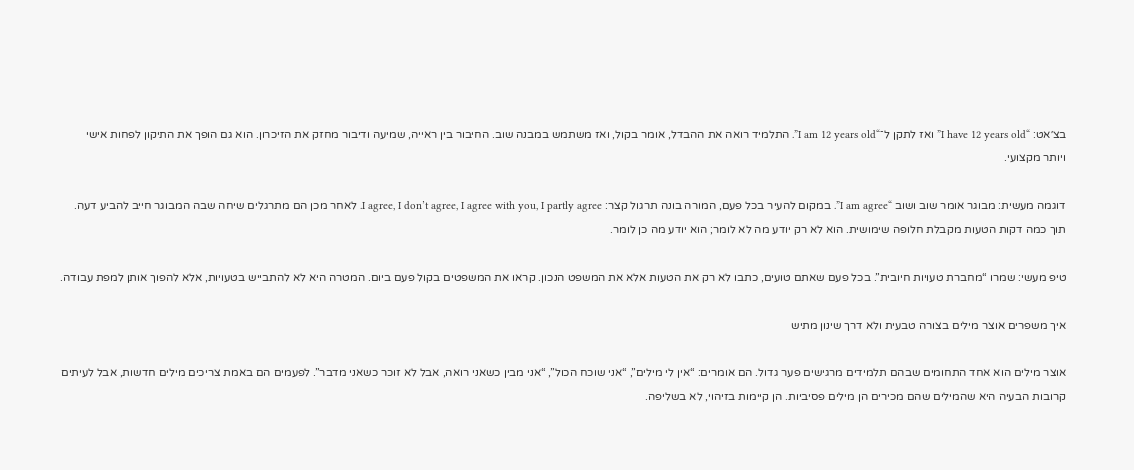בצ׳אט: “I have 12 years old” ואז לתקן ל־“I am 12 years old”. התלמיד רואה את ההבדל, אומר בקול, ואז משתמש במבנה שוב. החיבור בין ראייה, שמיעה ודיבור מחזק את הזיכרון. הוא גם הופך את התיקון לפחות אישי ויותר מקצועי.

דוגמה מעשית: מבוגר אומר שוב ושוב “I am agree”. במקום להעיר בכל פעם, המורה בונה תרגול קצר: I agree, I don’t agree, I agree with you, I partly agree. לאחר מכן הם מתרגלים שיחה שבה המבוגר חייב להביע דעה. תוך כמה דקות הטעות מקבלת חלופה שימושית. הוא לא רק יודע מה לא לומר; הוא יודע מה כן לומר.

טיפ מעשי: שמרו “מחברת טעויות חיובית”. בכל פעם שאתם טועים, כתבו לא רק את הטעות אלא את המשפט הנכון. קראו את המשפטים בקול פעם ביום. המטרה היא לא להתבייש בטעויות, אלא להפוך אותן למפת עבודה.

איך משפרים אוצר מילים בצורה טבעית ולא דרך שינון מתיש

אוצר מילים הוא אחד התחומים שבהם תלמידים מרגישים פער גדול. הם אומרים: “אין לי מילים”, “אני שוכח הכול”, “אני מבין כשאני רואה, אבל לא זוכר כשאני מדבר”. לפעמים הם באמת צריכים מילים חדשות, אבל לעיתים קרובות הבעיה היא שהמילים שהם מכירים הן מילים פסיביות. הן קיימות בזיהוי, לא בשליפה.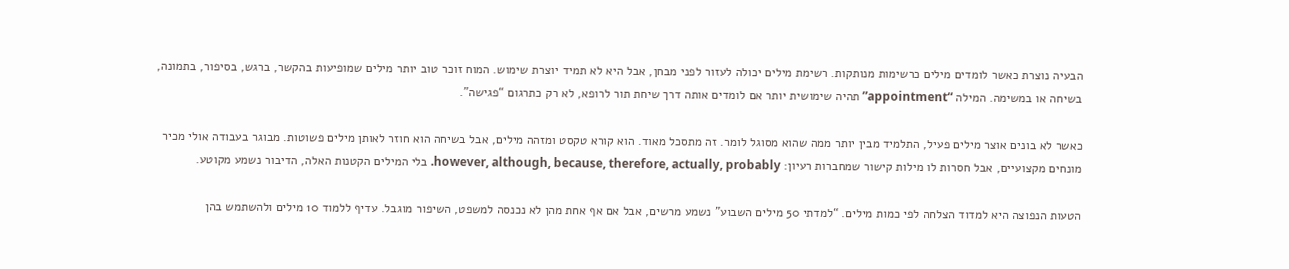הבעיה נוצרת כאשר לומדים מילים כרשימות מנותקות. רשימת מילים יכולה לעזור לפני מבחן, אבל היא לא תמיד יוצרת שימוש. המוח זוכר טוב יותר מילים שמופיעות בהקשר, ברגש, בסיפור, בתמונה, בשיחה או במשימה. המילה “appointment” תהיה שימושית יותר אם לומדים אותה דרך שיחת תור לרופא, לא רק כתרגום “פגישה”.

כאשר לא בונים אוצר מילים פעיל, התלמיד מבין יותר ממה שהוא מסוגל לומר. זה מתסכל מאוד. הוא קורא טקסט ומזהה מילים, אבל בשיחה הוא חוזר לאותן מילים פשוטות. מבוגר בעבודה אולי מכיר מונחים מקצועיים, אבל חסרות לו מילות קישור שמחברות רעיון: however, although, because, therefore, actually, probably. בלי המילים הקטנות האלה, הדיבור נשמע מקוטע.

הטעות הנפוצה היא למדוד הצלחה לפי כמות מילים. “למדתי 50 מילים השבוע” נשמע מרשים, אבל אם אף אחת מהן לא נכנסה למשפט, השיפור מוגבל. עדיף ללמוד 10 מילים ולהשתמש בהן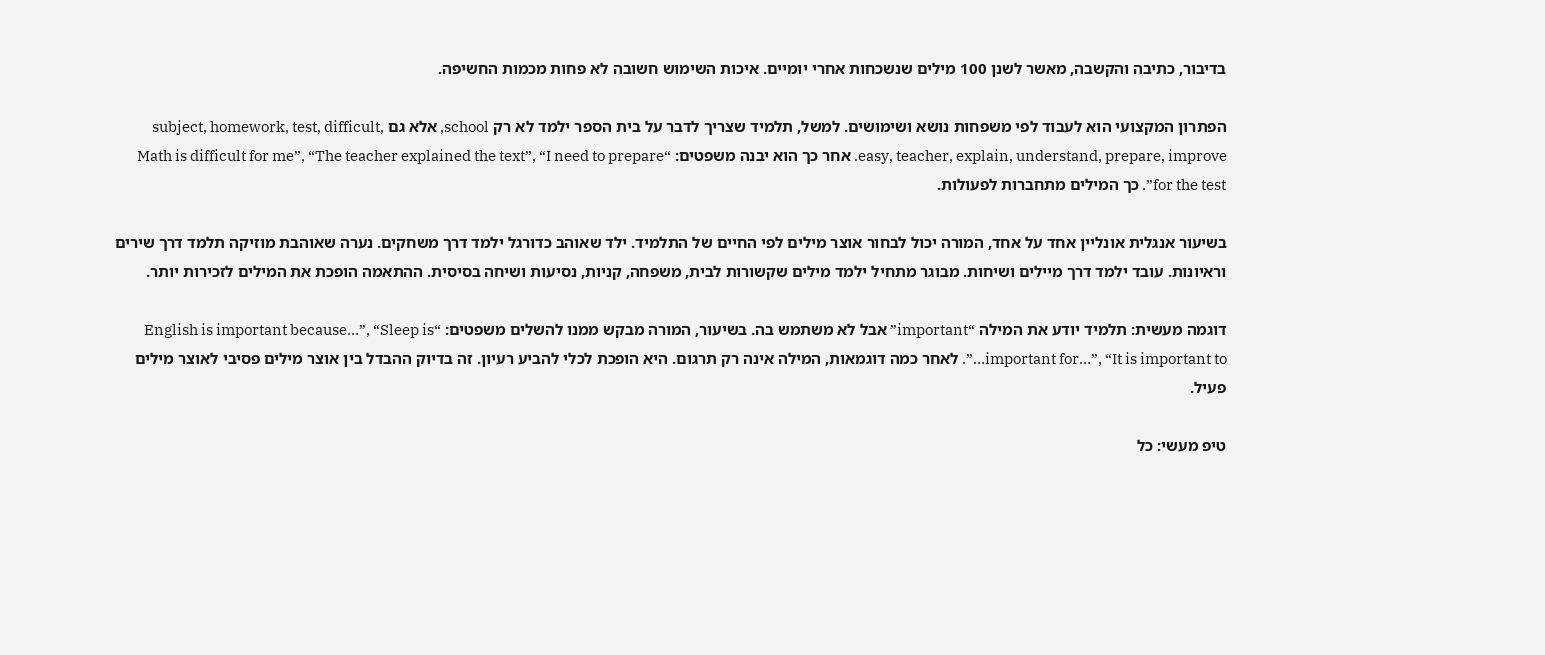בדיבור, כתיבה והקשבה, מאשר לשנן 100 מילים שנשכחות אחרי יומיים. איכות השימוש חשובה לא פחות מכמות החשיפה.

הפתרון המקצועי הוא לעבוד לפי משפחות נושא ושימושים. למשל, תלמיד שצריך לדבר על בית הספר ילמד לא רק school, אלא גם subject, homework, test, difficult, easy, teacher, explain, understand, prepare, improve. אחר כך הוא יבנה משפטים: “Math is difficult for me”, “The teacher explained the text”, “I need to prepare for the test”. כך המילים מתחברות לפעולות.

בשיעור אנגלית אונליין אחד על אחד, המורה יכול לבחור אוצר מילים לפי החיים של התלמיד. ילד שאוהב כדורגל ילמד דרך משחקים. נערה שאוהבת מוזיקה תלמד דרך שירים וראיונות. עובד ילמד דרך מיילים ושיחות. מבוגר מתחיל ילמד מילים שקשורות לבית, משפחה, קניות, נסיעות ושיחה בסיסית. ההתאמה הופכת את המילים לזכירות יותר.

דוגמה מעשית: תלמיד יודע את המילה “important” אבל לא משתמש בה. בשיעור, המורה מבקש ממנו להשלים משפטים: “English is important because…”, “Sleep is important for…”, “It is important to…”. לאחר כמה דוגמאות, המילה אינה רק תרגום. היא הופכת לכלי להביע רעיון. זה בדיוק ההבדל בין אוצר מילים פסיבי לאוצר מילים פעיל.

טיפ מעשי: כל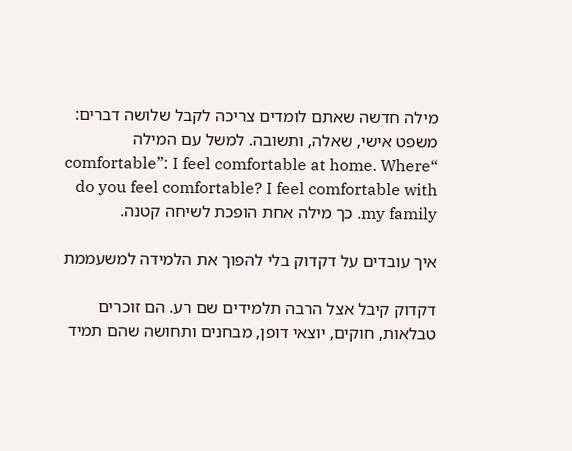מילה חדשה שאתם לומדים צריכה לקבל שלושה דברים: משפט אישי, שאלה, ותשובה. למשל עם המילה “comfortable”: I feel comfortable at home. Where do you feel comfortable? I feel comfortable with my family. כך מילה אחת הופכת לשיחה קטנה.

איך עובדים על דקדוק בלי להפוך את הלמידה למשעממת

דקדוק קיבל אצל הרבה תלמידים שם רע. הם זוכרים טבלאות, חוקים, יוצאי דופן, מבחנים ותחושה שהם תמיד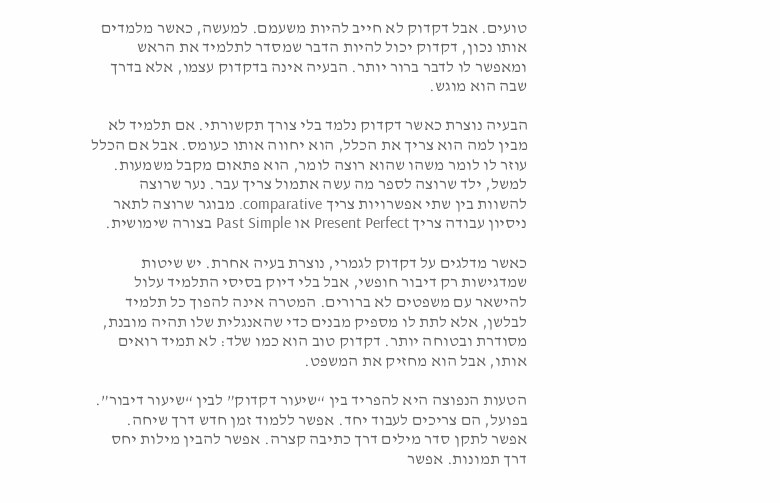טועים. אבל דקדוק לא חייב להיות משעמם. למעשה, כאשר מלמדים אותו נכון, דקדוק יכול להיות הדבר שמסדר לתלמיד את הראש ומאפשר לו לדבר ברור יותר. הבעיה אינה בדקדוק עצמו, אלא בדרך שבה הוא מוגש.

הבעיה נוצרת כאשר דקדוק נלמד בלי צורך תקשורתי. אם תלמיד לא מבין למה הוא צריך את הכלל, הוא יחווה אותו כעומס. אבל אם הכלל עוזר לו לומר משהו שהוא רוצה לומר, הוא פתאום מקבל משמעות. למשל, ילד שרוצה לספר מה עשה אתמול צריך עבר. נער שרוצה להשוות בין שתי אפשרויות צריך comparative. מבוגר שרוצה לתאר ניסיון עבודה צריך Present Perfect או Past Simple בצורה שימושית.

כאשר מדלגים על דקדוק לגמרי, נוצרת בעיה אחרת. יש שיטות שמדגישות רק דיבור חופשי, אבל בלי דיוק בסיסי התלמיד עלול להישאר עם משפטים לא ברורים. המטרה אינה להפוך כל תלמיד לבלשן, אלא לתת לו מספיק מבנים כדי שהאנגלית שלו תהיה מובנת, מסודרת ובטוחה יותר. דקדוק טוב הוא כמו שלד: לא תמיד רואים אותו, אבל הוא מחזיק את המשפט.

הטעות הנפוצה היא להפריד בין “שיעור דקדוק” לבין “שיעור דיבור”. בפועל, הם צריכים לעבוד יחד. אפשר ללמוד זמן חדש דרך שיחה. אפשר לתקן סדר מילים דרך כתיבה קצרה. אפשר להבין מילות יחס דרך תמונות. אפשר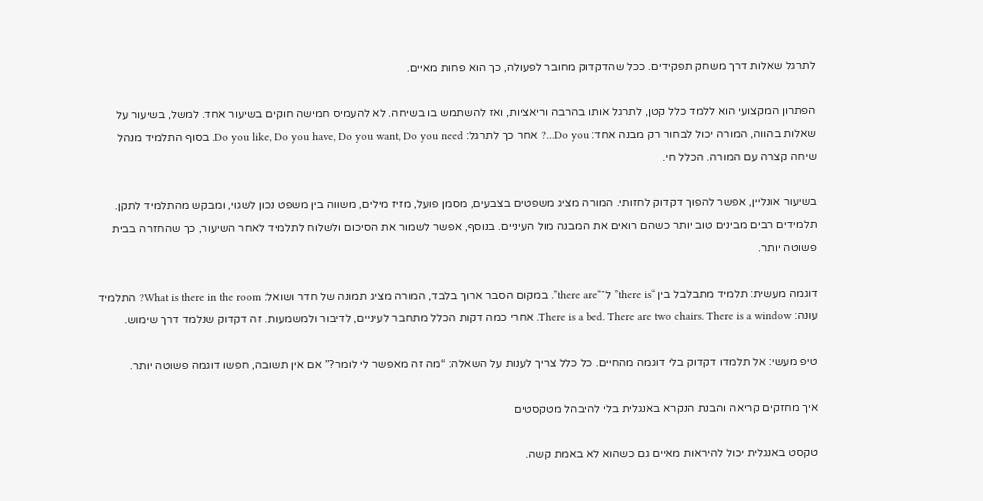לתרגל שאלות דרך משחק תפקידים. ככל שהדקדוק מחובר לפעולה, כך הוא פחות מאיים.

הפתרון המקצועי הוא ללמד כלל קטן, לתרגל אותו בהרבה וריאציות, ואז להשתמש בו בשיחה. לא להעמיס חמישה חוקים בשיעור אחד. למשל, בשיעור על שאלות בהווה, המורה יכול לבחור רק מבנה אחד: Do you…? אחר כך לתרגל: Do you like, Do you have, Do you want, Do you need. בסוף התלמיד מנהל שיחה קצרה עם המורה. הכלל חי.

בשיעור אונליין, אפשר להפוך דקדוק לחזותי. המורה מציג משפטים בצבעים, מסמן פועל, מזיז מילים, משווה בין משפט נכון לשגוי, ומבקש מהתלמיד לתקן. תלמידים רבים מבינים טוב יותר כשהם רואים את המבנה מול העיניים. בנוסף, אפשר לשמור את הסיכום ולשלוח לתלמיד לאחר השיעור, כך שהחזרה בבית פשוטה יותר.

דוגמה מעשית: תלמיד מתבלבל בין “there is” ל־“there are”. במקום הסבר ארוך בלבד, המורה מציג תמונה של חדר ושואל: What is there in the room? התלמיד עונה: There is a bed. There are two chairs. There is a window. אחרי כמה דקות הכלל מתחבר לעיניים, לדיבור ולמשמעות. זה דקדוק שנלמד דרך שימוש.

טיפ מעשי: אל תלמדו דקדוק בלי דוגמה מהחיים. כל כלל צריך לענות על השאלה: “מה זה מאפשר לי לומר?” אם אין תשובה, חפשו דוגמה פשוטה יותר.

איך מחזקים קריאה והבנת הנקרא באנגלית בלי להיבהל מטקסטים

טקסט באנגלית יכול להיראות מאיים גם כשהוא לא באמת קשה.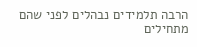הרבה תלמידים נבהלים לפני שהם מתחילים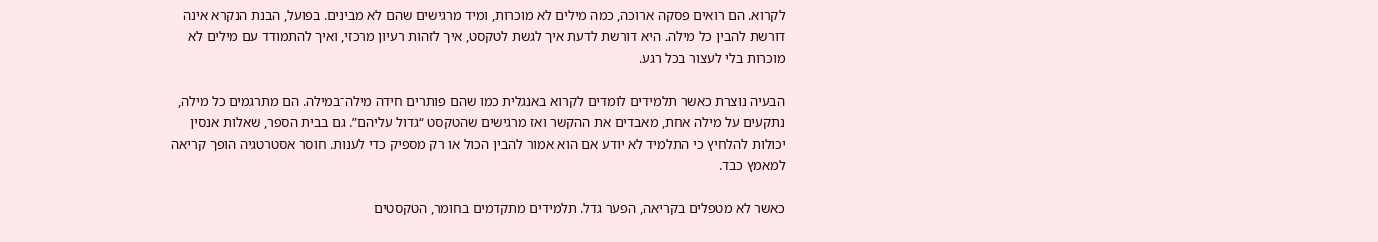לקרוא. הם רואים פסקה ארוכה, כמה מילים לא מוכרות, ומיד מרגישים שהם לא מבינים. בפועל, הבנת הנקרא אינה דורשת להבין כל מילה. היא דורשת לדעת איך לגשת לטקסט, איך לזהות רעיון מרכזי, ואיך להתמודד עם מילים לא מוכרות בלי לעצור בכל רגע.

הבעיה נוצרת כאשר תלמידים לומדים לקרוא באנגלית כמו שהם פותרים חידה מילה־במילה. הם מתרגמים כל מילה, נתקעים על מילה אחת, מאבדים את ההקשר ואז מרגישים שהטקסט “גדול עליהם”. גם בבית הספר, שאלות אנסין יכולות להלחיץ כי התלמיד לא יודע אם הוא אמור להבין הכול או רק מספיק כדי לענות. חוסר אסטרטגיה הופך קריאה למאמץ כבד.

כאשר לא מטפלים בקריאה, הפער גדל. תלמידים מתקדמים בחומר, הטקסטים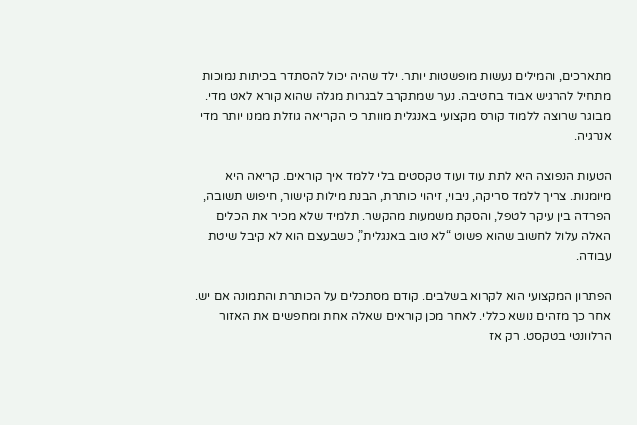מתארכים, והמילים נעשות מופשטות יותר. ילד שהיה יכול להסתדר בכיתות נמוכות מתחיל להרגיש אבוד בחטיבה. נער שמתקרב לבגרות מגלה שהוא קורא לאט מדי. מבוגר שרוצה ללמוד קורס מקצועי באנגלית מוותר כי הקריאה גוזלת ממנו יותר מדי אנרגיה.

הטעות הנפוצה היא לתת עוד ועוד טקסטים בלי ללמד איך קוראים. קריאה היא מיומנות. צריך ללמד סריקה, ניבוי, זיהוי כותרת, הבנת מילות קישור, חיפוש תשובה, הפרדה בין עיקר לטפל, והסקת משמעות מהקשר. תלמיד שלא מכיר את הכלים האלה עלול לחשוב שהוא פשוט “לא טוב באנגלית”, כשבעצם הוא לא קיבל שיטת עבודה.

הפתרון המקצועי הוא לקרוא בשלבים. קודם מסתכלים על הכותרת והתמונה אם יש. אחר כך מזהים נושא כללי. לאחר מכן קוראים שאלה אחת ומחפשים את האזור הרלוונטי בטקסט. רק אז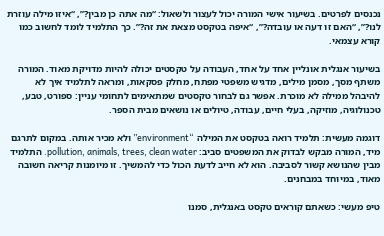נכנסים לפרטים. בשיעור אישי המורה יכול לעצור ולשאול: “מה אתה כן מבין?”, “איזו מילה עוזרת לנו?”, “האם זו דעה או עובדה?”, “איפה בטקסט מצאת את זה?”. כך התלמיד לומד לחשוב כמו קורא עצמאי.

בשיעור אנגלית אונליין אחד על אחד, העבודה על טקסטים יכולה להיות מדויקת מאוד. המורה משתף מסך, מסמן מילים, מדגיש משפטי מפתח, מחלק פסקאות, ומראה לתלמיד איך לא להיבהל ממילה לא מוכרת. אפשר גם לבחור טקסטים שמתאימים לתחומי עניין: ספורט, טבע, טכנולוגיה, מוזיקה, בעלי חיים, עבודה, טיולים או נושאים מבית הספר.

דוגמה מעשית: תלמיד רואה בטקסט את המילה “environment” ולא מכיר אותה. במקום לתרגם מיד, המורה מבקש לבדוק את המשפטים סביב: pollution, animals, trees, clean water. התלמיד מבין שהנושא קשור לסביבה. הוא לא חייב לדעת הכול כדי להמשיך. זו מיומנות קריאה חשובה מאוד, במיוחד במבחנים.

טיפ מעשי: כשאתם קוראים טקסט באנגלית, סמנו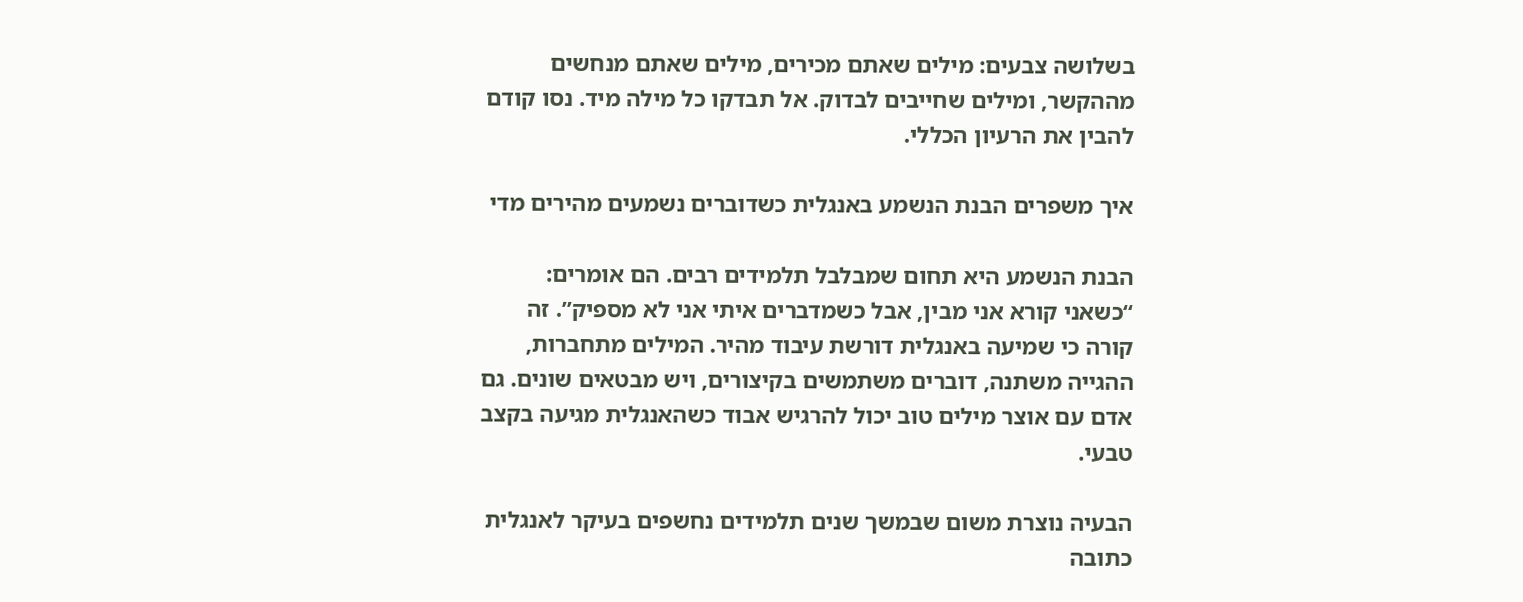בשלושה צבעים: מילים שאתם מכירים, מילים שאתם מנחשים מההקשר, ומילים שחייבים לבדוק. אל תבדקו כל מילה מיד. נסו קודם להבין את הרעיון הכללי.

איך משפרים הבנת הנשמע באנגלית כשדוברים נשמעים מהירים מדי

הבנת הנשמע היא תחום שמבלבל תלמידים רבים. הם אומרים: “כשאני קורא אני מבין, אבל כשמדברים איתי אני לא מספיק”. זה קורה כי שמיעה באנגלית דורשת עיבוד מהיר. המילים מתחברות, ההגייה משתנה, דוברים משתמשים בקיצורים, ויש מבטאים שונים. גם אדם עם אוצר מילים טוב יכול להרגיש אבוד כשהאנגלית מגיעה בקצב טבעי.

הבעיה נוצרת משום שבמשך שנים תלמידים נחשפים בעיקר לאנגלית כתובה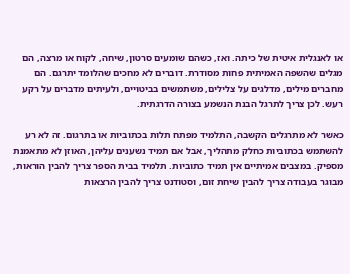או לאנגלית איטית של כיתה. ואז, כשהם שומעים סרטון, שיחה, לקוח או מרצה, הם מגלים שהשפה האמיתית פחות מסודרת. דוברים לא מחכים שהלומד יתרגם. הם מחברים מילים, מדלגים על צלילים, משתמשים בביטויים, ולעיתים מדברים על רקע רעש. לכן צריך לתרגל הבנת הנשמע בצורה הדרגתית.

כאשר לא מתרגלים הקשבה, התלמיד מפתח תלות בכתוביות או בתרגום. זה לא רע להשתמש בכתוביות כחלק מתהליך, אבל אם תמיד נשענים עליהן, האוזן לא מתאמנת מספיק. במצבים אמיתיים אין תמיד כתוביות. תלמיד בבית הספר צריך להבין הוראות, מבוגר בעבודה צריך להבין שיחת זום, וסטודנט צריך להבין הרצאות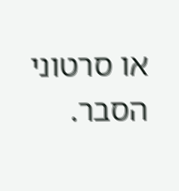או סרטוני הסבר.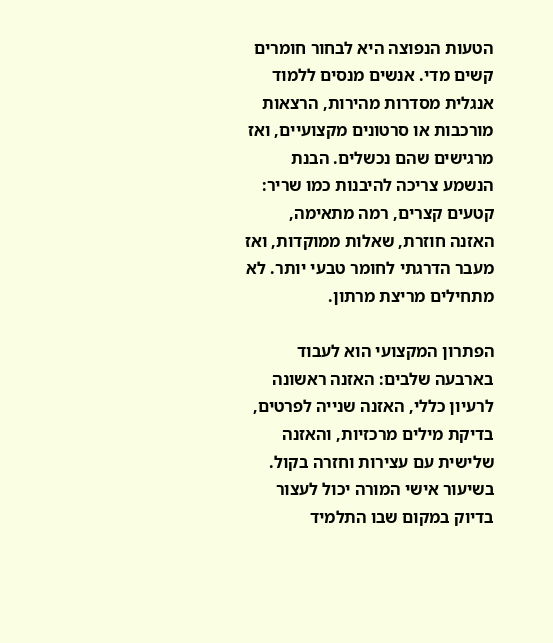הטעות הנפוצה היא לבחור חומרים קשים מדי. אנשים מנסים ללמוד אנגלית מסדרות מהירות, הרצאות מורכבות או סרטונים מקצועיים, ואז מרגישים שהם נכשלים. הבנת הנשמע צריכה להיבנות כמו שריר: קטעים קצרים, רמה מתאימה, האזנה חוזרת, שאלות ממוקדות, ואז מעבר הדרגתי לחומר טבעי יותר. לא מתחילים מריצת מרתון.

הפתרון המקצועי הוא לעבוד בארבעה שלבים: האזנה ראשונה לרעיון כללי, האזנה שנייה לפרטים, בדיקת מילים מרכזיות, והאזנה שלישית עם עצירות וחזרה בקול. בשיעור אישי המורה יכול לעצור בדיוק במקום שבו התלמיד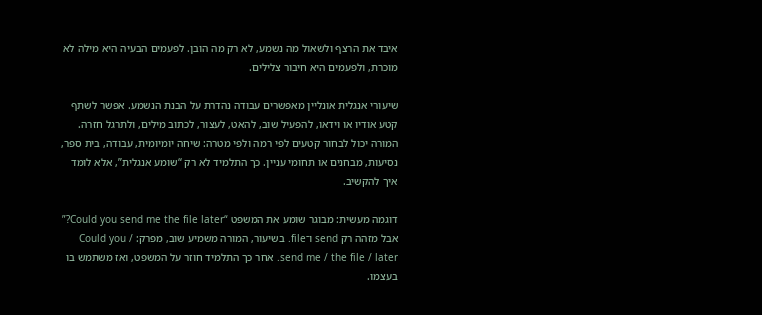איבד את הרצף ולשאול מה נשמע, לא רק מה הובן. לפעמים הבעיה היא מילה לא מוכרת, ולפעמים היא חיבור צלילים.

שיעורי אנגלית אונליין מאפשרים עבודה נהדרת על הבנת הנשמע. אפשר לשתף קטע אודיו או וידאו, להפעיל שוב, להאט, לעצור, לכתוב מילים, ולתרגל חזרה. המורה יכול לבחור קטעים לפי רמה ולפי מטרה: שיחה יומיומית, עבודה, בית ספר, נסיעות, מבחנים או תחומי עניין. כך התלמיד לא רק “שומע אנגלית”, אלא לומד איך להקשיב.

דוגמה מעשית: מבוגר שומע את המשפט “Could you send me the file later?” אבל מזהה רק send ו־file. בשיעור, המורה משמיע שוב, מפרק: Could you / send me / the file / later. אחר כך התלמיד חוזר על המשפט, ואז משתמש בו בעצמו.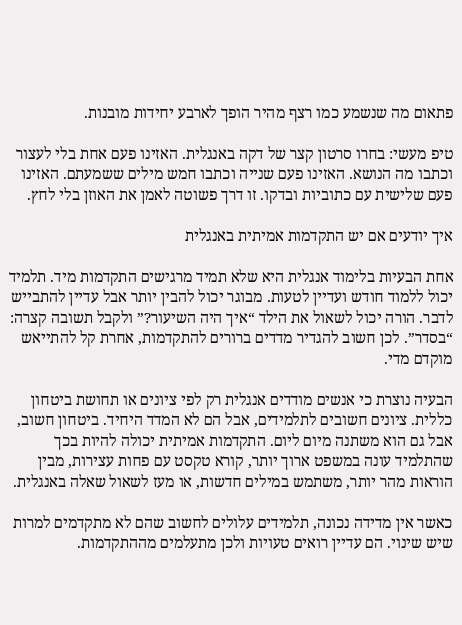פתאום מה שנשמע כמו רצף מהיר הופך לארבע יחידות מובנות.

טיפ מעשי: בחרו סרטון קצר של דקה באנגלית. האזינו פעם אחת בלי לעצור וכתבו מה הנושא. האזינו פעם שנייה וכתבו חמש מילים ששמעתם. האזינו פעם שלישית עם כתוביות ובדקו. זו דרך פשוטה לאמן את האוזן בלי לחץ.

איך יודעים אם יש התקדמות אמיתית באנגלית

אחת הבעיות בלימוד אנגלית היא שלא תמיד מרגישים התקדמות מיד. תלמיד יכול ללמוד חודש ועדיין לטעות. מבוגר יכול להבין יותר אבל עדיין להתבייש לדבר. הורה יכול לשאול את הילד “איך היה השיעור?” ולקבל תשובה קצרה: “בסדר”. לכן חשוב להגדיר מדדים ברורים להתקדמות, אחרת קל להתייאש מוקדם מדי.

הבעיה נוצרת כי אנשים מודדים אנגלית רק לפי ציונים או תחושת ביטחון כללית. ציונים חשובים לתלמידים, אבל הם לא המדד היחיד. ביטחון חשוב, אבל גם הוא משתנה מיום ליום. התקדמות אמיתית יכולה להיות בכך שהתלמיד עונה במשפט ארוך יותר, קורא טקסט עם פחות עצירות, מבין הוראות מהר יותר, משתמש במילים חדשות, או מעז לשאול שאלה באנגלית.

כאשר אין מדידה נכונה, תלמידים עלולים לחשוב שהם לא מתקדמים למרות שיש שינוי. הם עדיין רואים טעויות ולכן מתעלמים מההתקדמות.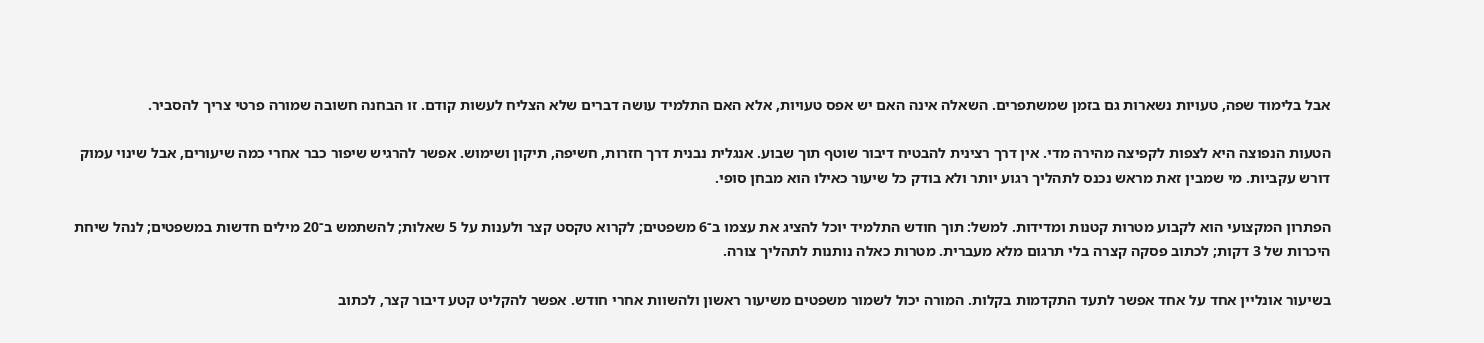אבל בלימוד שפה, טעויות נשארות גם בזמן שמשתפרים. השאלה אינה האם יש אפס טעויות, אלא האם התלמיד עושה דברים שלא הצליח לעשות קודם. זו הבחנה חשובה שמורה פרטי צריך להסביר.

הטעות הנפוצה היא לצפות לקפיצה מהירה מדי. אין דרך רצינית להבטיח דיבור שוטף תוך שבוע. אנגלית נבנית דרך חזרות, חשיפה, תיקון ושימוש. אפשר להרגיש שיפור כבר אחרי כמה שיעורים, אבל שינוי עמוק דורש עקביות. מי שמבין זאת מראש נכנס לתהליך רגוע יותר ולא בודק כל שיעור כאילו הוא מבחן סופי.

הפתרון המקצועי הוא לקבוע מטרות קטנות ומדידות. למשל: תוך חודש התלמיד יוכל להציג את עצמו ב־6 משפטים; לקרוא טקסט קצר ולענות על 5 שאלות; להשתמש ב־20 מילים חדשות במשפטים; לנהל שיחת היכרות של 3 דקות; לכתוב פסקה קצרה בלי תרגום מלא מעברית. מטרות כאלה נותנות לתהליך צורה.

בשיעור אונליין אחד על אחד אפשר לתעד התקדמות בקלות. המורה יכול לשמור משפטים משיעור ראשון ולהשוות אחרי חודש. אפשר להקליט קטע דיבור קצר, לכתוב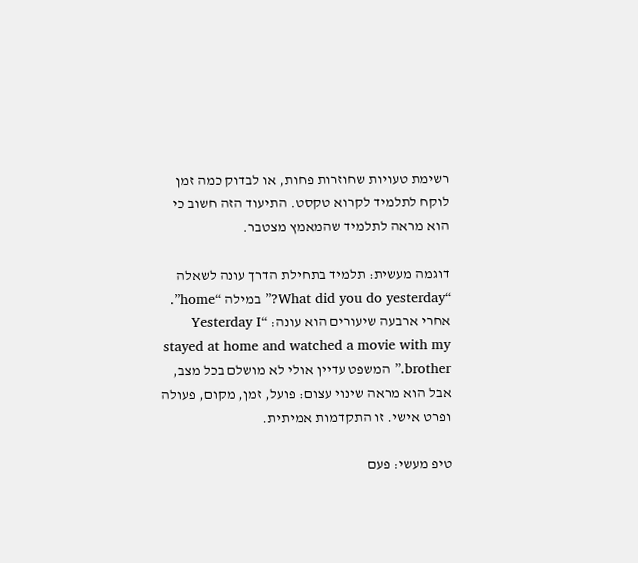רשימת טעויות שחוזרות פחות, או לבדוק כמה זמן לוקח לתלמיד לקרוא טקסט. התיעוד הזה חשוב כי הוא מראה לתלמיד שהמאמץ מצטבר.

דוגמה מעשית: תלמיד בתחילת הדרך עונה לשאלה “What did you do yesterday?” במילה “home”. אחרי ארבעה שיעורים הוא עונה: “Yesterday I stayed at home and watched a movie with my brother.” המשפט עדיין אולי לא מושלם בכל מצב, אבל הוא מראה שינוי עצום: פועל, זמן, מקום, פעולה ופרט אישי. זו התקדמות אמיתית.

טיפ מעשי: פעם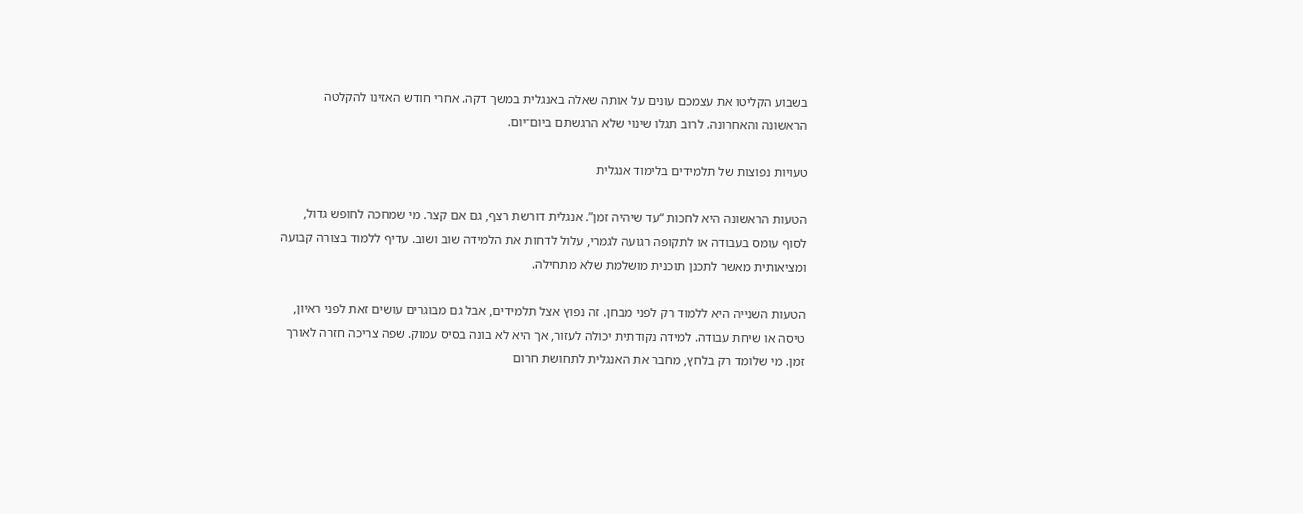בשבוע הקליטו את עצמכם עונים על אותה שאלה באנגלית במשך דקה. אחרי חודש האזינו להקלטה הראשונה והאחרונה. לרוב תגלו שינוי שלא הרגשתם ביום־יום.

טעויות נפוצות של תלמידים בלימוד אנגלית

הטעות הראשונה היא לחכות “עד שיהיה זמן”. אנגלית דורשת רצף, גם אם קצר. מי שמחכה לחופש גדול, לסוף עומס בעבודה או לתקופה רגועה לגמרי, עלול לדחות את הלמידה שוב ושוב. עדיף ללמוד בצורה קבועה ומציאותית מאשר לתכנן תוכנית מושלמת שלא מתחילה.

הטעות השנייה היא ללמוד רק לפני מבחן. זה נפוץ אצל תלמידים, אבל גם מבוגרים עושים זאת לפני ראיון, טיסה או שיחת עבודה. למידה נקודתית יכולה לעזור, אך היא לא בונה בסיס עמוק. שפה צריכה חזרה לאורך זמן. מי שלומד רק בלחץ, מחבר את האנגלית לתחושת חרום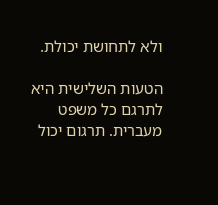ולא לתחושת יכולת.

הטעות השלישית היא לתרגם כל משפט מעברית. תרגום יכול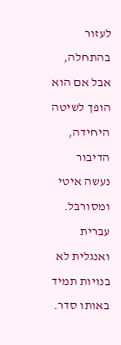לעזור בהתחלה, אבל אם הוא הופך לשיטה היחידה, הדיבור נעשה איטי ומסורבל. עברית ואנגלית לא בנויות תמיד באותו סדר.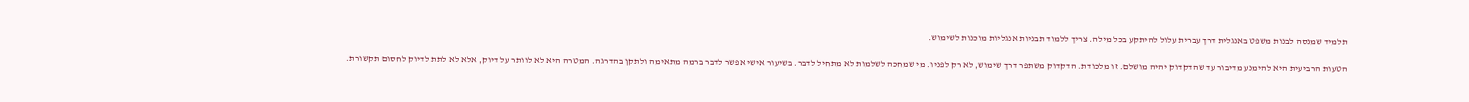תלמיד שמנסה לבנות משפט באנגלית דרך עברית עלול להיתקע בכל מילה. צריך ללמוד תבניות אנגליות מוכנות לשימוש.

הטעות הרביעית היא להימנע מדיבור עד שהדקדוק יהיה מושלם. זו מלכודת. הדקדוק משתפר דרך שימוש, לא רק לפניו. מי שמחכה לשלמות לא מתחיל לדבר. בשיעור אישי אפשר לדבר ברמה מתאימה ולתקן בהדרגה. המטרה היא לא לוותר על דיוק, אלא לא לתת לדיוק לחסום תקשורת.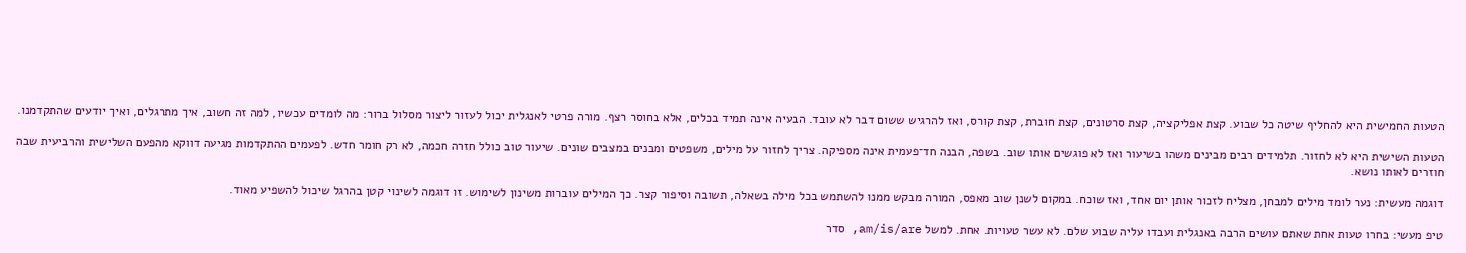הטעות החמישית היא להחליף שיטה כל שבוע. קצת אפליקציה, קצת סרטונים, קצת חוברת, קצת קורס, ואז להרגיש ששום דבר לא עובד. הבעיה אינה תמיד בכלים, אלא בחוסר רצף. מורה פרטי לאנגלית יכול לעזור ליצור מסלול ברור: מה לומדים עכשיו, למה זה חשוב, איך מתרגלים, ואיך יודעים שהתקדמנו.

הטעות השישית היא לא לחזור. תלמידים רבים מבינים משהו בשיעור ואז לא פוגשים אותו שוב. בשפה, הבנה חד־פעמית אינה מספיקה. צריך לחזור על מילים, משפטים ומבנים במצבים שונים. שיעור טוב כולל חזרה חכמה, לא רק חומר חדש. לפעמים ההתקדמות מגיעה דווקא מהפעם השלישית והרביעית שבה חוזרים לאותו נושא.

דוגמה מעשית: נער לומד מילים למבחן, מצליח לזכור אותן יום אחד, ואז שוכח. במקום לשנן שוב מאפס, המורה מבקש ממנו להשתמש בכל מילה בשאלה, תשובה וסיפור קצר. כך המילים עוברות משינון לשימוש. זו דוגמה לשינוי קטן בהרגל שיכול להשפיע מאוד.

טיפ מעשי: בחרו טעות אחת שאתם עושים הרבה באנגלית ועבדו עליה שבוע שלם. לא עשר טעויות. אחת. למשל am/is/are, סדר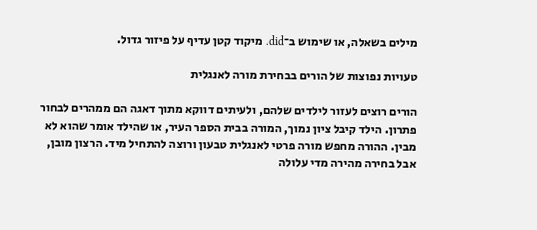מילים בשאלה, או שימוש ב־did. מיקוד קטן עדיף על פיזור גדול.

טעויות נפוצות של הורים בבחירת מורה לאנגלית

הורים רוצים לעזור לילדים שלהם, ולעיתים דווקא מתוך דאגה הם ממהרים לבחור פתרון. הילד קיבל ציון נמוך, המורה בבית הספר העיר, או שהילד אומר שהוא לא מבין. ההורה מחפש מורה פרטי לאנגלית טבעון ורוצה להתחיל מיד. הרצון מובן, אבל בחירה מהירה מדי עלולה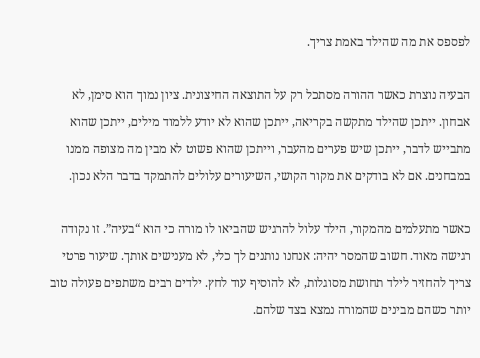לפספס את מה שהילד באמת צריך.

הבעיה נוצרת כאשר ההורה מסתכל רק על התוצאה החיצונית. ציון נמוך הוא סימן, לא אבחון. ייתכן שהילד מתקשה בקריאה, ייתכן שהוא לא יודע ללמוד מילים, ייתכן שהוא מתבייש לדבר, ייתכן שיש פערים מהעבר, וייתכן שהוא פשוט לא מבין מה מצופה ממנו במבחנים. אם לא בודקים את מקור הקושי, השיעורים עלולים להתמקד בדבר הלא נכון.

כאשר מתעלמים מהמקור, הילד עלול להרגיש שהביאו לו מורה כי הוא “בעיה”. זו נקודה רגישה מאוד. חשוב שהמסר יהיה: אנחנו נותנים לך כלי, לא מענישים אותך. שיעור פרטי צריך להחזיר לילד תחושת מסוגלות, לא להוסיף עוד לחץ. ילדים רבים משתפים פעולה טוב יותר כשהם מבינים שהמורה נמצא בצד שלהם.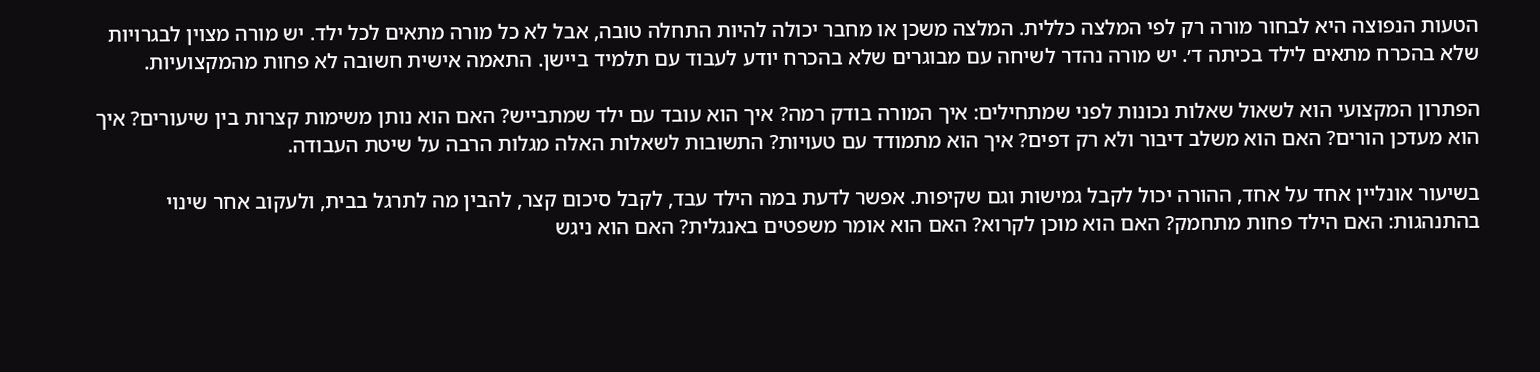הטעות הנפוצה היא לבחור מורה רק לפי המלצה כללית. המלצה משכן או מחבר יכולה להיות התחלה טובה, אבל לא כל מורה מתאים לכל ילד. יש מורה מצוין לבגרויות שלא בהכרח מתאים לילד בכיתה ד׳. יש מורה נהדר לשיחה עם מבוגרים שלא בהכרח יודע לעבוד עם תלמיד ביישן. התאמה אישית חשובה לא פחות מהמקצועיות.

הפתרון המקצועי הוא לשאול שאלות נכונות לפני שמתחילים: איך המורה בודק רמה? איך הוא עובד עם ילד שמתבייש? האם הוא נותן משימות קצרות בין שיעורים? איך הוא מעדכן הורים? האם הוא משלב דיבור ולא רק דפים? איך הוא מתמודד עם טעויות? התשובות לשאלות האלה מגלות הרבה על שיטת העבודה.

בשיעור אונליין אחד על אחד, ההורה יכול לקבל גמישות וגם שקיפות. אפשר לדעת במה הילד עבד, לקבל סיכום קצר, להבין מה לתרגל בבית, ולעקוב אחר שינוי בהתנהגות: האם הילד פחות מתחמק? האם הוא מוכן לקרוא? האם הוא אומר משפטים באנגלית? האם הוא ניגש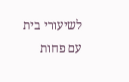לשיעורי בית עם פחות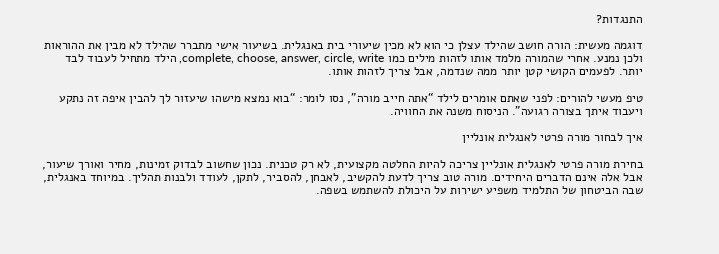התנגדות?

דוגמה מעשית: הורה חושב שהילד עצלן כי הוא לא מכין שיעורי בית באנגלית. בשיעור אישי מתברר שהילד לא מבין את ההוראות ולכן נמנע. אחרי שהמורה מלמד אותו לזהות מילים כמו complete, choose, answer, circle, write, הילד מתחיל לעבוד לבד יותר. לפעמים הקושי קטן יותר ממה שנדמה, אבל צריך לזהות אותו.

טיפ מעשי להורים: לפני שאתם אומרים לילד “אתה חייב מורה”, נסו לומר: “בוא נמצא מישהו שיעזור לך להבין איפה זה נתקע ויעבוד איתך בצורה רגועה”. הניסוח משנה את החוויה.

איך לבחור מורה פרטי לאנגלית אונליין

בחירת מורה פרטי לאנגלית אונליין צריכה להיות החלטה מקצועית, לא רק טכנית. נכון שחשוב לבדוק זמינות, מחיר ואורך שיעור, אבל אלה אינם הדברים היחידים. מורה טוב צריך לדעת להקשיב, לאבחן, להסביר, לתקן, לעודד ולבנות תהליך. במיוחד באנגלית, שבה הביטחון של התלמיד משפיע ישירות על היכולת להשתמש בשפה.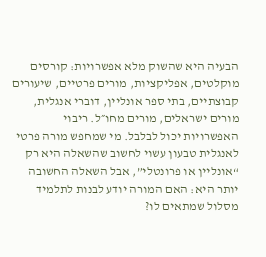הבעיה היא שהשוק מלא אפשרויות: קורסים מוקלטים, אפליקציות, מורים פרטיים, שיעורים קבוצתיים, בתי ספר אונליין, דוברי אנגלית, מורים ישראלים, מורים מחו״ל. ריבוי האפשרויות יכול לבלבל. מי שמחפש מורה פרטי לאנגלית טבעון עשוי לחשוב שהשאלה היא רק “אונליין או פרונטלי”, אבל השאלה החשובה יותר היא: האם המורה יודע לבנות לתלמיד מסלול שמתאים לו?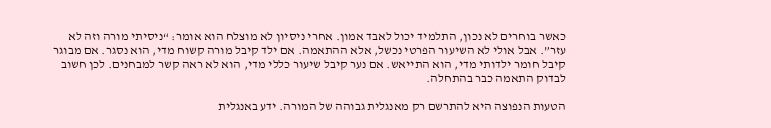כאשר בוחרים לא נכון, התלמיד יכול לאבד אמון. אחרי ניסיון לא מוצלח הוא אומר: “ניסיתי מורה וזה לא עזר”. אבל אולי לא השיעור הפרטי נכשל, אלא ההתאמה. אם ילד קיבל מורה קשוח מדי, הוא נסגר. אם מבוגר קיבל חומר ילדותי מדי, הוא התייאש. אם נער קיבל שיעור כללי מדי, הוא לא ראה קשר למבחנים. לכן חשוב לבדוק התאמה כבר בהתחלה.

הטעות הנפוצה היא להתרשם רק מאנגלית גבוהה של המורה. ידע באנגלית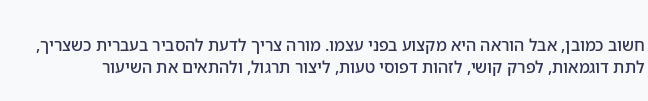חשוב כמובן, אבל הוראה היא מקצוע בפני עצמו. מורה צריך לדעת להסביר בעברית כשצריך, לתת דוגמאות, לפרק קושי, לזהות דפוסי טעות, ליצור תרגול, ולהתאים את השיעור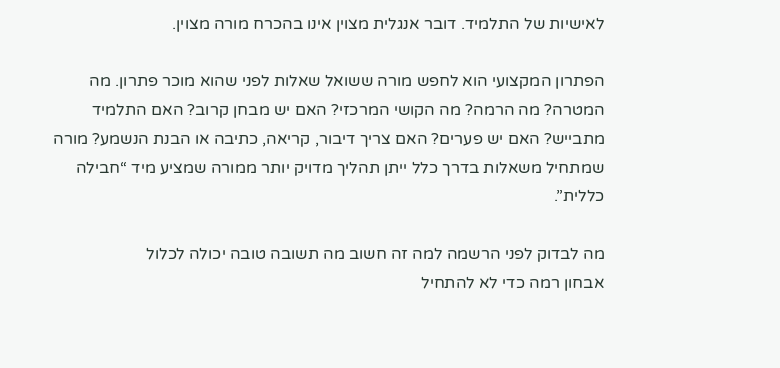לאישיות של התלמיד. דובר אנגלית מצוין אינו בהכרח מורה מצוין.

הפתרון המקצועי הוא לחפש מורה ששואל שאלות לפני שהוא מוכר פתרון. מה המטרה? מה הרמה? מה הקושי המרכזי? האם יש מבחן קרוב? האם התלמיד מתבייש? האם יש פערים? האם צריך דיבור, קריאה, כתיבה או הבנת הנשמע? מורה שמתחיל משאלות בדרך כלל ייתן תהליך מדויק יותר ממורה שמציע מיד “חבילה כללית”.

מה לבדוק לפני הרשמה למה זה חשוב מה תשובה טובה יכולה לכלול
אבחון רמה כדי לא להתחיל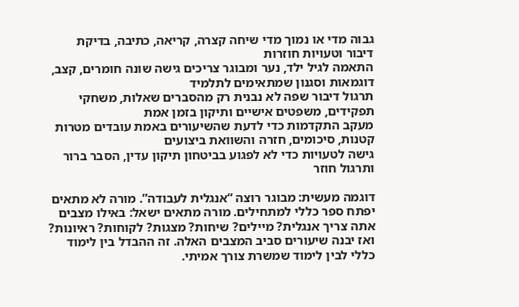גבוה מדי או נמוך מדי שיחה קצרה, קריאה, כתיבה, בדיקת דיבור וטעויות חוזרות
התאמה לגיל ילד, נער ומבוגר צריכים גישה שונה חומרים, קצב, דוגמאות וסגנון שמתאימים לתלמיד
תרגול דיבור שפה לא נבנית רק מהסברים שאלות, משחקי תפקידים, משפטים אישיים ותיקון בזמן אמת
מעקב התקדמות כדי לדעת שהשיעורים באמת עובדים מטרות קטנות, סיכומים, חזרה והשוואת ביצועים
גישה לטעויות כדי לא לפגוע בביטחון תיקון עדין, הסבר ברור ותרגול חוזר

דוגמה מעשית: מבוגר רוצה “אנגלית לעבודה”. מורה לא מתאים יפתח ספר כללי למתחילים. מורה מתאים ישאל: באילו מצבים אתה צריך אנגלית? מיילים? שיחות? מצגות? לקוחות? ראיונות? ואז יבנה שיעורים סביב המצבים האלה. זה ההבדל בין לימוד כללי לבין לימוד שמשרת צורך אמיתי.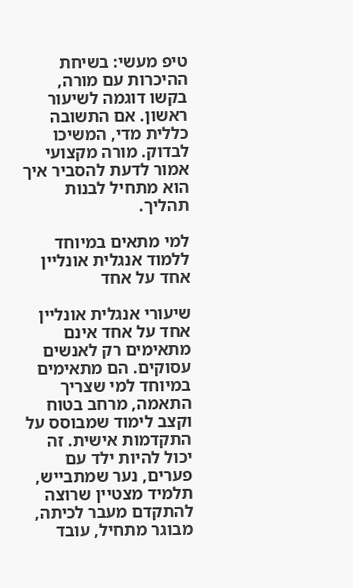טיפ מעשי: בשיחת ההיכרות עם מורה, בקשו דוגמה לשיעור ראשון. אם התשובה כללית מדי, המשיכו לבדוק. מורה מקצועי אמור לדעת להסביר איך הוא מתחיל לבנות תהליך.

למי מתאים במיוחד ללמוד אנגלית אונליין אחד על אחד

שיעורי אנגלית אונליין אחד על אחד אינם מתאימים רק לאנשים עסוקים. הם מתאימים במיוחד למי שצריך התאמה, מרחב בטוח וקצב לימוד שמבוסס על התקדמות אישית. זה יכול להיות ילד עם פערים, נער שמתבייש, תלמיד מצטיין שרוצה להתקדם מעבר לכיתה, מבוגר מתחיל, עובד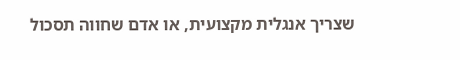שצריך אנגלית מקצועית, או אדם שחווה תסכול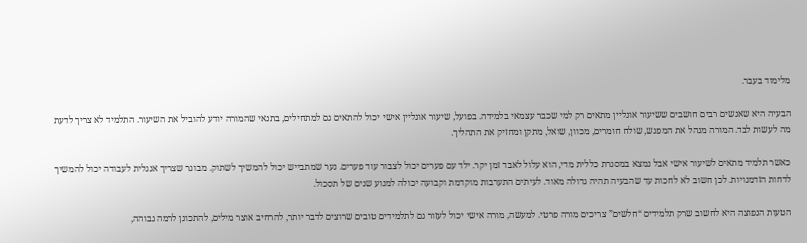מלימוד בעבר.

הבעיה היא שאנשים רבים חושבים ששיעור אונליין מתאים רק למי שכבר עצמאי בלמידה. בפועל, שיעור אונליין אישי יכול להתאים גם למתחילים, בתנאי שהמורה יודע להוביל את השיעור. התלמיד לא צריך לדעת מה לעשות לבד. המורה מנהל את המפגש, שולח חומרים, מכוון, שואל, מתקן ומחזיק את התהליך.

כאשר תלמיד מתאים לשיעור אישי אבל נמצא במסגרת כללית מדי, הוא עלול לאבד זמן יקר. ילד עם פערים יכול לצבור עוד פערים. נער שמתבייש יכול להמשיך לשתוק. מבוגר שצריך אנגלית לעבודה יכול להמשיך לדחות הזדמנויות. לכן חשוב לא לחכות עד שהבעיה תהיה גדולה מאוד. לעיתים התערבות מוקדמת וקבועה יכולה למנוע שנים של תסכול.

הטעות הנפוצה היא לחשוב שרק תלמידים “חלשים” צריכים מורה פרטי. למעשה, מורה אישי יכול לעזור גם לתלמידים טובים שרוצים לדבר יותר, להרחיב אוצר מילים, להתכונן לרמה גבוהה,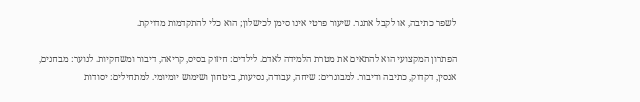לשפר כתיבה, או לקבל אתגר. שיעור פרטי אינו סימן לכישלון; הוא כלי להתקדמות מדויקת.

הפתרון המקצועי הוא להתאים את מטרת הלמידה לאדם. לילדים: חיזוק בסיס, קריאה, דיבור ומשחקיות. לנוער: מבחנים, אנסין, דקדוק, כתיבה ודיבור. למבוגרים: שיחה, עבודה, נסיעות, ביטחון ושימוש יומיומי. למתחילים: יסודות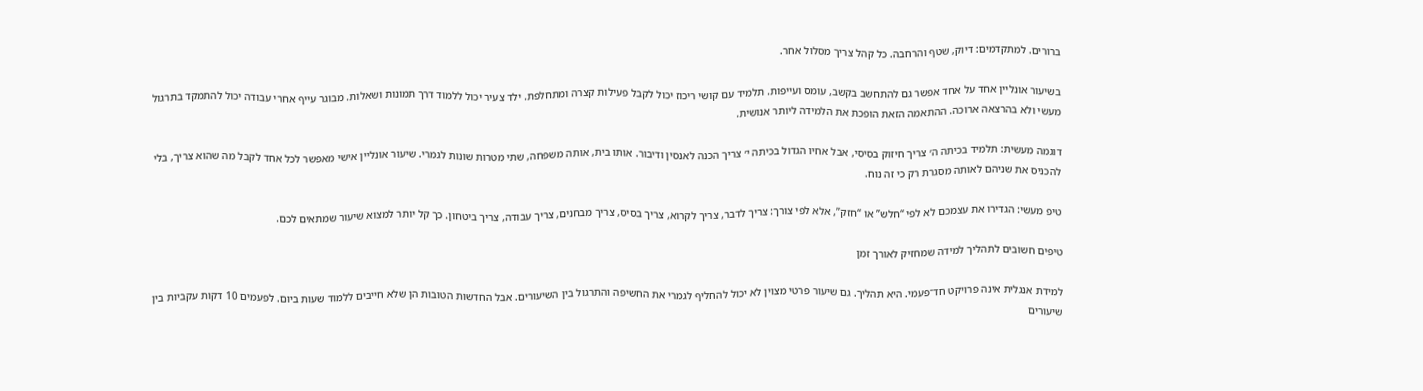ברורים. למתקדמים: דיוק, שטף והרחבה. כל קהל צריך מסלול אחר.

בשיעור אונליין אחד על אחד אפשר גם להתחשב בקשב, עומס ועייפות. תלמיד עם קושי ריכוז יכול לקבל פעילות קצרה ומתחלפת. ילד צעיר יכול ללמוד דרך תמונות ושאלות. מבוגר עייף אחרי עבודה יכול להתמקד בתרגול מעשי ולא בהרצאה ארוכה. ההתאמה הזאת הופכת את הלמידה ליותר אנושית.

דוגמה מעשית: תלמיד בכיתה ה׳ צריך חיזוק בסיסי, אבל אחיו הגדול בכיתה י׳ צריך הכנה לאנסין ודיבור. אותו בית, אותה משפחה, שתי מטרות שונות לגמרי. שיעור אונליין אישי מאפשר לכל אחד לקבל מה שהוא צריך, בלי להכניס את שניהם לאותה מסגרת רק כי זה נוח.

טיפ מעשי: הגדירו את עצמכם לא לפי “חלש” או “חזק”, אלא לפי צורך: צריך לדבר, צריך לקרוא, צריך בסיס, צריך מבחנים, צריך עבודה, צריך ביטחון. כך קל יותר למצוא שיעור שמתאים לכם.

טיפים חשובים לתהליך למידה שמחזיק לאורך זמן

למידת אנגלית אינה פרויקט חד־פעמי. היא תהליך. גם שיעור פרטי מצוין לא יכול להחליף לגמרי את החשיפה והתרגול בין השיעורים. אבל החדשות הטובות הן שלא חייבים ללמוד שעות ביום. לפעמים 10 דקות עקביות בין שיעורים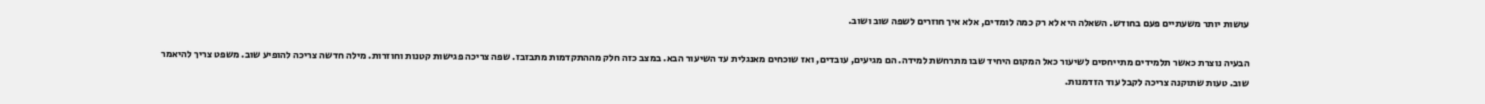עושות יותר משעתיים פעם בחודש. השאלה היא לא רק כמה לומדים, אלא איך חוזרים לשפה שוב ושוב.

הבעיה נוצרת כאשר תלמידים מתייחסים לשיעור כאל המקום היחיד שבו מתרחשת למידה. הם מגיעים, עובדים, ואז שוכחים מאנגלית עד השיעור הבא. במצב כזה חלק מההתקדמות מתבזבז. שפה צריכה פגישות קטנות וחוזרות. מילה חדשה צריכה להופיע שוב. משפט צריך להיאמר שוב. טעות שתוקנה צריכה לקבל עוד הזדמנות.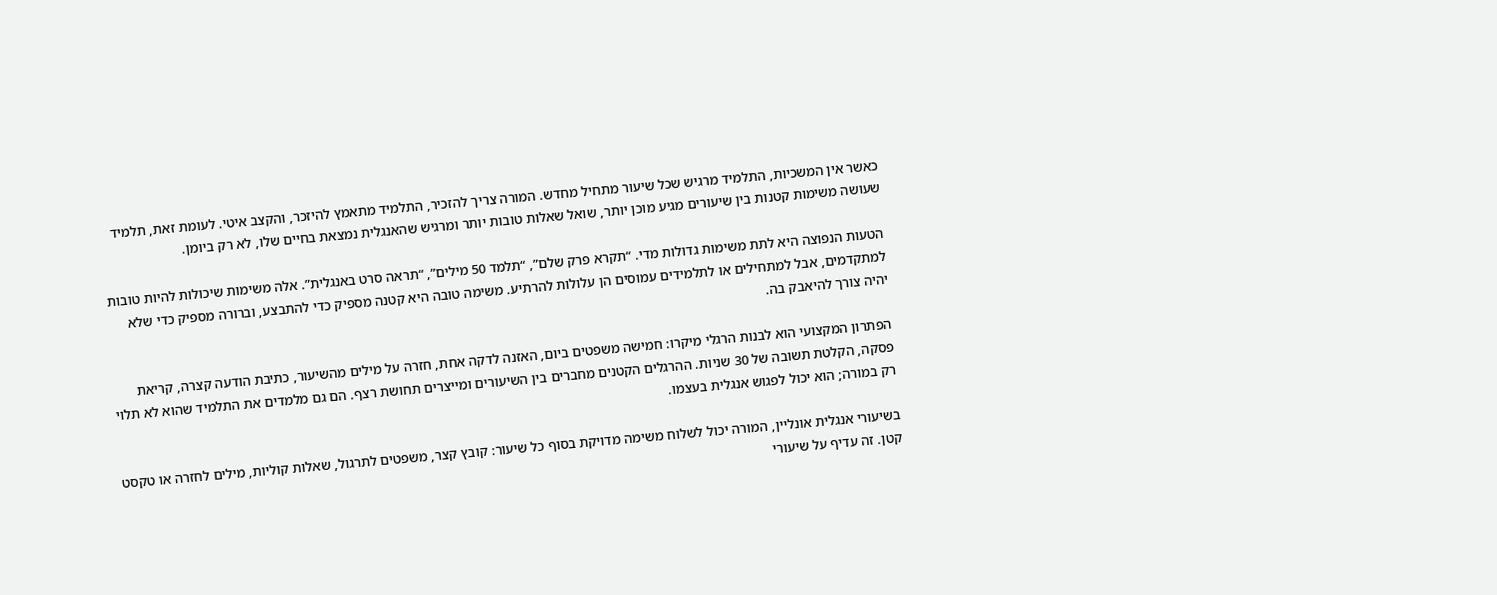כאשר אין המשכיות, התלמיד מרגיש שכל שיעור מתחיל מחדש. המורה צריך להזכיר, התלמיד מתאמץ להיזכר, והקצב איטי. לעומת זאת, תלמיד שעושה משימות קטנות בין שיעורים מגיע מוכן יותר, שואל שאלות טובות יותר ומרגיש שהאנגלית נמצאת בחיים שלו, לא רק ביומן.

הטעות הנפוצה היא לתת משימות גדולות מדי. “תקרא פרק שלם”, “תלמד 50 מילים”, “תראה סרט באנגלית”. אלה משימות שיכולות להיות טובות למתקדמים, אבל למתחילים או לתלמידים עמוסים הן עלולות להרתיע. משימה טובה היא קטנה מספיק כדי להתבצע, וברורה מספיק כדי שלא יהיה צורך להיאבק בה.

הפתרון המקצועי הוא לבנות הרגלי מיקרו: חמישה משפטים ביום, האזנה לדקה אחת, חזרה על מילים מהשיעור, כתיבת הודעה קצרה, קריאת פסקה, הקלטת תשובה של 30 שניות. ההרגלים הקטנים מחברים בין השיעורים ומייצרים תחושת רצף. הם גם מלמדים את התלמיד שהוא לא תלוי רק במורה; הוא יכול לפגוש אנגלית בעצמו.

בשיעורי אנגלית אונליין, המורה יכול לשלוח משימה מדויקת בסוף כל שיעור: קובץ קצר, משפטים לתרגול, שאלות קוליות, מילים לחזרה או טקסט קטן. זה עדיף על שיעורי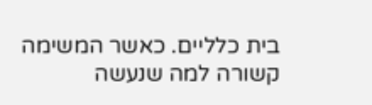בית כלליים. כאשר המשימה קשורה למה שנעשה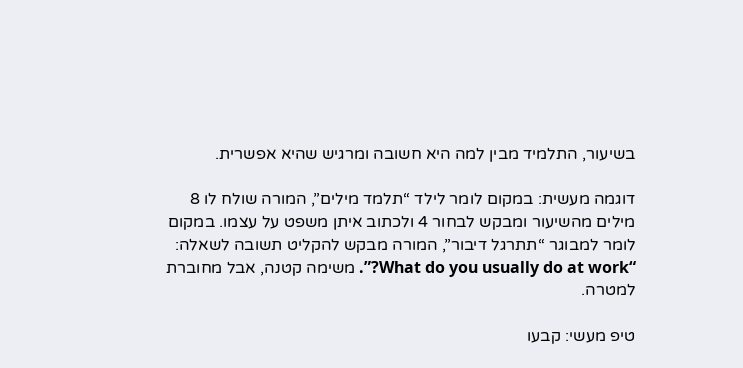בשיעור, התלמיד מבין למה היא חשובה ומרגיש שהיא אפשרית.

דוגמה מעשית: במקום לומר לילד “תלמד מילים”, המורה שולח לו 8 מילים מהשיעור ומבקש לבחור 4 ולכתוב איתן משפט על עצמו. במקום לומר למבוגר “תתרגל דיבור”, המורה מבקש להקליט תשובה לשאלה: “What do you usually do at work?”. משימה קטנה, אבל מחוברת למטרה.

טיפ מעשי: קבעו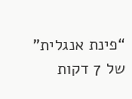“פינת אנגלית” של 7 דקות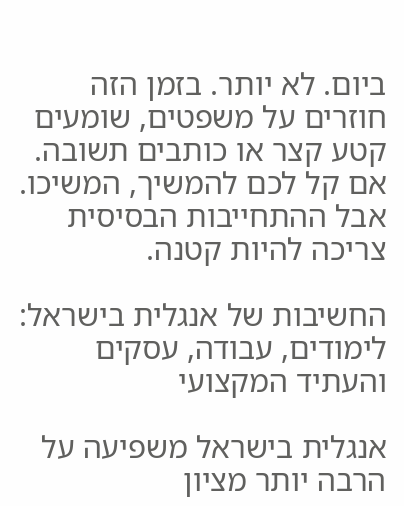ביום. לא יותר. בזמן הזה חוזרים על משפטים, שומעים קטע קצר או כותבים תשובה. אם קל לכם להמשיך, המשיכו. אבל ההתחייבות הבסיסית צריכה להיות קטנה.

החשיבות של אנגלית בישראל: לימודים, עבודה, עסקים והעתיד המקצועי

אנגלית בישראל משפיעה על הרבה יותר מציון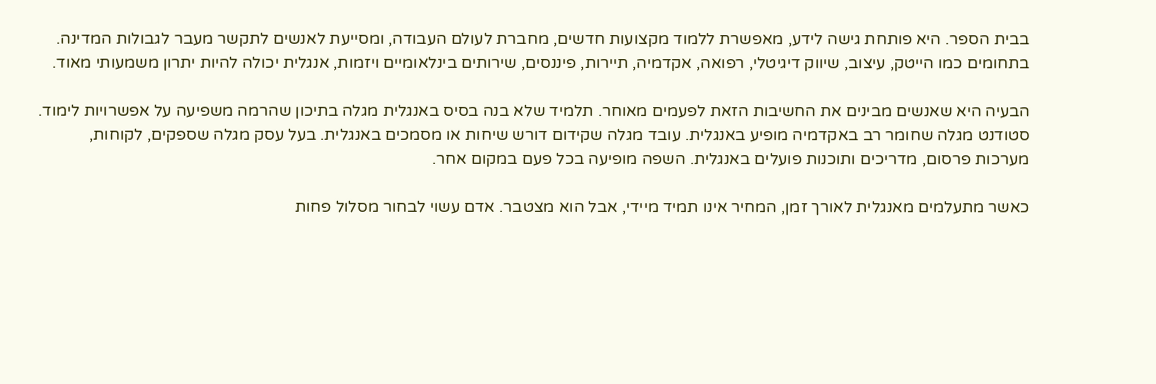בבית הספר. היא פותחת גישה לידע, מאפשרת ללמוד מקצועות חדשים, מחברת לעולם העבודה, ומסייעת לאנשים לתקשר מעבר לגבולות המדינה. בתחומים כמו הייטק, עיצוב, שיווק דיגיטלי, רפואה, אקדמיה, תיירות, פיננסים, שירותים בינלאומיים ויזמות, אנגלית יכולה להיות יתרון משמעותי מאוד.

הבעיה היא שאנשים מבינים את החשיבות הזאת לפעמים מאוחר. תלמיד שלא בנה בסיס באנגלית מגלה בתיכון שהרמה משפיעה על אפשרויות לימוד. סטודנט מגלה שחומר רב באקדמיה מופיע באנגלית. עובד מגלה שקידום דורש שיחות או מסמכים באנגלית. בעל עסק מגלה שספקים, לקוחות, מערכות פרסום, מדריכים ותוכנות פועלים באנגלית. השפה מופיעה בכל פעם במקום אחר.

כאשר מתעלמים מאנגלית לאורך זמן, המחיר אינו תמיד מיידי, אבל הוא מצטבר. אדם עשוי לבחור מסלול פחות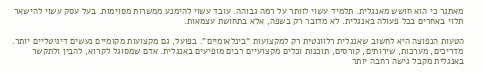מאתגר כי הוא חושש מאנגלית. תלמיד עשוי לוותר על רמה גבוהה. עובד עשוי להימנע ממשרות מסוימות. בעל עסק עשוי להישאר תלוי באחרים בכל פעולה באנגלית. לא מדובר רק בשפה, אלא בתחושת עצמאות.

הטעות הנפוצה היא לחשוב שאנגלית רלוונטית רק למקצועות “בינלאומיים”. בפועל, גם מקצועות מקומיים נעשים דיגיטליים יותר. מדריכים, מערכות, שירותים, קורסים, תוכנות וכלים מקצועיים רבים מופיעים באנגלית. אדם שמסוגל לקרוא, להבין ולתקשר באנגלית מקבל גישה רחבה יותר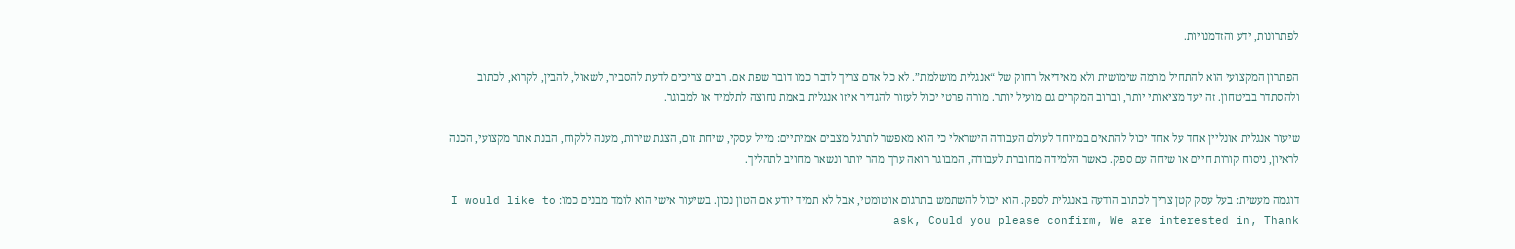לפתרונות, ידע והזדמנויות.

הפתרון המקצועי הוא להתחיל מרמה שימושית ולא מאידיאל רחוק של “אנגלית מושלמת”. לא כל אדם צריך לדבר כמו דובר שפת אם. רבים צריכים לדעת להסביר, לשאול, להבין, לקרוא, לכתוב ולהסתדר בביטחון. זה יעד מציאותי יותר, וברוב המקרים גם מועיל יותר. מורה פרטי יכול לעזור להגדיר איזו אנגלית באמת נחוצה לתלמיד או למבוגר.

שיעור אנגלית אונליין אחד על אחד יכול להתאים במיוחד לעולם העבודה הישראלי כי הוא מאפשר לתרגל מצבים אמיתיים: מייל עסקי, שיחת זום, הצגת שירות, מענה ללקוח, הבנת אתר מקצועי, הכנה לראיון, ניסוח קורות חיים או שיחה עם ספק. כאשר הלמידה מחוברת לעבודה, המבוגר רואה ערך מהר יותר ונשאר מחויב לתהליך.

דוגמה מעשית: בעל עסק קטן צריך לכתוב הודעה באנגלית לספק. הוא יכול להשתמש בתרגום אוטומטי, אבל לא תמיד יודע אם הטון נכון. בשיעור אישי הוא לומד מבנים כמו: I would like to ask, Could you please confirm, We are interested in, Thank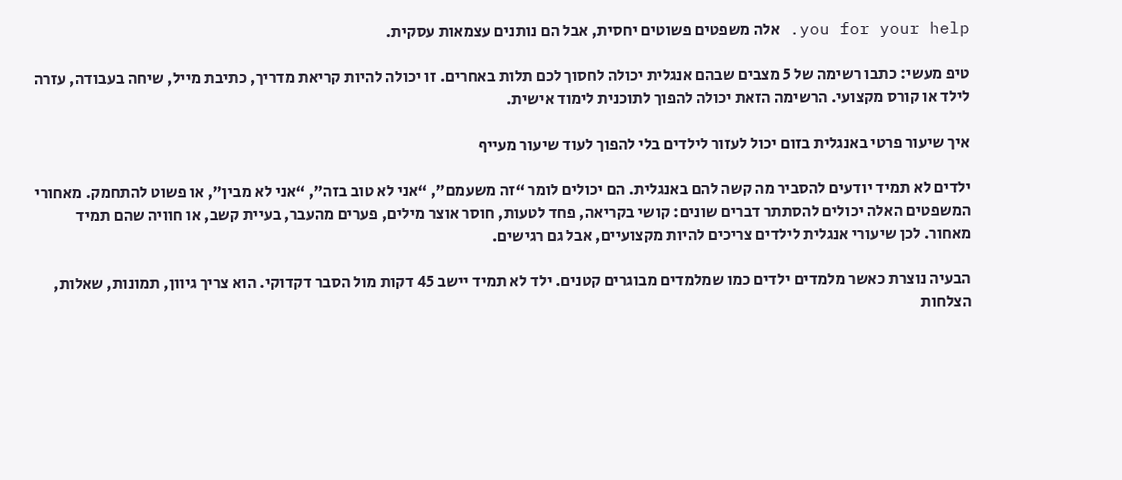you for your help. אלה משפטים פשוטים יחסית, אבל הם נותנים עצמאות עסקית.

טיפ מעשי: כתבו רשימה של 5 מצבים שבהם אנגלית יכולה לחסוך לכם תלות באחרים. זו יכולה להיות קריאת מדריך, כתיבת מייל, שיחה בעבודה, עזרה לילד או קורס מקצועי. הרשימה הזאת יכולה להפוך לתוכנית לימוד אישית.

איך שיעור פרטי באנגלית בזום יכול לעזור לילדים בלי להפוך לעוד שיעור מעייף

ילדים לא תמיד יודעים להסביר מה קשה להם באנגלית. הם יכולים לומר “זה משעמם”, “אני לא טוב בזה”, “אני לא מבין”, או פשוט להתחמק. מאחורי המשפטים האלה יכולים להסתתר דברים שונים: קושי בקריאה, פחד לטעות, חוסר אוצר מילים, פערים מהעבר, בעיית קשב, או חוויה שהם תמיד מאחור. לכן שיעורי אנגלית לילדים צריכים להיות מקצועיים, אבל גם רגישים.

הבעיה נוצרת כאשר מלמדים ילדים כמו שמלמדים מבוגרים קטנים. ילד לא תמיד יישב 45 דקות מול הסבר דקדוקי. הוא צריך גיוון, תמונות, שאלות, הצלחות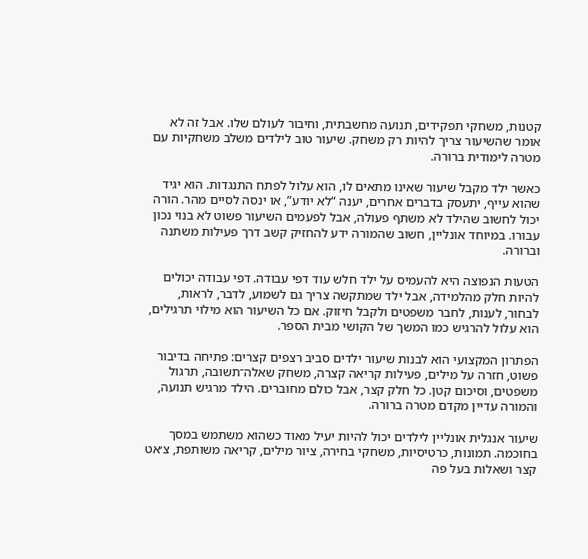קטנות, משחקי תפקידים, תנועה מחשבתית, וחיבור לעולם שלו. אבל זה לא אומר שהשיעור צריך להיות רק משחק. שיעור טוב לילדים משלב משחקיות עם מטרה לימודית ברורה.

כאשר ילד מקבל שיעור שאינו מתאים לו, הוא עלול לפתח התנגדות. הוא יגיד שהוא עייף, יתעסק בדברים אחרים, יענה “לא יודע”, או ינסה לסיים מהר. הורה יכול לחשוב שהילד לא משתף פעולה, אבל לפעמים השיעור פשוט לא בנוי נכון עבורו. במיוחד אונליין, חשוב שהמורה ידע להחזיק קשב דרך פעילות משתנה וברורה.

הטעות הנפוצה היא להעמיס על ילד חלש עוד דפי עבודה. דפי עבודה יכולים להיות חלק מהלמידה, אבל ילד שמתקשה צריך גם לשמוע, לדבר, לראות, לבחור, לענות, לחבר משפטים ולקבל חיזוק. אם כל השיעור הוא מילוי תרגילים, הוא עלול להרגיש כמו המשך של הקושי מבית הספר.

הפתרון המקצועי הוא לבנות שיעור ילדים סביב רצפים קצרים: פתיחה בדיבור פשוט, חזרה על מילים, פעילות קריאה קצרה, משחק שאלה־תשובה, תרגול משפטים, וסיכום קטן. כל חלק קצר, אבל כולם מחוברים. הילד מרגיש תנועה, והמורה עדיין מקדם מטרה ברורה.

שיעור אנגלית אונליין לילדים יכול להיות יעיל מאוד כשהוא משתמש במסך בחוכמה. תמונות, כרטיסיות, משחקי בחירה, ציור מילים, קריאה משותפת, צ׳אט קצר ושאלות בעל פה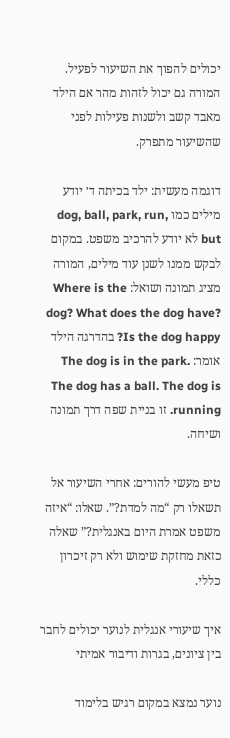יכולים להפוך את השיעור לפעיל. המורה גם יכול לזהות מהר אם הילד מאבד קשב ולשנות פעילות לפני שהשיעור מתפרק.

דוגמה מעשית: ילד בכיתה ד׳ יודע מילים כמו dog, ball, park, run, but לא יודע להרכיב משפט. במקום לבקש ממנו לשנן עוד מילים, המורה מציג תמונה ושואל: Where is the dog? What does the dog have? Is the dog happy? בהדרגה הילד אומר: The dog is in the park. The dog has a ball. The dog is running. זו בניית שפה דרך תמונה ושיחה.

טיפ מעשי להורים: אחרי השיעור אל תשאלו רק “מה למדת?”. שאלו: “איזה משפט אמרת היום באנגלית?” שאלה כזאת מחזקת שימוש ולא רק זיכרון כללי.

איך שיעורי אנגלית לנוער יכולים לחבר בין ציונים, בגרות ודיבור אמיתי

נוער נמצא במקום רגיש בלימוד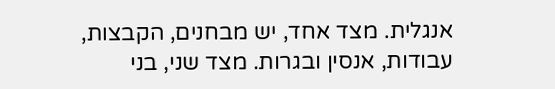אנגלית. מצד אחד, יש מבחנים, הקבצות, עבודות, אנסין ובגרות. מצד שני, בני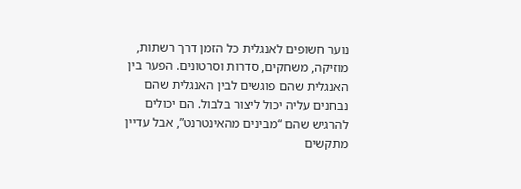נוער חשופים לאנגלית כל הזמן דרך רשתות, מוזיקה, משחקים, סדרות וסרטונים. הפער בין האנגלית שהם פוגשים לבין האנגלית שהם נבחנים עליה יכול ליצור בלבול. הם יכולים להרגיש שהם “מבינים מהאינטרנט”, אבל עדיין מתקשים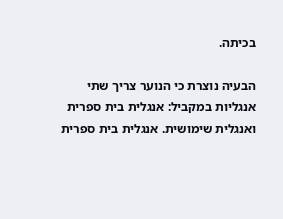בכיתה.

הבעיה נוצרת כי הנוער צריך שתי אנגליות במקביל: אנגלית בית ספרית ואנגלית שימושית. אנגלית בית ספרית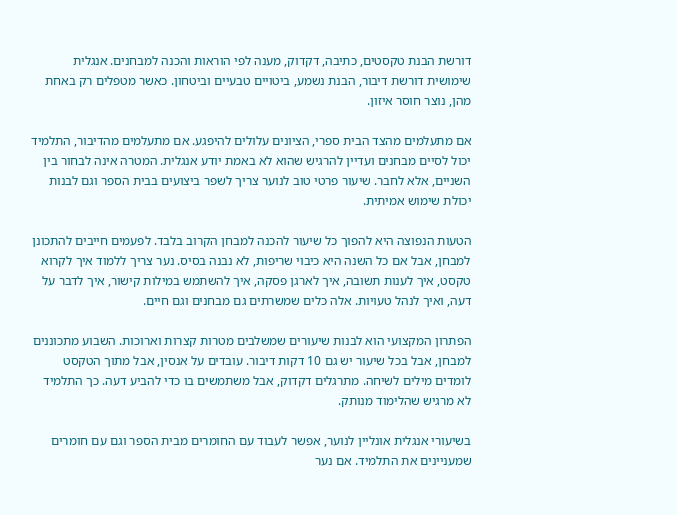דורשת הבנת טקסטים, כתיבה, דקדוק, מענה לפי הוראות והכנה למבחנים. אנגלית שימושית דורשת דיבור, הבנת נשמע, ביטויים טבעיים וביטחון. כאשר מטפלים רק באחת מהן, נוצר חוסר איזון.

אם מתעלמים מהצד הבית ספרי, הציונים עלולים להיפגע. אם מתעלמים מהדיבור, התלמיד יכול לסיים מבחנים ועדיין להרגיש שהוא לא באמת יודע אנגלית. המטרה אינה לבחור בין השניים, אלא לחבר. שיעור פרטי טוב לנוער צריך לשפר ביצועים בבית הספר וגם לבנות יכולת שימוש אמיתית.

הטעות הנפוצה היא להפוך כל שיעור להכנה למבחן הקרוב בלבד. לפעמים חייבים להתכונן למבחן, אבל אם כל השנה היא כיבוי שריפות, לא נבנה בסיס. נער צריך ללמוד איך לקרוא טקסט, איך לענות תשובה, איך לארגן פסקה, איך להשתמש במילות קישור, איך לדבר על דעה, ואיך לנהל טעויות. אלה כלים שמשרתים גם מבחנים וגם חיים.

הפתרון המקצועי הוא לבנות שיעורים שמשלבים מטרות קצרות וארוכות. השבוע מתכוננים למבחן, אבל בכל שיעור יש גם 10 דקות דיבור. עובדים על אנסין, אבל מתוך הטקסט לומדים מילים לשיחה. מתרגלים דקדוק, אבל משתמשים בו כדי להביע דעה. כך התלמיד לא מרגיש שהלימוד מנותק.

בשיעורי אנגלית אונליין לנוער, אפשר לעבוד עם החומרים מבית הספר וגם עם חומרים שמעניינים את התלמיד. אם נער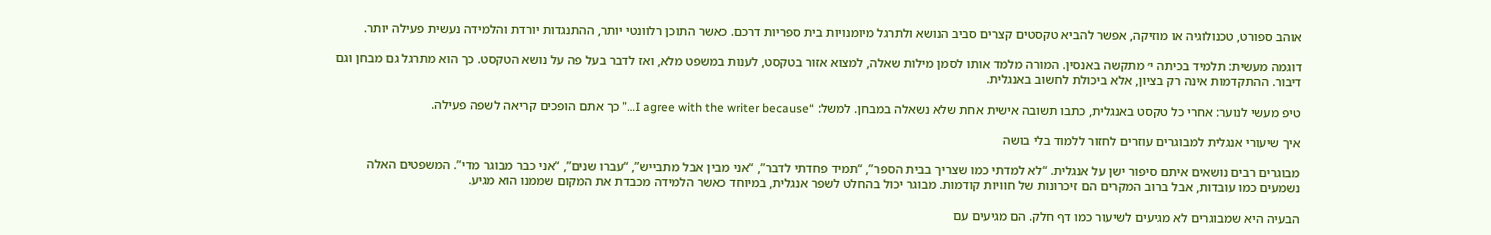אוהב ספורט, טכנולוגיה או מוזיקה, אפשר להביא טקסטים קצרים סביב הנושא ולתרגל מיומנויות בית ספריות דרכם. כאשר התוכן רלוונטי יותר, ההתנגדות יורדת והלמידה נעשית פעילה יותר.

דוגמה מעשית: תלמיד בכיתה י׳ מתקשה באנסין. המורה מלמד אותו לסמן מילות שאלה, למצוא אזור בטקסט, לענות במשפט מלא, ואז לדבר בעל פה על נושא הטקסט. כך הוא מתרגל גם מבחן וגם דיבור. ההתקדמות אינה רק בציון, אלא ביכולת לחשוב באנגלית.

טיפ מעשי לנוער: אחרי כל טקסט באנגלית, כתבו תשובה אישית אחת שלא נשאלה במבחן. למשל: “I agree with the writer because…” כך אתם הופכים קריאה לשפה פעילה.

איך שיעורי אנגלית למבוגרים עוזרים לחזור ללמוד בלי בושה

מבוגרים רבים נושאים איתם סיפור ישן על אנגלית. “לא למדתי כמו שצריך בבית הספר”, “תמיד פחדתי לדבר”, “אני מבין אבל מתבייש”, “עברו שנים”, “אני כבר מבוגר מדי”. המשפטים האלה נשמעים כמו עובדות, אבל ברוב המקרים הם זיכרונות של חוויות קודמות. מבוגר יכול בהחלט לשפר אנגלית, במיוחד כאשר הלמידה מכבדת את המקום שממנו הוא מגיע.

הבעיה היא שמבוגרים לא מגיעים לשיעור כמו דף חלק. הם מגיעים עם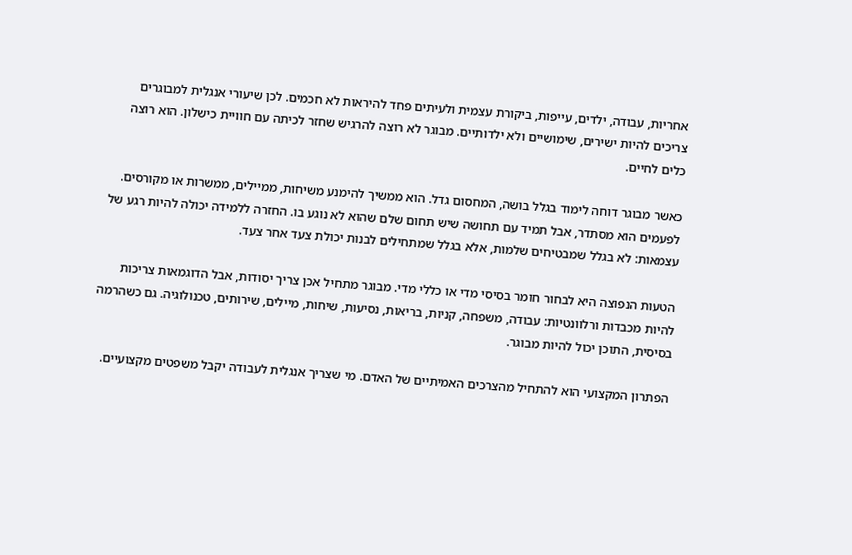אחריות, עבודה, ילדים, עייפות, ביקורת עצמית ולעיתים פחד להיראות לא חכמים. לכן שיעורי אנגלית למבוגרים צריכים להיות ישירים, שימושיים ולא ילדותיים. מבוגר לא רוצה להרגיש שחזר לכיתה עם חוויית כישלון. הוא רוצה כלים לחיים.

כאשר מבוגר דוחה לימוד בגלל בושה, המחסום גדל. הוא ממשיך להימנע משיחות, ממיילים, ממשרות או מקורסים. לפעמים הוא מסתדר, אבל תמיד עם תחושה שיש תחום שלם שהוא לא נוגע בו. החזרה ללמידה יכולה להיות רגע של עצמאות: לא בגלל שמבטיחים שלמות, אלא בגלל שמתחילים לבנות יכולת צעד אחר צעד.

הטעות הנפוצה היא לבחור חומר בסיסי מדי או כללי מדי. מבוגר מתחיל אכן צריך יסודות, אבל הדוגמאות צריכות להיות מכבדות ורלוונטיות: עבודה, משפחה, קניות, בריאות, נסיעות, שיחות, מיילים, שירותים, טכנולוגיה. גם כשהרמה בסיסית, התוכן יכול להיות מבוגר.

הפתרון המקצועי הוא להתחיל מהצרכים האמיתיים של האדם. מי שצריך אנגלית לעבודה יקבל משפטים מקצועיים.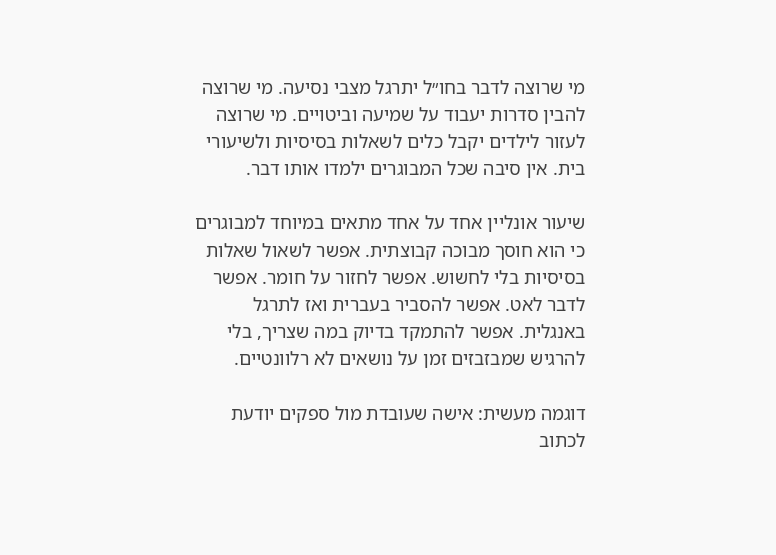מי שרוצה לדבר בחו״ל יתרגל מצבי נסיעה. מי שרוצה להבין סדרות יעבוד על שמיעה וביטויים. מי שרוצה לעזור לילדים יקבל כלים לשאלות בסיסיות ולשיעורי בית. אין סיבה שכל המבוגרים ילמדו אותו דבר.

שיעור אונליין אחד על אחד מתאים במיוחד למבוגרים כי הוא חוסך מבוכה קבוצתית. אפשר לשאול שאלות בסיסיות בלי לחשוש. אפשר לחזור על חומר. אפשר לדבר לאט. אפשר להסביר בעברית ואז לתרגל באנגלית. אפשר להתמקד בדיוק במה שצריך, בלי להרגיש שמבזבזים זמן על נושאים לא רלוונטיים.

דוגמה מעשית: אישה שעובדת מול ספקים יודעת לכתוב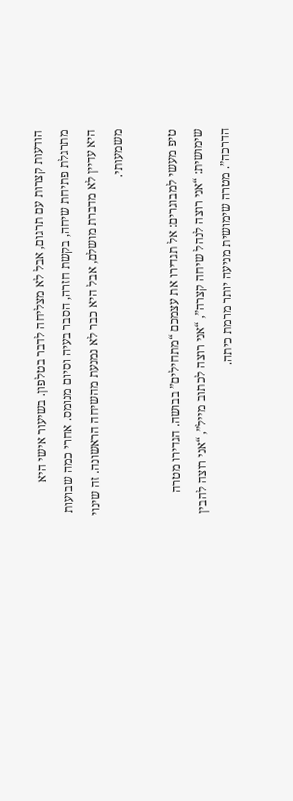הודעות קצרות עם תרגום, אבל לא מצליחה לדבר בטלפון. בשיעור אישי היא מתרגלת פתיחת שיחה, בקשת חזרה, הסבר בעיה וסיום מנומס. אחרי כמה שבועות היא עדיין לא מדברת מושלם, אבל היא כבר לא נמנעת מהשיחה הראשונה. זה שינוי משמעותי.

טיפ מעשי למבוגרים: אל תגדירו את עצמכם “מתחילים” בבושה. הגדירו מטרה שימושית: “אני רוצה לנהל שיחה קצרה”, “אני רוצה לכתוב מייל”, “אני רוצה להבין הדרכה”. מטרה שימושית מניעה יותר מרמת כיתה.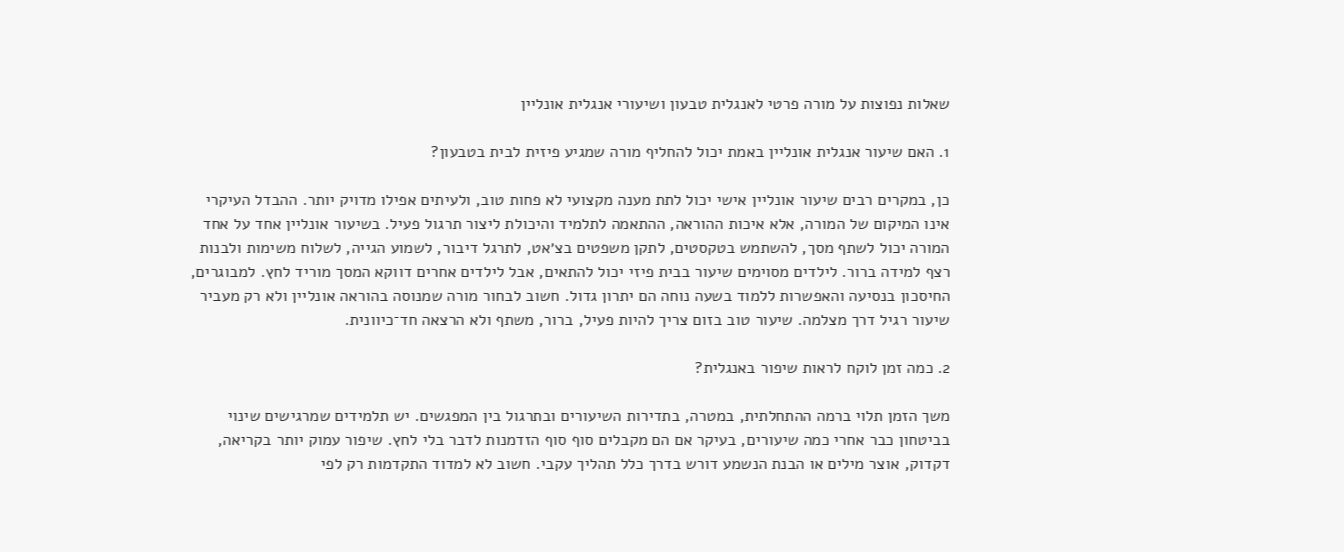שאלות נפוצות על מורה פרטי לאנגלית טבעון ושיעורי אנגלית אונליין

1. האם שיעור אנגלית אונליין באמת יכול להחליף מורה שמגיע פיזית לבית בטבעון?

כן, במקרים רבים שיעור אונליין אישי יכול לתת מענה מקצועי לא פחות טוב, ולעיתים אפילו מדויק יותר. ההבדל העיקרי אינו המיקום של המורה, אלא איכות ההוראה, ההתאמה לתלמיד והיכולת ליצור תרגול פעיל. בשיעור אונליין אחד על אחד המורה יכול לשתף מסך, להשתמש בטקסטים, לתקן משפטים בצ׳אט, לתרגל דיבור, לשמוע הגייה, לשלוח משימות ולבנות רצף למידה ברור. לילדים מסוימים שיעור בבית פיזי יכול להתאים, אבל לילדים אחרים דווקא המסך מוריד לחץ. למבוגרים, החיסכון בנסיעה והאפשרות ללמוד בשעה נוחה הם יתרון גדול. חשוב לבחור מורה שמנוסה בהוראה אונליין ולא רק מעביר שיעור רגיל דרך מצלמה. שיעור טוב בזום צריך להיות פעיל, ברור, משתף ולא הרצאה חד־כיוונית.

2. כמה זמן לוקח לראות שיפור באנגלית?

משך הזמן תלוי ברמה ההתחלתית, במטרה, בתדירות השיעורים ובתרגול בין המפגשים. יש תלמידים שמרגישים שינוי בביטחון כבר אחרי כמה שיעורים, בעיקר אם הם מקבלים סוף סוף הזדמנות לדבר בלי לחץ. שיפור עמוק יותר בקריאה, דקדוק, אוצר מילים או הבנת הנשמע דורש בדרך כלל תהליך עקבי. חשוב לא למדוד התקדמות רק לפי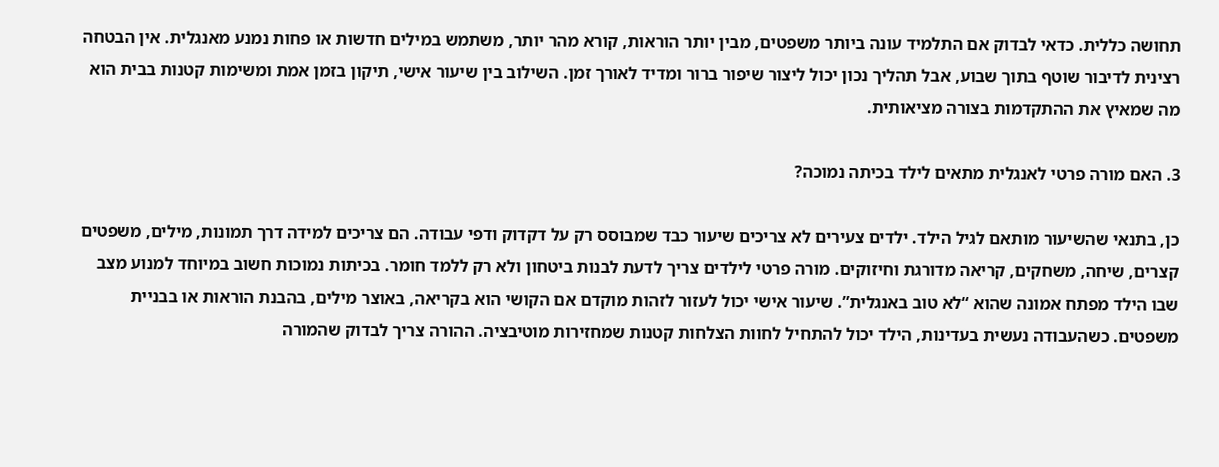תחושה כללית. כדאי לבדוק אם התלמיד עונה ביותר משפטים, מבין יותר הוראות, קורא מהר יותר, משתמש במילים חדשות או פחות נמנע מאנגלית. אין הבטחה רצינית לדיבור שוטף בתוך שבוע, אבל תהליך נכון יכול ליצור שיפור ברור ומדיד לאורך זמן. השילוב בין שיעור אישי, תיקון בזמן אמת ומשימות קטנות בבית הוא מה שמאיץ את ההתקדמות בצורה מציאותית.

3. האם מורה פרטי לאנגלית מתאים לילד בכיתה נמוכה?

כן, בתנאי שהשיעור מותאם לגיל הילד. ילדים צעירים לא צריכים שיעור כבד שמבוסס רק על דקדוק ודפי עבודה. הם צריכים למידה דרך תמונות, מילים, משפטים קצרים, שיחה, משחקים, קריאה מדורגת וחיזוקים. מורה פרטי לילדים צריך לדעת לבנות ביטחון ולא רק ללמד חומר. בכיתות נמוכות חשוב במיוחד למנוע מצב שבו הילד מפתח אמונה שהוא “לא טוב באנגלית”. שיעור אישי יכול לעזור לזהות מוקדם אם הקושי הוא בקריאה, באוצר מילים, בהבנת הוראות או בבניית משפטים. כשהעבודה נעשית בעדינות, הילד יכול להתחיל לחוות הצלחות קטנות שמחזירות מוטיבציה. ההורה צריך לבדוק שהמורה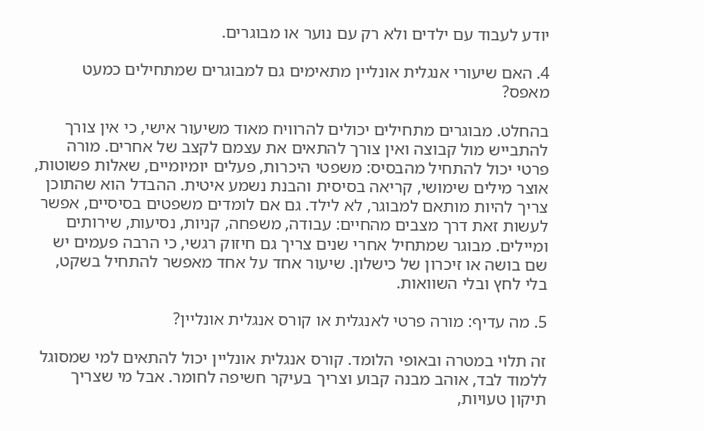יודע לעבוד עם ילדים ולא רק עם נוער או מבוגרים.

4. האם שיעורי אנגלית אונליין מתאימים גם למבוגרים שמתחילים כמעט מאפס?

בהחלט. מבוגרים מתחילים יכולים להרוויח מאוד משיעור אישי, כי אין צורך להתבייש מול קבוצה ואין צורך להתאים את עצמם לקצב של אחרים. מורה פרטי יכול להתחיל מהבסיס: משפטי היכרות, פעלים יומיומיים, שאלות פשוטות, אוצר מילים שימושי, קריאה בסיסית והבנת נשמע איטית. ההבדל הוא שהתוכן צריך להיות מותאם למבוגר, לא לילד. גם אם לומדים משפטים בסיסיים, אפשר לעשות זאת דרך מצבים מהחיים: עבודה, משפחה, קניות, נסיעות, שירותים ומיילים. מבוגר שמתחיל אחרי שנים צריך גם חיזוק רגשי, כי הרבה פעמים יש שם בושה או זיכרון של כישלון. שיעור אחד על אחד מאפשר להתחיל בשקט, בלי לחץ ובלי השוואות.

5. מה עדיף: מורה פרטי לאנגלית או קורס אנגלית אונליין?

זה תלוי במטרה ובאופי הלומד. קורס אנגלית אונליין יכול להתאים למי שמסוגל ללמוד לבד, אוהב מבנה קבוע וצריך בעיקר חשיפה לחומר. אבל מי שצריך תיקון טעויות,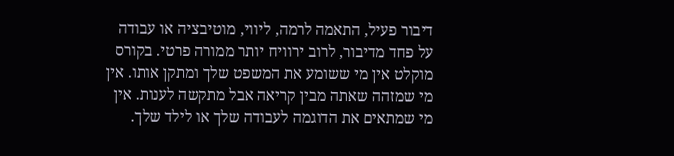דיבור פעיל, התאמה לרמה, ליווי, מוטיבציה או עבודה על פחד מדיבור, לרוב ירוויח יותר ממורה פרטי. בקורס מוקלט אין מי ששומע את המשפט שלך ומתקן אותו. אין מי שמזהה שאתה מבין קריאה אבל מתקשה לענות. אין מי שמתאים את הדוגמה לעבודה שלך או לילד שלך.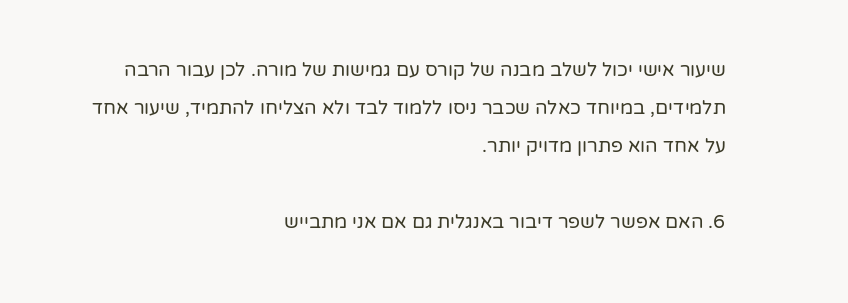שיעור אישי יכול לשלב מבנה של קורס עם גמישות של מורה. לכן עבור הרבה תלמידים, במיוחד כאלה שכבר ניסו ללמוד לבד ולא הצליחו להתמיד, שיעור אחד על אחד הוא פתרון מדויק יותר.

6. האם אפשר לשפר דיבור באנגלית גם אם אני מתבייש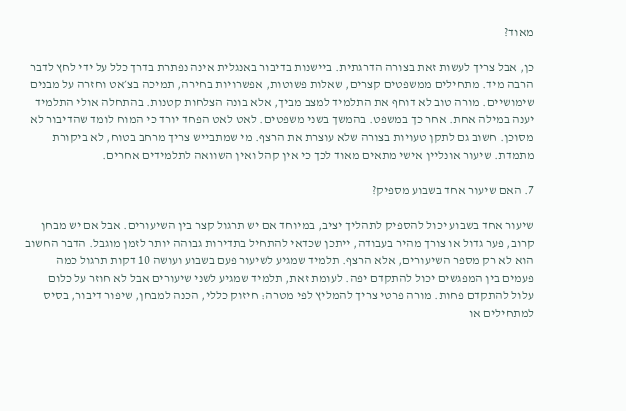מאוד?

כן, אבל צריך לעשות זאת בצורה הדרגתית. ביישנות בדיבור באנגלית אינה נפתרת בדרך כלל על ידי לחץ לדבר הרבה מיד. מתחילים ממשפטים קצרים, שאלות פשוטות, אפשרויות בחירה, תמיכה בצ׳אט וחזרה על מבנים שימושיים. מורה טוב לא דוחף את התלמיד למצב מביך, אלא בונה הצלחות קטנות. בהתחלה אולי התלמיד יענה במילה אחת. אחר כך במשפט. בהמשך בשני משפטים. לאט לאט הפחד יורד כי המוח לומד שהדיבור לא מסוכן. חשוב גם לתקן טעויות בצורה שלא עוצרת את הרצף. מי שמתבייש צריך מרחב בטוח, לא ביקורת מתמדת. שיעור אונליין אישי מתאים מאוד לכך כי אין קהל ואין השוואה לתלמידים אחרים.

7. האם שיעור אחד בשבוע מספיק?

שיעור אחד בשבוע יכול להספיק לתהליך יציב, במיוחד אם יש תרגול קצר בין השיעורים. אבל אם יש מבחן קרוב, פער גדול או צורך מהיר בעבודה, ייתכן שכדאי להתחיל בתדירות גבוהה יותר לזמן מוגבל. הדבר החשוב הוא לא רק מספר השיעורים, אלא הרצף. תלמיד שמגיע לשיעור פעם בשבוע ועושה 10 דקות תרגול כמה פעמים בין המפגשים יכול להתקדם יפה. לעומת זאת, תלמיד שמגיע לשני שיעורים אבל לא חוזר על כלום עלול להתקדם פחות. מורה פרטי צריך להמליץ לפי מטרה: חיזוק כללי, הכנה למבחן, שיפור דיבור, בסיס למתחילים או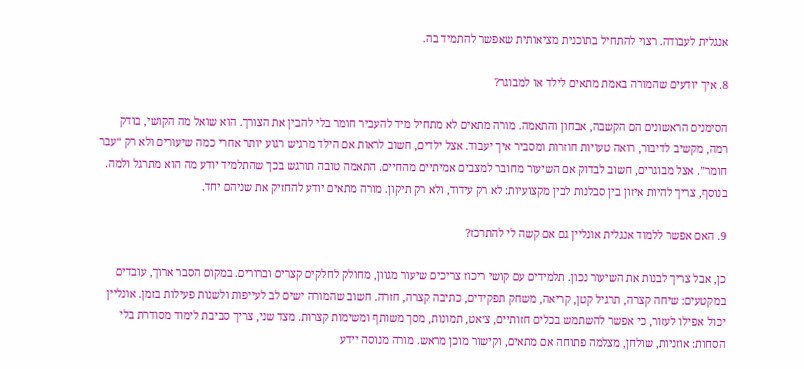אנגלית לעבודה. רצוי להתחיל בתוכנית מציאותית שאפשר להתמיד בה.

8. איך יודעים שהמורה באמת מתאים לילד או למבוגר?

הסימנים הראשונים הם הקשבה, אבחון והתאמה. מורה מתאים לא מתחיל מיד להעביר חומר בלי להבין את הצורך. הוא שואל מה הקושי, בודק רמה, מקשיב לדיבור, רואה טעויות חוזרות ומסביר איך יעבוד. אצל ילדים, חשוב לראות אם הילד מרגיש רגוע יותר אחרי כמה שיעורים ולא רק “עבר חומר”. אצל מבוגרים, חשוב לבדוק אם השיעור מחובר למצבים אמיתיים מהחיים. התאמה טובה תורגש בכך שהתלמיד יודע מה הוא מתרגל ולמה. בנוסף, צריך להיות איזון בין סבלנות לבין מקצועיות: לא רק עידוד, ולא רק תיקון. מורה מתאים יודע להחזיק את שניהם יחד.

9. האם אפשר ללמוד אנגלית אונליין גם אם קשה לי להתרכז?

כן, אבל צריך לבנות את השיעור נכון. תלמידים עם קושי ריכוז צריכים שיעור מגוון, מחולק לחלקים קצרים וברורים. במקום הסבר ארוך, עובדים במקטעים: שיחה קצרה, תרגיל קטן, קריאה, משחק תפקידים, כתיבה קצרה, חזרה. חשוב שהמורה ישים לב לעייפות ולשנות פעילות בזמן. אונליין יכול אפילו לעזור, כי אפשר להשתמש בכלים חזותיים, צ׳אט, תמונות, מסך משותף ומשימות קצרות. מצד שני, צריך סביבת לימוד מסודרת בלי הסחות: אוזניות, שולחן, מצלמה פתוחה אם מתאים, וקישור מוכן מראש. מורה מנוסה יידע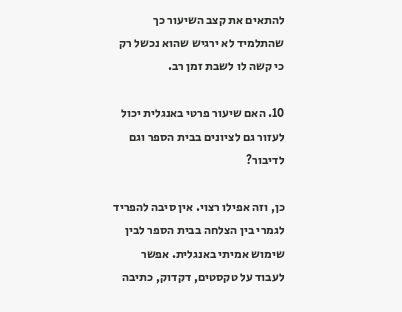להתאים את קצב השיעור כך שהתלמיד לא ירגיש שהוא נכשל רק כי קשה לו לשבת זמן רב.

10. האם שיעור פרטי באנגלית יכול לעזור גם לציונים בבית הספר וגם לדיבור?

כן, וזה אפילו רצוי. אין סיבה להפריד לגמרי בין הצלחה בבית הספר לבין שימוש אמיתי באנגלית. אפשר לעבוד על טקסטים, דקדוק, כתיבה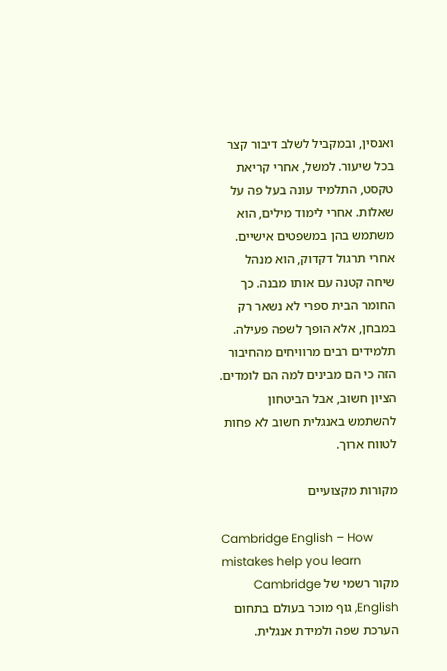ואנסין, ובמקביל לשלב דיבור קצר בכל שיעור. למשל, אחרי קריאת טקסט, התלמיד עונה בעל פה על שאלות. אחרי לימוד מילים, הוא משתמש בהן במשפטים אישיים. אחרי תרגול דקדוק, הוא מנהל שיחה קטנה עם אותו מבנה. כך החומר הבית ספרי לא נשאר רק במבחן, אלא הופך לשפה פעילה. תלמידים רבים מרוויחים מהחיבור הזה כי הם מבינים למה הם לומדים. הציון חשוב, אבל הביטחון להשתמש באנגלית חשוב לא פחות לטווח ארוך.

מקורות מקצועיים

Cambridge English – How mistakes help you learn
מקור רשמי של Cambridge English, גוף מוכר בעולם בתחום הערכת שפה ולמידת אנגלית.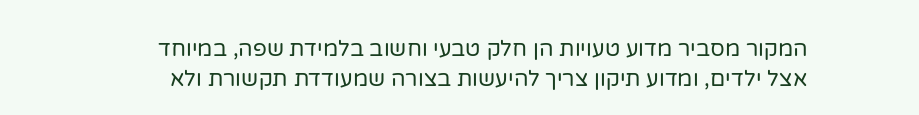המקור מסביר מדוע טעויות הן חלק טבעי וחשוב בלמידת שפה, במיוחד אצל ילדים, ומדוע תיקון צריך להיעשות בצורה שמעודדת תקשורת ולא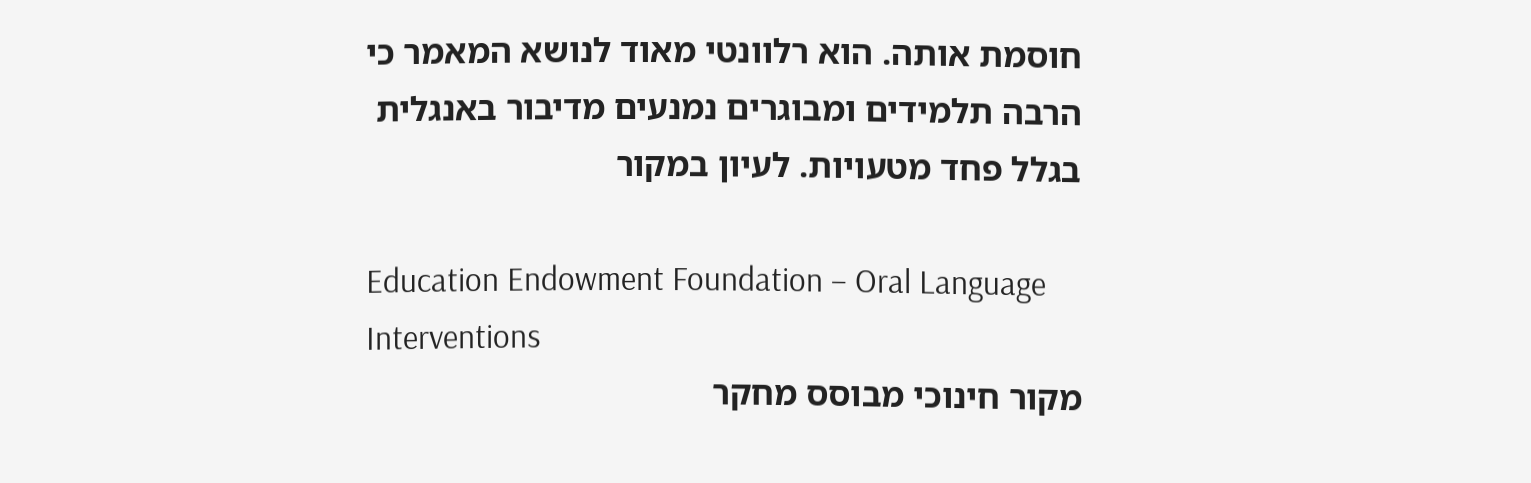חוסמת אותה. הוא רלוונטי מאוד לנושא המאמר כי הרבה תלמידים ומבוגרים נמנעים מדיבור באנגלית בגלל פחד מטעויות. לעיון במקור

Education Endowment Foundation – Oral Language Interventions
מקור חינוכי מבוסס מחקר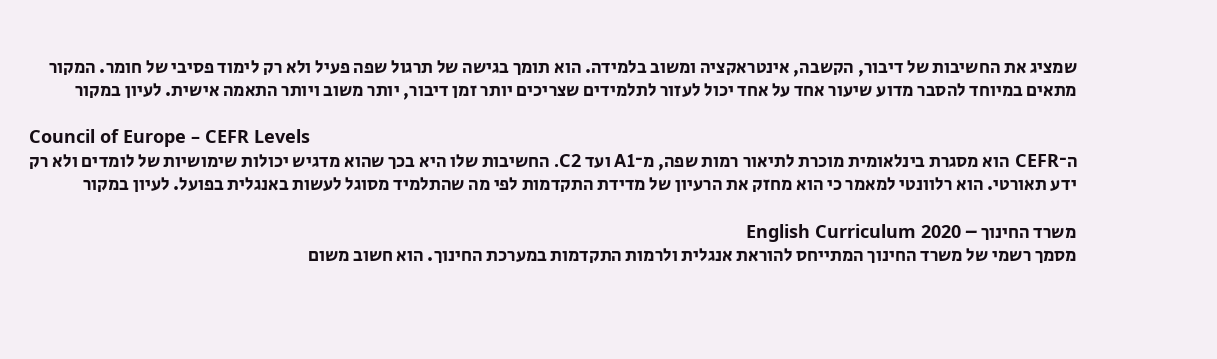שמציג את החשיבות של דיבור, הקשבה, אינטראקציה ומשוב בלמידה. הוא תומך בגישה של תרגול שפה פעיל ולא רק לימוד פסיבי של חומר. המקור מתאים במיוחד להסבר מדוע שיעור אחד על אחד יכול לעזור לתלמידים שצריכים יותר זמן דיבור, יותר משוב ויותר התאמה אישית. לעיון במקור

Council of Europe – CEFR Levels
ה־CEFR הוא מסגרת בינלאומית מוכרת לתיאור רמות שפה, מ־A1 ועד C2. החשיבות שלו היא בכך שהוא מדגיש יכולות שימושיות של לומדים ולא רק ידע תאורטי. הוא רלוונטי למאמר כי הוא מחזק את הרעיון של מדידת התקדמות לפי מה שהתלמיד מסוגל לעשות באנגלית בפועל. לעיון במקור

משרד החינוך – English Curriculum 2020
מסמך רשמי של משרד החינוך המתייחס להוראת אנגלית ולרמות התקדמות במערכת החינוך. הוא חשוב משום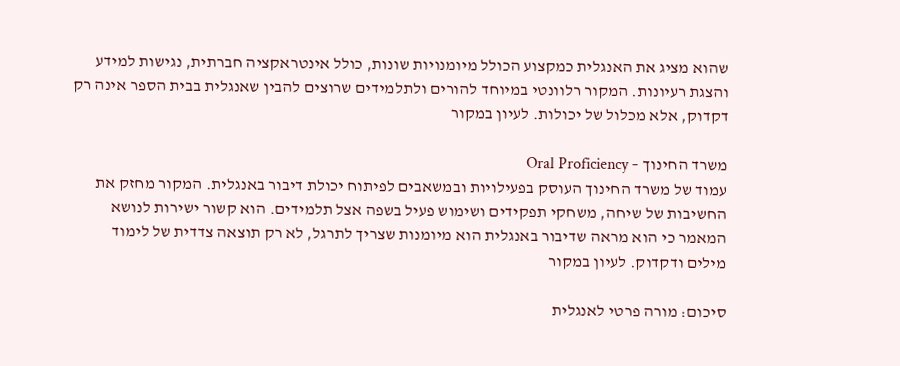שהוא מציג את האנגלית כמקצוע הכולל מיומנויות שונות, כולל אינטראקציה חברתית, נגישות למידע והצגת רעיונות. המקור רלוונטי במיוחד להורים ולתלמידים שרוצים להבין שאנגלית בבית הספר אינה רק דקדוק, אלא מכלול של יכולות. לעיון במקור

משרד החינוך – Oral Proficiency
עמוד של משרד החינוך העוסק בפעילויות ובמשאבים לפיתוח יכולת דיבור באנגלית. המקור מחזק את החשיבות של שיחה, משחקי תפקידים ושימוש פעיל בשפה אצל תלמידים. הוא קשור ישירות לנושא המאמר כי הוא מראה שדיבור באנגלית הוא מיומנות שצריך לתרגל, לא רק תוצאה צדדית של לימוד מילים ודקדוק. לעיון במקור

סיכום: מורה פרטי לאנגלית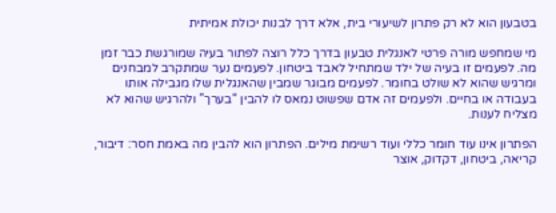בטבעון הוא לא רק פתרון לשיעורי בית, אלא דרך לבנות יכולת אמיתית

מי שמחפש מורה פרטי לאנגלית טבעון בדרך כלל רוצה לפתור בעיה שמורגשת כבר זמן מה. לפעמים זו בעיה של ילד שמתחיל לאבד ביטחון. לפעמים נער שמתקרב למבחנים ומרגיש שהוא לא שולט בחומר. לפעמים מבוגר שמבין שהאנגלית שלו מגבילה אותו בעבודה או בחיים. ולפעמים זה אדם שפשוט נמאס לו להבין “בערך” ולהרגיש שהוא לא מצליח לענות.

הפתרון אינו עוד חומר כללי ועוד רשימת מילים. הפתרון הוא להבין מה באמת חסר: דיבור, קריאה, ביטחון, דקדוק, אוצר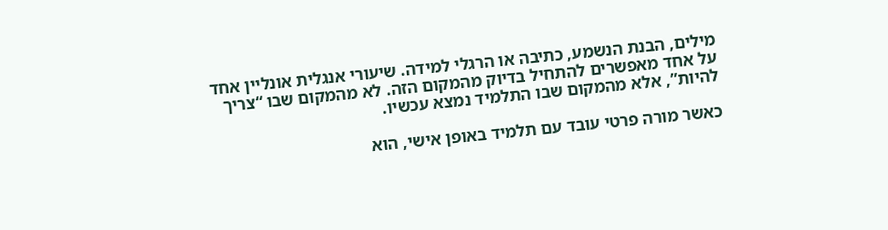מילים, הבנת הנשמע, כתיבה או הרגלי למידה. שיעורי אנגלית אונליין אחד על אחד מאפשרים להתחיל בדיוק מהמקום הזה. לא מהמקום שבו “צריך להיות”, אלא מהמקום שבו התלמיד נמצא עכשיו.

כאשר מורה פרטי עובד עם תלמיד באופן אישי, הוא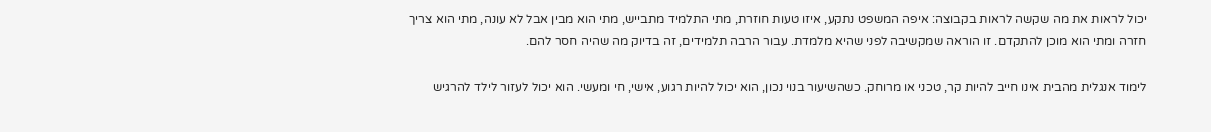יכול לראות את מה שקשה לראות בקבוצה: איפה המשפט נתקע, איזו טעות חוזרת, מתי התלמיד מתבייש, מתי הוא מבין אבל לא עונה, מתי הוא צריך חזרה ומתי הוא מוכן להתקדם. זו הוראה שמקשיבה לפני שהיא מלמדת. עבור הרבה תלמידים, זה בדיוק מה שהיה חסר להם.

לימוד אנגלית מהבית אינו חייב להיות קר, טכני או מרוחק. כשהשיעור בנוי נכון, הוא יכול להיות רגוע, אישי, חי ומעשי. הוא יכול לעזור לילד להרגיש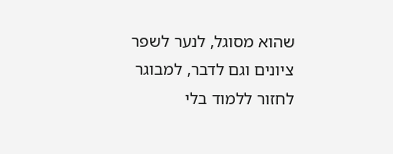שהוא מסוגל, לנער לשפר ציונים וגם לדבר, למבוגר לחזור ללמוד בלי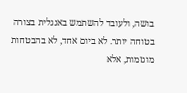בושה, ולעובד להשתמש באנגלית בצורה בטוחה יותר. לא ביום אחד, לא בהבטחות מוגזמות, אלא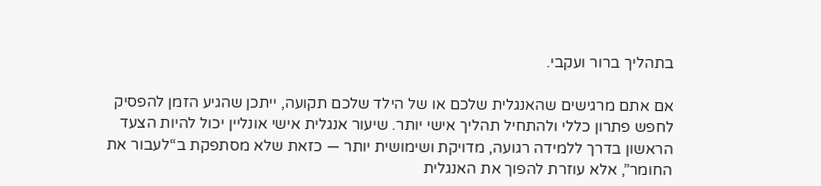בתהליך ברור ועקבי.

אם אתם מרגישים שהאנגלית שלכם או של הילד שלכם תקועה, ייתכן שהגיע הזמן להפסיק לחפש פתרון כללי ולהתחיל תהליך אישי יותר. שיעור אנגלית אישי אונליין יכול להיות הצעד הראשון בדרך ללמידה רגועה, מדויקת ושימושית יותר — כזאת שלא מסתפקת ב“לעבור את החומר”, אלא עוזרת להפוך את האנגלית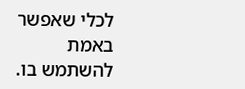לכלי שאפשר באמת להשתמש בו.